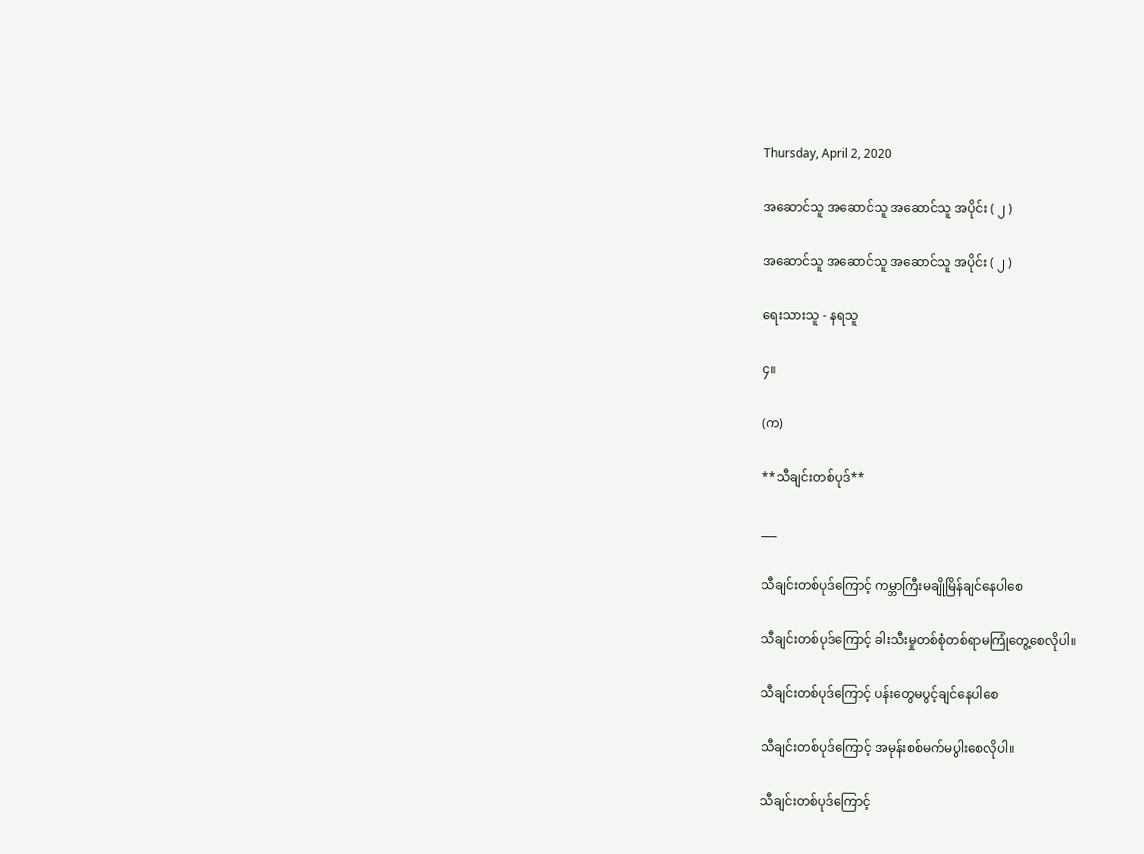Thursday, April 2, 2020

အဆောင်သူ အဆောင်သူ အဆောင်သူ အပိုင်း ( ၂ )

အဆောင်သူ အဆောင်သူ အဆောင်သူ အပိုင်း ( ၂ )

ရေးသားသူ - နရသူ

၄။

(က)

**သီချင်းတစ်ပုဒ်**

___

သီချင်းတစ်ပုဒ်ကြောင့် ကမ္ဘာကြီးမချိုမြိန်ချင်နေပါစေ

သီချင်းတစ်ပုဒ်ကြောင့် ခါးသီးမှုတစ်စုံတစ်ရာမကြုံတွေ့စေလိုပါ။

သီချင်းတစ်ပုဒ်ကြောင့် ပန်းတွေမပွင့်ချင်နေပါစေ

သီချင်းတစ်ပုဒ်ကြောင့် အမုန်းစစ်မက်မပွါးစေလိုပါ။

သီချင်းတစ်ပုဒ်ကြောင့်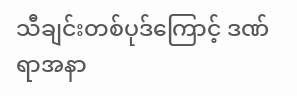သီချင်းတစ်ပုဒ်ကြောင့် ဒဏ်ရာအနာ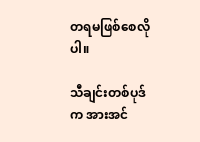တရမဖြစ်စေလိုပါ။

သီချင်းတစ်ပုဒ်က အားအင်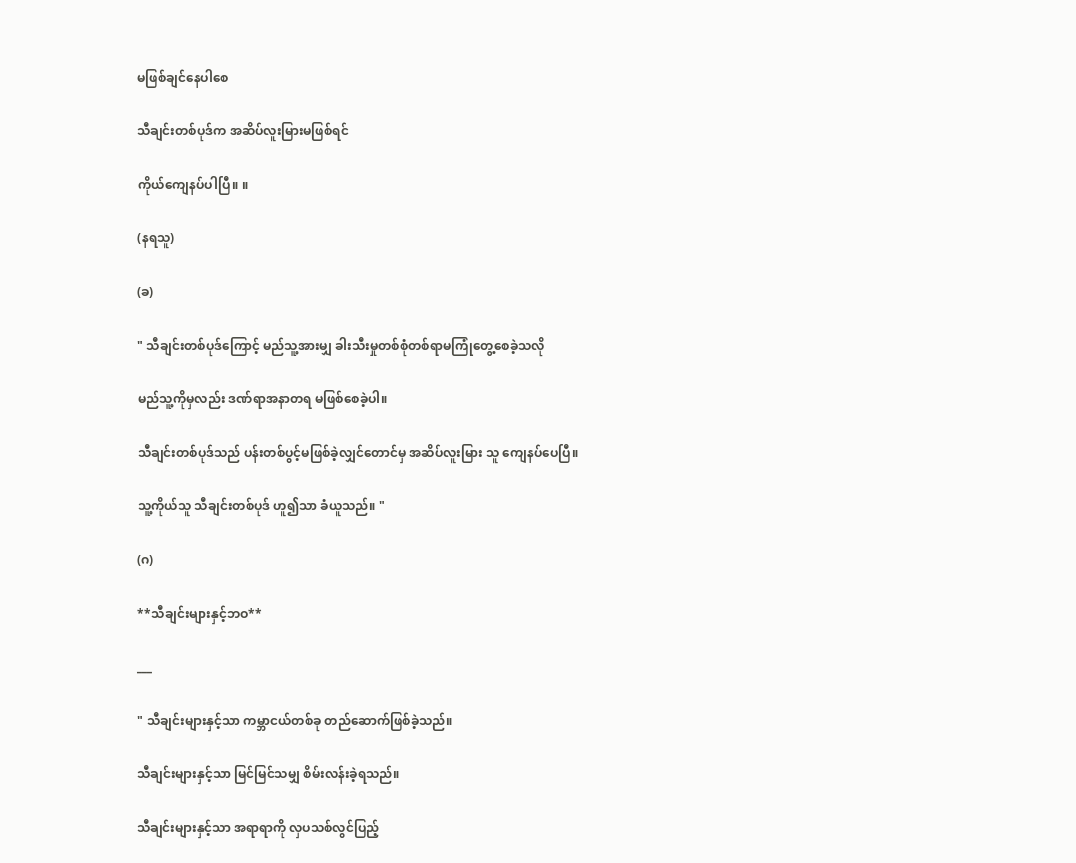မဖြစ်ချင်နေပါစေ

သီချင်းတစ်ပုဒ်က အဆိပ်လူးမြားမဖြစ်ရင်

ကိုယ်ကျေနပ်ပါပြီ။ ။

(နရသူ)

(ခ)

" သီချင်းတစ်ပုဒ်ကြောင့် မည်သူ့အားမျှ ခါးသီးမှုတစ်စုံတစ်ရာမကြုံတွေ့စေခဲ့သလို

မည်သူ့ကိုမှလည်း ဒဏ်ရာအနာတရ မဖြစ်စေခဲ့ပါ။

သီချင်းတစ်ပုဒ်သည် ပန်းတစ်ပွင့်မဖြစ်ခဲ့လျှင်တောင်မှ အဆိပ်လူးမြား သူ ကျေနပ်ပေပြီ။

သူ့ကိုယ်သူ သီချင်းတစ်ပုဒ် ဟူ၍သာ ခံယူသည်။ "

(ဂ)

**သီချင်းများနှင့်ဘဝ**

___

" သီချင်းများနှင့်သာ ကမ္ဘာငယ်တစ်ခု တည်ဆောက်ဖြစ်ခဲ့သည်။

သီချင်းများနှင့်သာ မြင်မြင်သမျှ စိမ်းလန်းခဲ့ရသည်။

သီချင်းများနှင့်သာ အရာရာကို လှပသစ်လွင်ပြည့်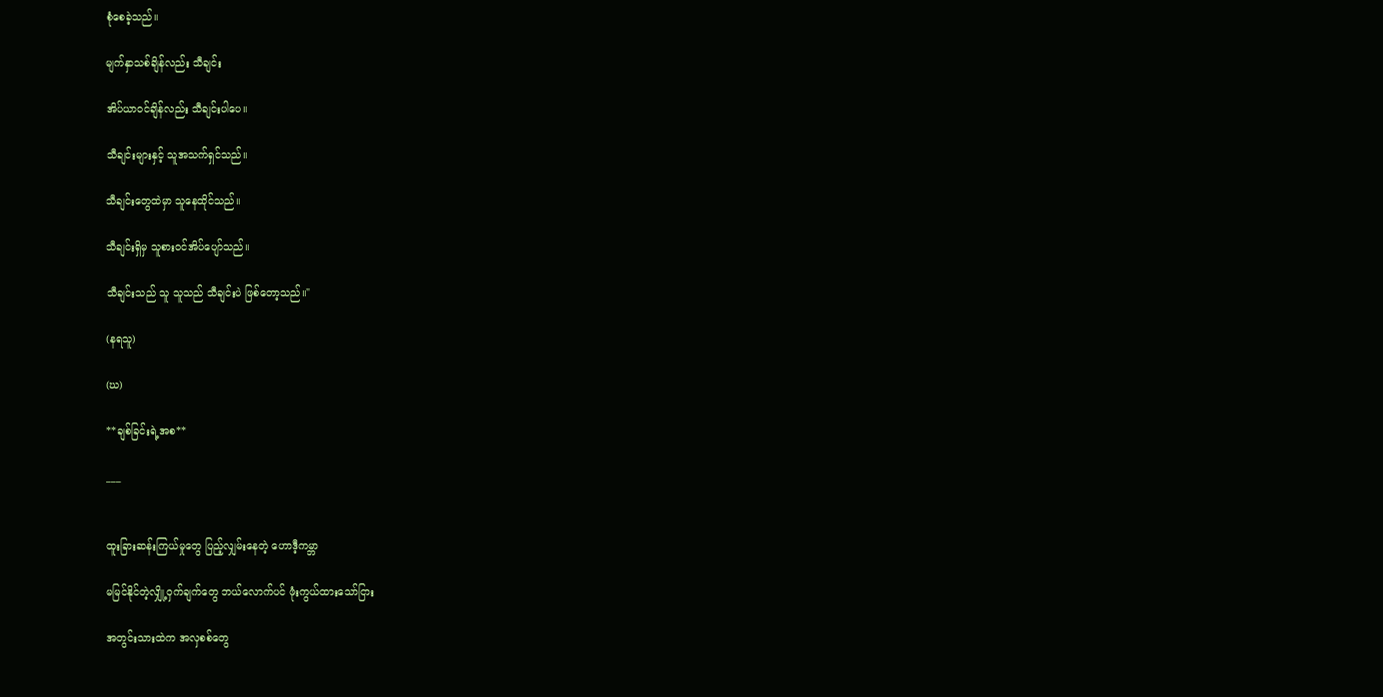စုံစေခဲ့သည်။

မျက်နှာသစ်ချိန်လည်း သီချင်း

အိပ်ယာဝင်ချိန်လည်း သီချင်းပါပေ။

သီချင်းများနှင့် သူအသက်ရှင်သည်။

သီချင်းတွေထဲမှာ သူနေထိုင်သည်။

သီချင်းရှိမှ သူစားဝင်အိပ်ပျော်သည်။

သီချင်းသည် သူ သူသည် သီချင်းပဲ ဖြစ်တော့သည်။"

(နရသူ)

(ဃ)

**ချစ်ခြင်းရဲ့အစ**

___


ထူးခြားဆန်းကြယ်မှုတွေ ပြည့်လျှမ်းနေတဲ့ ဟောဒီ့ကမ္ဘာ

မမြင်နိုင်တဲ့လျှို့ဝှက်ချက်တွေ ဘယ်လောက်ပင် ဖုံးကွယ်ထားသော်ငြား

အတွင်းသားထဲက အလှစစ်တွေ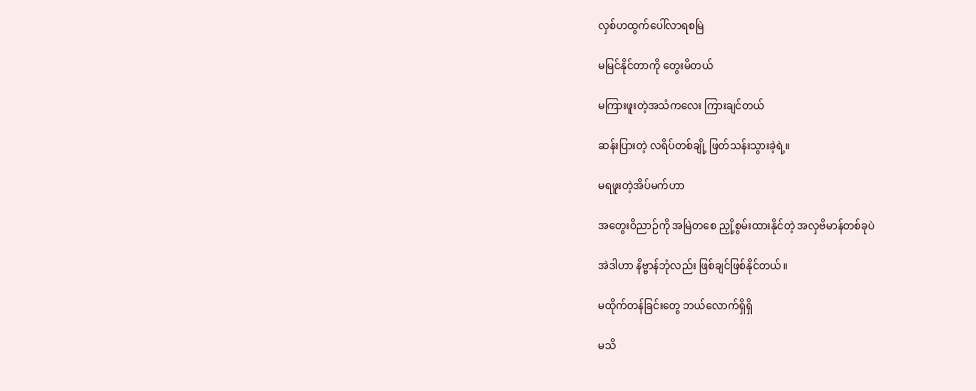လှစ်ဟထွက်ပေါ်လာရစမြဲ

မမြင်နိုင်တာကို တွေးမိတယ်

မကြားဖူးတဲ့အသံကလေး ကြားချင်တယ်

ဆန်းပြားတဲ့ လရိပ်တစ်ချို့ ဖြတ်သန်းသွားခဲ့ရဲ့။

မရဖူးတဲ့အိပ်မက်ဟာ

အတွေးဝိညာဉ်ကို အမြဲတစေ ညှို့စွမ်းထားနိုင်တဲ့ အလှဗိမာန်တစ်ခုပဲ

အဲဒါဟာ နိဗ္ဗာန်ဘုံလည်း ဖြစ်ချင်ဖြစ်နိုင်တယ်။

မထိုက်တန်ခြင်းတွေ ဘယ်လောက်ရှိရှိ

မသိ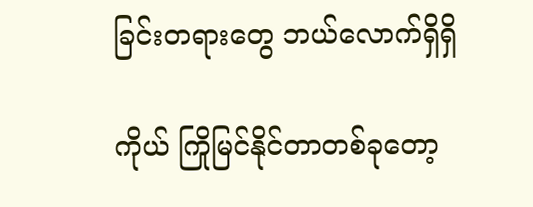ခြင်းတရားတွေ ဘယ်လောက်ရှိရှိ

ကိုယ် ကြိုမြင်နိုင်တာတစ်ခုတော့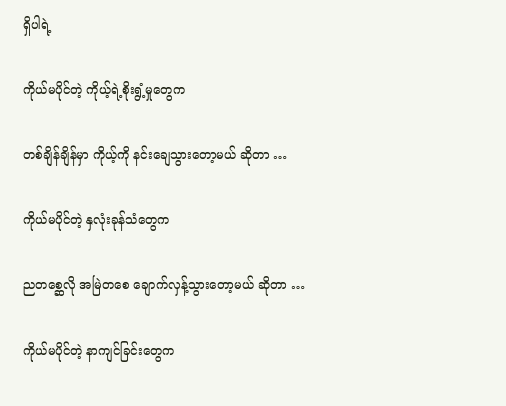ရှိပါရဲ့

ကိုယ်မပိုင်တဲ့ ကိုယ့်ရဲ့စိုးရွံ့မှုတွေက

တစ်ချိန်ချိန်မှာ ကိုယ့်ကို နင်းချေသွားတော့မယ် ဆိုတာ …

ကိုယ်မပိုင်တဲ့ နှလုံးခုန်သံတွေက

ညတစ္ဆေလို အမြဲတစေ ချောက်လှန့်သွားတော့မယ် ဆိုတာ …

ကိုယ်မပိုင်တဲ့ နာကျင်ခြင်းတွေက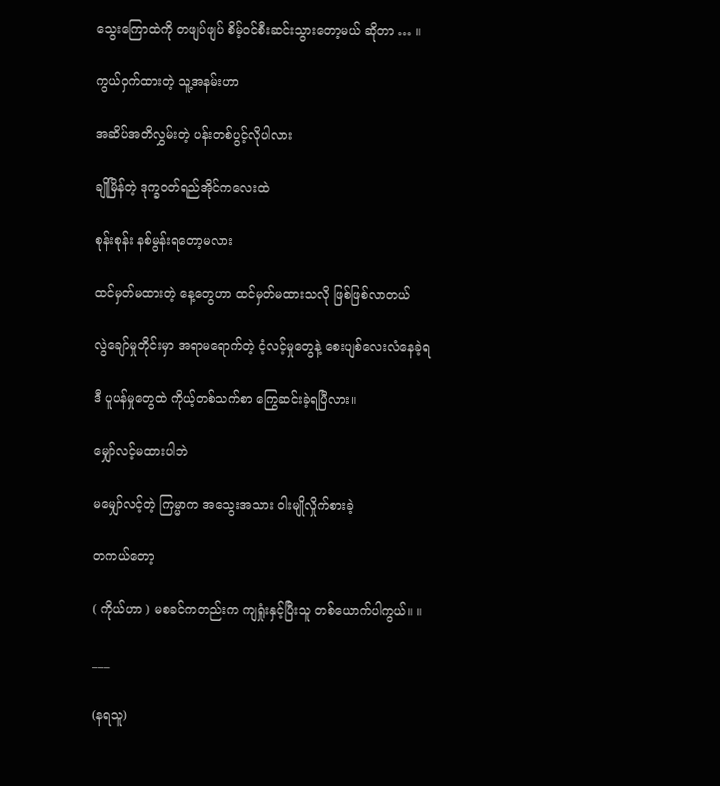သွေးကြောထဲကို တဖျပ်ဖျပ် စိမ့်ဝင်စီးဆင်းသွားတော့မယ် ဆိုတာ … ။

ကွယ်ဝှက်ထားတဲ့ သူ့အနမ်းဟာ

အဆိပ်အတိလွှမ်းတဲ့ ပန်းတစ်ပွင့်လိုပါလား

ချိုမြိန်တဲ့ ဒုက္ခဝတ်ရည်အိုင်ကလေးထဲ

စုန်းစုန်း နစ်မွန်းရတော့မလား

ထင်မှတ်မထားတဲ့ နေ့တွေဟာ ထင်မှတ်မထားသလို ဖြစ်ဖြစ်လာတယ်

လွဲချော်မှုတိုင်းမှာ အရာမရောက်တဲ့ ငံ့လင့်မှုတွေနဲ့ စေးပျစ်လေးလံနေခဲ့ရ

ဒီ ပူပန်မှုတွေထဲ ကိုယ့်တစ်သက်စာ ကြွေဆင်းခဲ့ရပြီလား။

မျှော်လင့်မထားပါဘဲ

မမျှော်လင့်တဲ့ ကြမ္မာက အသွေးအသား ဝါးမျိုလှိုက်စားခဲ့

တကယ်တော့

( ကိုယ်ဟာ ) မစခင်ကတည်းက ကျရှုံးနှင့်ပြီးသူ တစ်ယောက်ပါကွယ်။ ။

___

(နရသူ)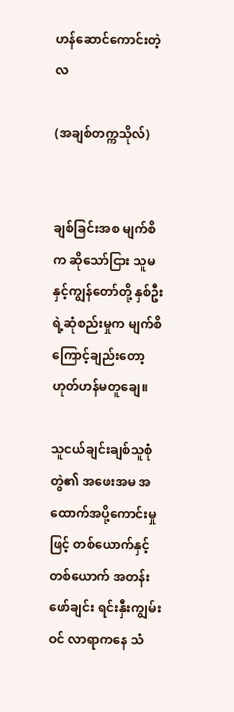ဟန်ဆောင်ကောင်းတဲ့ လ

(အချစ်တက္ကသိုလ်)


ချစ်ခြင်းအစ မျက်စိက ဆိုသော်ငြား သူမနှင့်ကျွန်တော်တို့ နှစ်ဦးရဲ့ဆုံစည်းမှုက မျက်စိကြောင့်ချည်းတော့ ဟုတ်ဟန်မတူချေ။

သူငယ်ချင်းချစ်သူစုံတွဲ၏ အဖေးအမ အထောက်အပို့ကောင်းမှုဖြင့် တစ်ယောက်နှင့်တစ်ယောက် အတန်းဖော်ချင်း ရင်းနှီးကျွမ်းဝင် လာရာကနေ သံ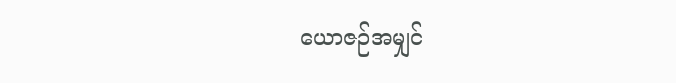ယောဇဉ်အမျှင်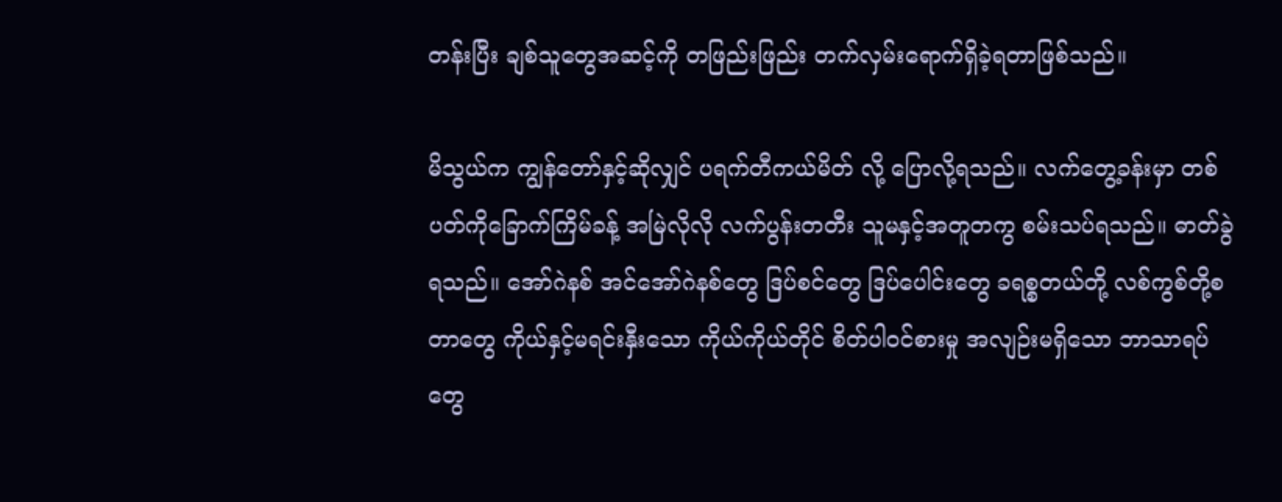တန်းပြီး ချစ်သူတွေအဆင့်ကို တဖြည်းဖြည်း တက်လှမ်းရောက်ရှိခဲ့ရတာဖြစ်သည်။

မိသွယ်က ကျွန်တော်နှင့်ဆိုလျှင် ပရက်တီကယ်မိတ် လို့ ပြောလို့ရသည်။ လက်တွေ့ခန်းမှာ တစ်ပတ်ကိုခြောက်ကြိမ်ခန့် အမြဲလိုလို လက်ပွန်းတတီး သူမနှင့်အတူတကွ စမ်းသပ်ရသည်။ ဓာတ်ခွဲရသည်။ အော်ဂဲနစ် အင်အော်ဂဲနစ်တွေ ဒြပ်စင်တွေ ဒြပ်ပေါင်းတွေ ခရစ္စတယ်တို့ လစ်ကွစ်တို့စတာတွေ ကိုယ်နှင့်မရင်းနှီးသော ကိုယ်ကိုယ်တိုင် စိတ်ပါဝင်စားမှု အလျဉ်းမရှိသော ဘာသာရပ်တွေ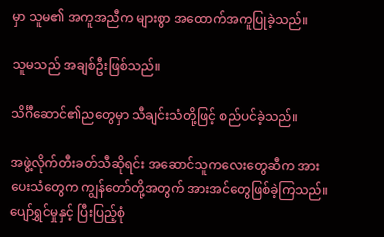မှာ သူမ၏ အကူအညီက များစွာ အထောက်အကူပြုခဲ့သည်။

သူမသည် အချစ်ဦးဖြစ်သည်။

သိင်္ဂီဆောင်၏ညတွေမှာ သီချင်းသံတို့ဖြင့် စည်ပင်ခဲ့သည်။

အဖွဲ့လိုက်တီးခတ်သီဆိုရင်း အဆောင်သူကလေးတွေဆီက အားပေးသံတွေက ကျွန်တော်တို့အတွက် အားအင်တွေဖြစ်ခဲ့ကြသည်။ ပျော်ရွှင်မှုနှင့် ပြီးပြည့်စုံ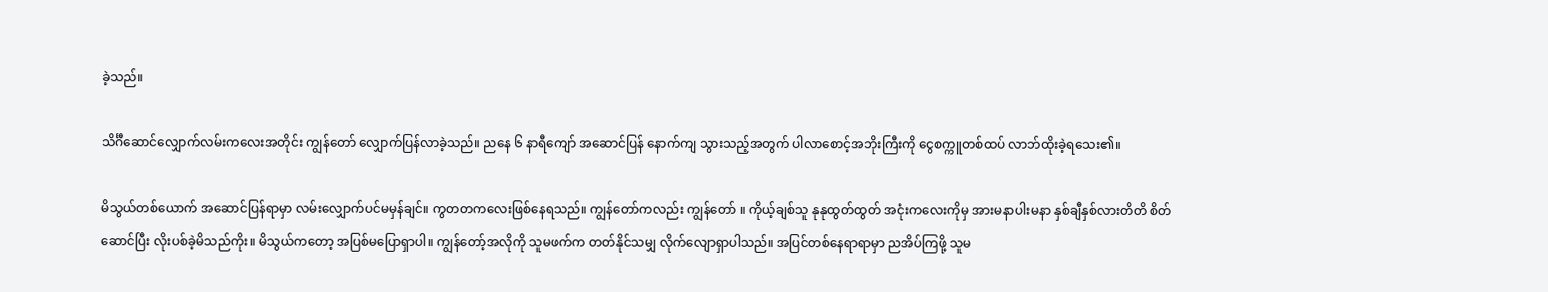ခဲ့သည်။

သိင်္ဂီဆောင်လျှောက်လမ်းကလေးအတိုင်း ကျွန်တော် လျှောက်ပြန်လာခဲ့သည်။ ညနေ ၆ နာရီကျော် အဆောင်ပြန် နောက်ကျ သွားသည့်အတွက် ပါလာစောင့်အဘိုးကြီးကို ငွေစက္ကူတစ်ထပ် လာဘ်ထိုးခဲ့ရသေး၏။

မိသွယ်တစ်ယောက် အဆောင်ပြန်ရာမှာ လမ်းလျှောက်ပင်မမှန်ချင်။ ကွတတကလေးဖြစ်နေရသည်။ ကျွန်တော်ကလည်း ကျွန်တော် ။ ကိုယ့်ချစ်သူ နုနုထွတ်ထွတ် အငုံးကလေးကိုမှ အားမနာပါးမနာ နှစ်ချီနှစ်လားတိတိ စိတ်ဆောင်ပြီး လိုးပစ်ခဲ့မိသည်ကိုး။ မိသွယ်ကတော့ အပြစ်မပြောရှာပါ။ ကျွန်တော့်အလိုကို သူမဖက်က တတ်နိုင်သမျှ လိုက်လျောရှာပါသည်။ အပြင်တစ်နေရာရာမှာ ညအိပ်ကြဖို့ သူမ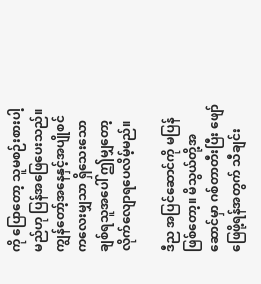ကို ပြောတော့ သူမစဉ်းစားပါ့မည်ဟု ပြန်အဖြေပေးသည်။ ကျွန်တော့်အနေနှင့်အပျိုစင်ကလေးမျှသာ ရှိသေးသော ချစ်ရသူအပေါ် ဤမျှတော့ လိုက်လျောရပေလိမ့်မည်။

ဒီည အပြင်ဆောင်ကို မပြန်ဖြစ်တော့။ မိသွယ်တို့အဆောင်မှာ ဂစ်တာတီးပြီး ဖျော်ဖြေဖို့ရန်အတွက် သီချင်း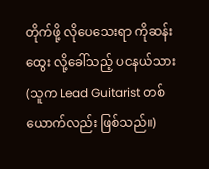တိုက်ဖို့ လိုပေသေးရာ ကိုဆန်းထွေး လို့ခေါ်သည့် ပငနယ်သား (သူက Lead Guitarist တစ်ယောက်လည်း ဖြစ်သည်။)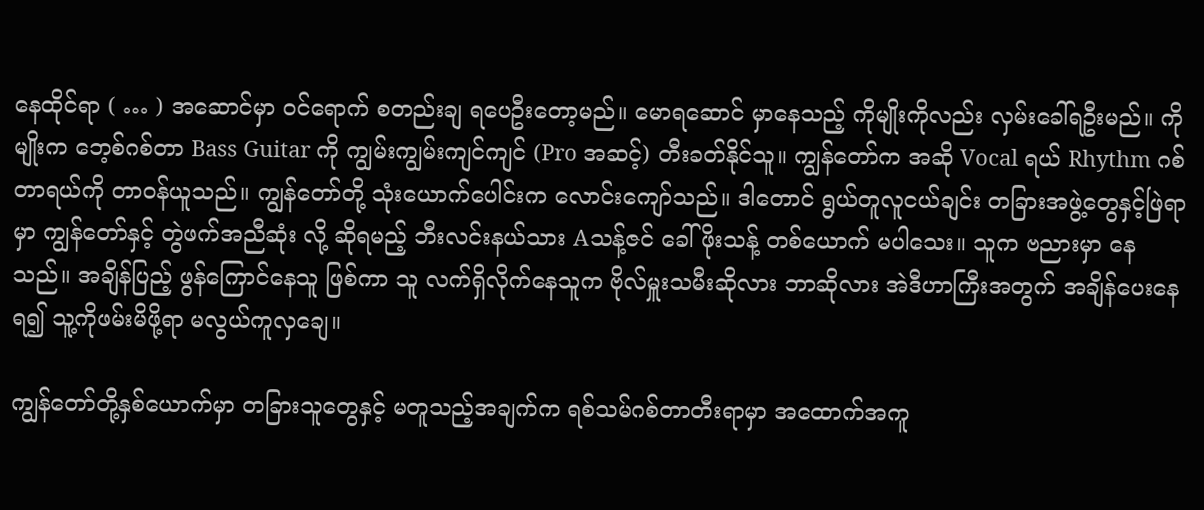နေထိုင်ရာ ( … ) အဆောင်မှာ ဝင်ရောက် စတည်းချ ရပေဦးတော့မည်။ မောရဆောင် မှာနေသည့် ကိုမျိုးကိုလည်း လှမ်းခေါ်ရဦးမည်။ ကိုမျိုးက ဘေ့စ်ဂစ်တာ Bass Guitar ကို ကျွမ်းကျွမ်းကျင်ကျင် (Pro အဆင့်) တီးခတ်နိုင်သူ။ ကျွန်တော်က အဆို Vocal ရယ် Rhythm ဂစ်တာရယ်ကို တာဝန်ယူသည်။ ကျွန်တော်တို့ သုံးယောက်ပေါင်းက လောင်းကျော်သည်။ ဒါတောင် ရွယ်တူလူငယ်ချင်း တခြားအဖွဲ့တွေနှင့်ဖြဲရာမှာ ကျွန်တော်နှင့် တွဲဖက်အညီဆုံး လို့ ဆိုရမည့် ဘီးလင်းနယ်သား Aသန့်ဇင် ခေါ် ဖိုးသန့် တစ်ယောက် မပါသေး။ သူက ဗညားမှာ နေသည်။ အချိန်ပြည့် ဖွန်ကြောင်နေသူ ဖြစ်ကာ သူ လက်ရှိလိုက်နေသူက ဗိုလ်မှူးသမီးဆိုလား ဘာဆိုလား အဲဒီဟာကြီးအတွက် အချိန်ပေးနေရ၍ သူ့ကိုဖမ်းမိဖို့ရာ မလွယ်ကူလှချေ။

ကျွန်တော်တို့နှစ်ယောက်မှာ တခြားသူတွေနှင့် မတူသည့်အချက်က ရစ်သမ်ဂစ်တာတီးရာမှာ အထောက်အကူ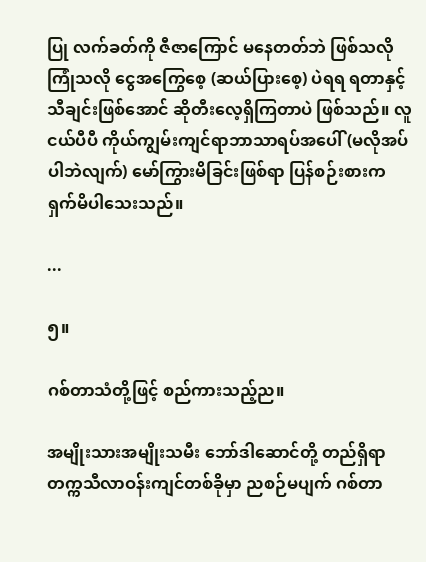ပြု လက်ခတ်ကို ဇီဇာကြောင် မနေတတ်ဘဲ ဖြစ်သလိုကြုံသလို ငွေအကြွေစေ့ (ဆယ်ပြားစေ့) ပဲရရ ရတာနှင့်သီချင်းဖြစ်အောင် ဆိုတီးလေ့ရှိကြတာပဲ ဖြစ်သည်။ လူငယ်ပီပီ ကိုယ်ကျွမ်းကျင်ရာဘာသာရပ်အပေါ် (မလိုအပ်ပါဘဲလျက်) မော်ကြွားမိခြင်းဖြစ်ရာ ပြန်စဉ်းစားက ရှက်မိပါသေးသည်။

...

၅။

ဂစ်တာသံတို့ဖြင့် စည်ကားသည့်ည။

အမျိုးသားအမျိုးသမီး ဘော်ဒါဆောင်တို့ တည်ရှိရာ တက္ကသီလာဝန်းကျင်တစ်ခိုမှာ ညစဉ်မပျက် ဂစ်တာ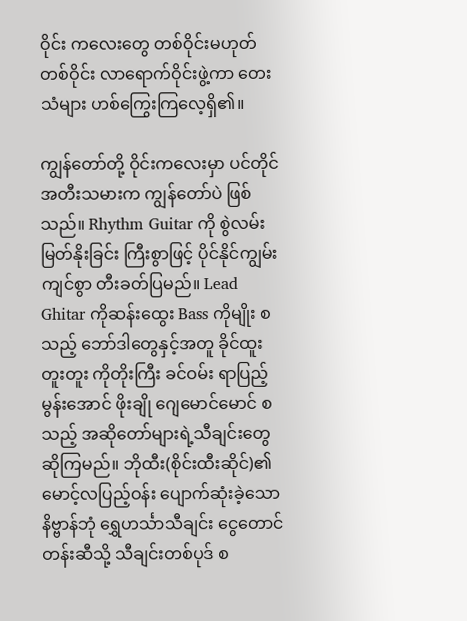ဝိုင်း ကလေးတွေ တစ်ဝိုင်းမဟုတ်တစ်ဝိုင်း လာရောက်ဝိုင်းဖွဲ့ကာ တေးသံများ ဟစ်ကြွေးကြလေ့ရှိ၏။

ကျွန်တော်တို့ ဝိုင်းကလေးမှာ ပင်တိုင်အတီးသမားက ကျွန်တော်ပဲ ဖြစ်သည်။ Rhythm Guitar ကို စွဲလမ်းမြတ်နိုးခြင်း ကြီးစွာဖြင့် ပိုင်နိုင်ကျွမ်းကျင်စွာ တီးခတ်ပြမည်။ Lead Ghitar ကိုဆန်းထွေး Bass ကိုမျိုး စသည့် ဘော်ဒါတွေနှင့်အတူ ခိုင်ထူး တူးတူး ကိုတိုးကြီး ခင်ဝမ်း ရာပြည့် မွန်းအောင် ဖိုးချို ဂျေမောင်မောင် စသည့် အဆိုတော်များရဲ့သီချင်းတွေ ဆိုကြမည်။ ဘိုထီး(စိုင်းထီးဆိုင်)၏ မောင့်လပြည့်ဝန်း ပျောက်ဆုံးခဲ့သော နိဗ္ဗာန်ဘုံ ရွှေဟင်္သာသီချင်း ငွေတောင်တန်းဆီသို့ သီချင်းတစ်ပုဒ် စ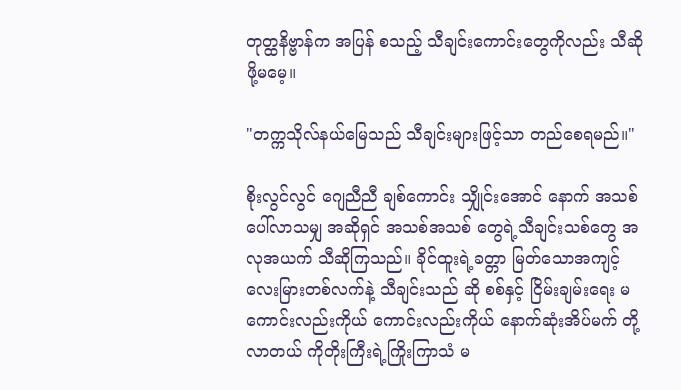တုတ္ထနိဗ္ဗာန်က အပြန် စသည့် သီချင်းကောင်းတွေကိုလည်း သီဆိုဖို့မမေ့။

"တက္ကသိုလ်နယ်မြေသည် သီချင်းများဖြင့်သာ တည်စေရမည်။"

စိုးလွင်လွင် ဂျေညီညီ ချစ်ကောင်း သျှိုင်းအောင် နောက် အသစ်ပေါ်လာသမျှ အဆိုရှင် အသစ်အသစ် တွေရဲ့သီချင်းသစ်တွေ အလုအယက် သီဆိုကြသည်။ ခိုင်ထူးရဲ့ခတ္တာ မြတ်သောအကျင့် လေးမြားတစ်လက်နဲ့ သီချင်းသည် ဆို စစ်နှင့် ငြိမ်းချမ်းရေး မကောင်းလည်းကိုယ် ကောင်းလည်းကိုယ် နောက်ဆုံးအိပ်မက် တို့လာတယ် ကိုတိုးကြီးရဲ့ကြိုးကြာသံ မ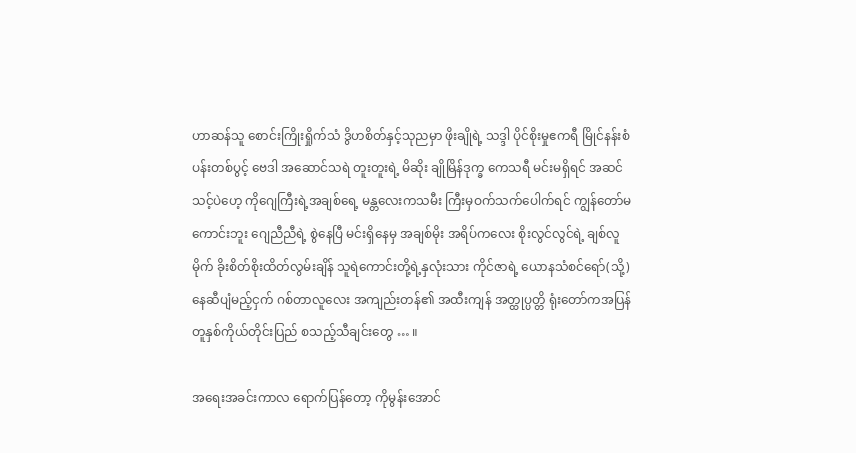ဟာဆန်သူ စောင်းကြိုးရှိုက်သံ ဒွိဟစိတ်နှင့်သုညမှာ ဖိုးချိုရဲ့ သဒ္ဒါ ပိုင်စိုးမှုဧကရီ မြိုင်နန်းစံပန်းတစ်ပွင့် ဗေဒါ အဆောင်သရဲ တူးတူးရဲ့ မိဆိုး ချိုမြိန်ဒုက္ခ ကေသရီ မင်းမရှိရင် အဆင်သင့်ပဲဟေ့ ကိုဂျေကြီးရဲ့အချစ်ရေ့ မန္တလေးကသမီး ကြီးမှဝက်သက်ပေါက်ရင် ကျွန်တော်မကောင်းဘူး ဂျေညီညီရဲ့ စွဲနေပြီ မင်းရှိနေမှ အချစ်မိုး အရိပ်ကလေး စိုးလွင်လွင်ရဲ့ ချစ်လူမိုက် ခိုးစိတ်စိုးထိတ်လွမ်းချိန် သူရဲကောင်းတို့ရဲ့နှလုံးသား ကိုင်ဇာရဲ့ ယောနသံစင်ရော်(သို့) နေဆီပျံမည့်ငှက် ဂစ်တာလူလေး အကျည်းတန်၏ အထီးကျန် အတ္ထုပ္ပတ္တိ ရုံးတော်ကအပြန် တူနှစ်ကိုယ်တိုင်းပြည် စသည့်သီချင်းတွေ … ။

အရေးအခင်းကာလ ရောက်ပြန်တော့ ကိုမွန်းအောင်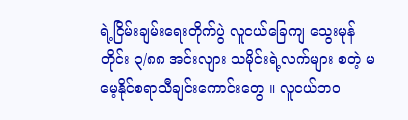ရဲ့ငြိမ်းချမ်းရေးတိုက်ပွဲ လူငယ်ခြေကျ သွေးမုန်တိုင်း ၃/၈၈ အင်းလျား သမိုင်းရဲ့လက်များ စတဲ့ မမေ့နိုင်စရာသီချင်းကောင်းတွေ ။ လူငယ်ဘဝ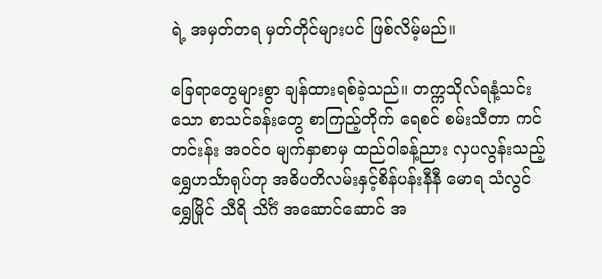ရဲ့ အမှတ်တရ မှတ်တိုင်များပင် ဖြစ်လိမ့်မည်။

ခြေရာတွေများစွာ ချန်ထားရစ်ခဲ့သည်။ တက္ကသိုလ်ရနံ့သင်းသော စာသင်ခန်းတွေ စာကြည့်တိုက် ရေစင် စမ်းသီတာ ကင်တင်းန်း အဝင်ဝ မျက်နှာစာမှ ထည်ဝါခန့်ညား လှပလွန်းသည့် ရွှေဟင်္သာရုပ်တု အဓိပတိလမ်းနှင့်စိန်ပန်းနီနီ မောရ သံလွင် ရွှေမြိုင် သီရိ သိင်္ဂံ အဆောင်ဆောင် အ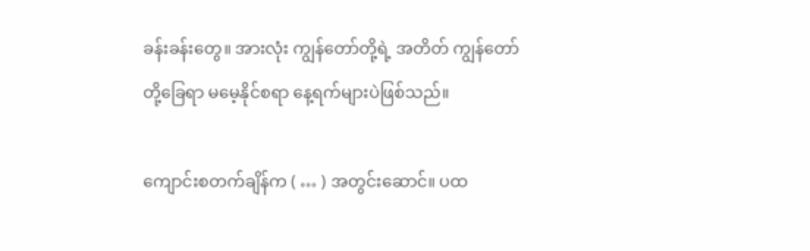ခန်းခန်းတွေ။ အားလုံး ကျွန်တော်တို့ရဲ့ အတိတ် ကျွန်တော်တို့ခြေရာ မမေ့နိုင်စရာ နေ့ရက်များပဲဖြစ်သည်။

ကျောင်းစတက်ချိန်က ( … ) အတွင်းဆောင်။ ပထ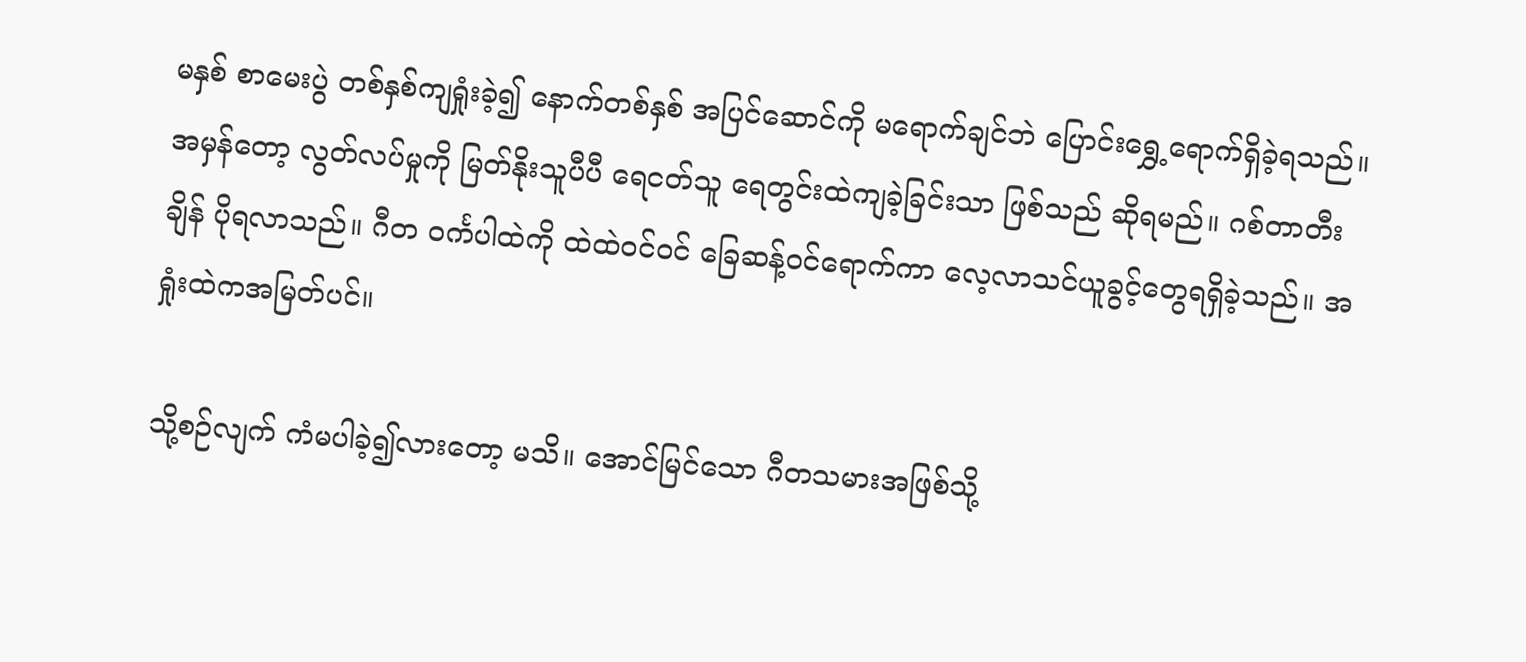မနှစ် စာမေးပွဲ တစ်နှစ်ကျရှုံးခဲ့၍ နောက်တစ်နှစ် အပြင်ဆောင်ကို မရောက်ချင်ဘဲ ပြောင်းရွှေ့ရောက်ရှိခဲ့ရသည်။ အမှန်တော့ လွတ်လပ်မှုကို မြတ်နိုးသူပီပီ ရေငတ်သူ ရေတွင်းထဲကျခဲ့ခြင်းသာ ဖြစ်သည် ဆိုရမည်။ ဂစ်တာတီးချိန် ပိုရလာသည်။ ဂီတ ဝင်္ကပါထဲကို ထဲထဲဝင်ဝင် ခြေဆန့်ဝင်ရောက်ကာ လေ့လာသင်ယူခွင့်တွေရရှိခဲ့သည်။ အရှုံးထဲကအမြတ်ပင်။

သို့စဉ်လျက် ကံမပါခဲ့၍လားတော့ မသိ။ အောင်မြင်သော ဂီတသမားအဖြစ်သို့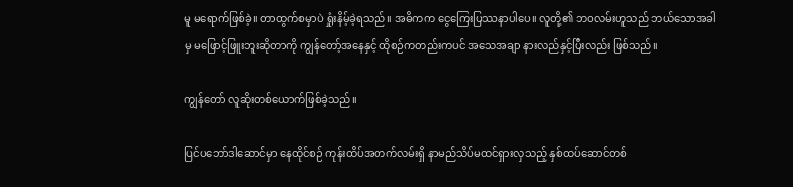မူ မရောက်ဖြစ်ခဲ့။ တာထွက်စမှာပဲ ရှုံးနိမ့်ခဲ့ရသည်။ အဓိကက ငွေကြေးပြဿနာပါပေ။ လူတို့၏ ဘဝလမ်းဟူသည် ဘယ်သောအခါမှ မဖြောင့်ဖြူးဘူးဆိုတာကို ကျွန်တော့်အနေနှင့် ထိုစဉ်ကတည်းကပင် အသေအချာ နားလည်နှင့်ပြီးလည်း ဖြစ်သည်။

ကျွန်တော် လူဆိုးတစ်ယောက်ဖြစ်ခဲ့သည်။

ပြင်ပဘော်ဒါဆောင်မှာ နေထိုင်စဉ် ကုန်းထိပ်အတက်လမ်းရှိ နာမည်သိပ်မထင်ရှားလှသည့် နှစ်ထပ်ဆောင်တစ်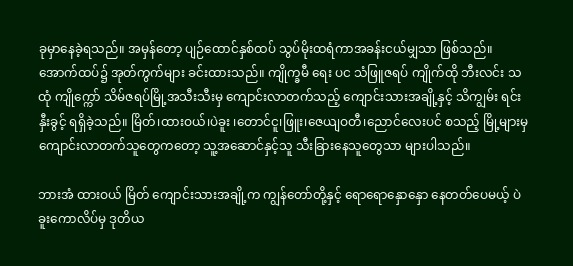ခုမှာနေခဲ့ရသည်။ အမှန်တော့ ပျဉ်ထောင်နှစ်ထပ် သွပ်မိုးထရံကာအခန်းငယ်မျှသာ ဖြစ်သည်။ အောက်ထပ်၌ အုတ်ကွက်များ ခင်းထားသည်။ ကျိုက္ခမီ ရေး ပင သံဖြူဇရပ် ကျိုက်ထို ဘီးလင်း သထုံ ကျိုက္ကော် သိမ်ဇရပ်မြို့အသီးသီးမှ ကျောင်းလာတက်သည့် ကျောင်းသားအချို့နှင့် သိကျွမ်း ရင်းနှီးခွင့် ရရှိခဲ့သည်။ မြိတ်၊ထားဝယ်၊ပဲခူး ၊တောင်ငူ၊ဖြူး၊ဇေယျဝတီ၊ညောင်လေးပင် စသည့် မြို့များမှ ကျောင်းလာတက်သူတွေကတော့ သူ့အဆောင်နှင့်သူ သီးခြားနေသူတွေသာ များပါသည်။

ဘားအံ ထားဝယ် မြိတ် ကျောင်းသားအချို့က ကျွန်တော်တို့နှင့် ရောရောနှောနှော နေတတ်ပေမယ့် ပဲခူးကောလိပ်မှ ဒုတိယ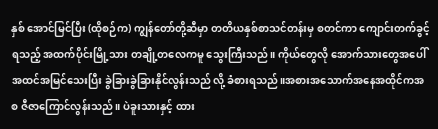နှစ် အောင်မြင်ပြီး (ထိုစဉ်က) ကျွန်တော်တို့ဆီမှာ တတိယနှစ်စာသင်တန်းမှ စတင်ကာ ကျောင်းတက်ခွင့်ရသည့် အထက်ပိုင်းမြို့သား တချို့တလေကမူ သွေးကြီးသည်။ ကိုယ်တွေလို အောက်သားတွေအပေါ် အထင်အမြင်သေးပြီး ခွဲခြားခွဲခြားနိုင်လွန်းသည် လို့ ခံစားရသည်။အစားအသောက်အနေအထိုင်ကအစ ဇီဇာကြောင်လွန်းသည်။ ပဲခူးသားနှင့် ထား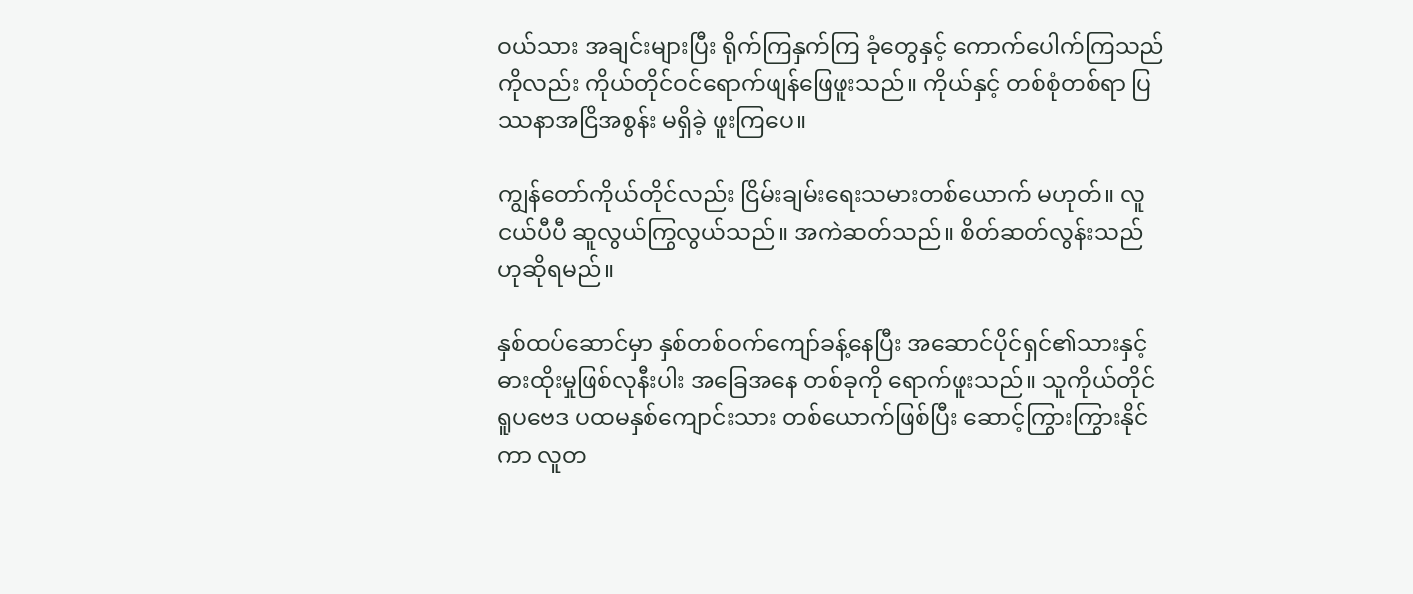ဝယ်သား အချင်းများပြီး ရိုက်ကြနှက်ကြ ခုံတွေနှင့် ကောက်ပေါက်ကြသည်ကိုလည်း ကိုယ်တိုင်ဝင်ရောက်ဖျန်ဖြေဖူးသည်။ ကိုယ်နှင့် တစ်စုံတစ်ရာ ပြဿနာအငြိအစွန်း မရှိခဲ့ ဖူးကြပေ။

ကျွန်တော်ကိုယ်တိုင်လည်း ငြိမ်းချမ်းရေးသမားတစ်ယောက် မဟုတ်။ လူငယ်ပီပီ ဆူလွယ်ကြွလွယ်သည်။ အကဲဆတ်သည်။ စိတ်ဆတ်လွန်းသည် ဟုဆိုရမည်။

နှစ်ထပ်ဆောင်မှာ နှစ်တစ်ဝက်ကျော်ခန့်နေပြီး အဆောင်ပိုင်ရှင်၏သားနှင့် ဓားထိုးမှုဖြစ်လုနီးပါး အခြေအနေ တစ်ခုကို ရောက်ဖူးသည်။ သူကိုယ်တိုင် ရူပဗေဒ ပထမနှစ်ကျောင်းသား တစ်ယောက်ဖြစ်ပြီး ဆောင့်ကြွားကြွားနိုင်ကာ လူတ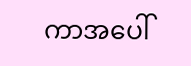ကာအပေါ်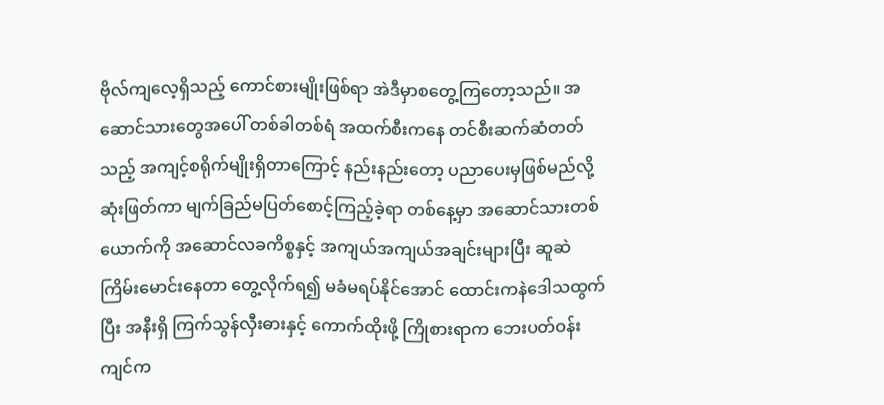ဗိုလ်ကျလေ့ရှိသည့် ကောင်စားမျိုးဖြစ်ရာ အဲဒီမှာစတွေ့ကြတော့သည်။ အဆောင်သားတွေအပေါ် တစ်ခါတစ်ရံ အထက်စီးကနေ တင်စီးဆက်ဆံတတ်သည့် အကျင့်စရိုက်မျိုးရှိတာကြောင့် နည်းနည်းတော့ ပညာပေးမှဖြစ်မည်လို့ ဆုံးဖြတ်ကာ မျက်ခြည်မပြတ်စောင့်ကြည့်ခဲ့ရာ တစ်နေ့မှာ အဆောင်သားတစ်ယောက်ကို အဆောင်လခကိစ္စနှင့် အကျယ်အကျယ်အချင်းများပြီး ဆူဆဲကြိမ်းမောင်းနေတာ တွေ့လိုက်ရ၍ မခံမရပ်နိုင်အောင် ထောင်းကနဲဒေါသထွက်ပြီး အနီးရှိ ကြက်သွန်လှီးဓားနှင့် ကောက်ထိုးဖို့ ကြိုစားရာက ဘေးပတ်ဝန်းကျင်က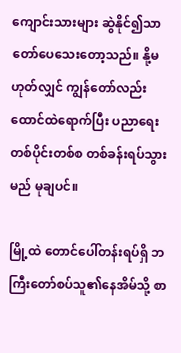ကျောင်းသားများ ဆွဲနိုင်၍သာ တော်ပေသေးတော့သည်။ နို့မဟုတ်လျှင် ကျွန်တော်လည်း ထောင်ထဲရောက်ပြီး ပညာရေးတစ်ပိုင်းတစ်စ တစ်ခန်းရပ်သွားမည် မုချပင်။

မြို့ထဲ တောင်ပေါ်တန်းရပ်ရှိ ဘကြီးတော်စပ်သူ၏နေအိမ်သို့ စာ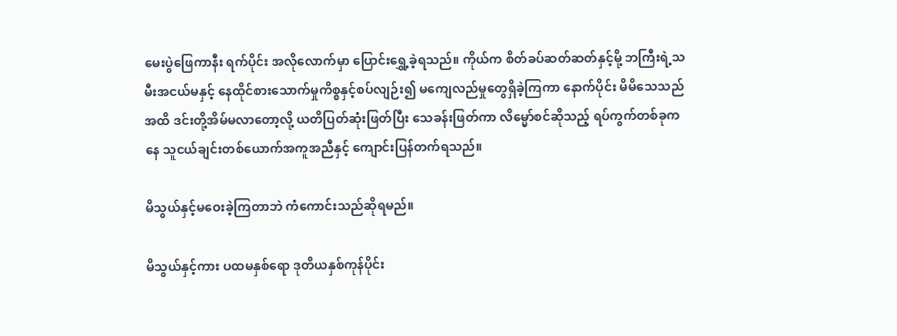မေးပွဲဖြေကာနီး ရက်ပိုင်း အလိုလောက်မှာ ပြောင်းရွှေ့ခဲ့ရသည်။ ကိုယ်က စိတ်ခပ်ဆတ်ဆတ်နှင့်မို့ ဘကြီးရဲ့သမီးအငယ်မနှင့် နေထိုင်စားသောက်မှုကိစ္စနှင့်စပ်လျဉ်း၍ မကျေလည်မှုတွေရှိခဲ့ကြကာ နောက်ပိုင်း မိမိသေသည်အထိ ဒင်းတို့အိမ်မလာတော့လို့ ယတိပြတ်ဆုံးဖြတ်ပြီး သေခန်းဖြတ်ကာ လိမ္မော်စင်ဆိုသည့် ရပ်ကွက်တစ်ခုကနေ သူငယ်ချင်းတစ်ယောက်အကူအညီနှင့် ကျောင်းပြန်တက်ရသည်။

မိသွယ်နှင့်မဝေးခဲ့ကြတာဘဲ ကံကောင်းသည်ဆိုရမည်။

မိသွယ်နှင့်ကား ပထမနှစ်ရော ဒုတိယနှစ်ကုန်ပိုင်း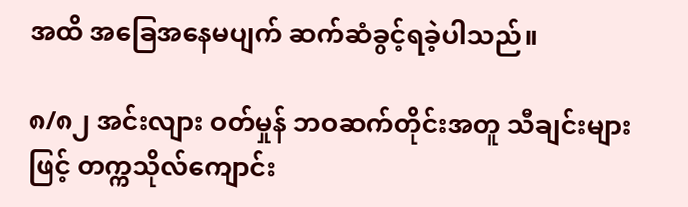အထိ အခြေအနေမပျက် ဆက်ဆံခွင့်ရခဲ့ပါသည်။

၈/၈၂ အင်းလျား ဝတ်မှုန် ဘဝဆက်တိုင်းအတူ သီချင်းများဖြင့် တက္ကသိုလ်ကျောင်း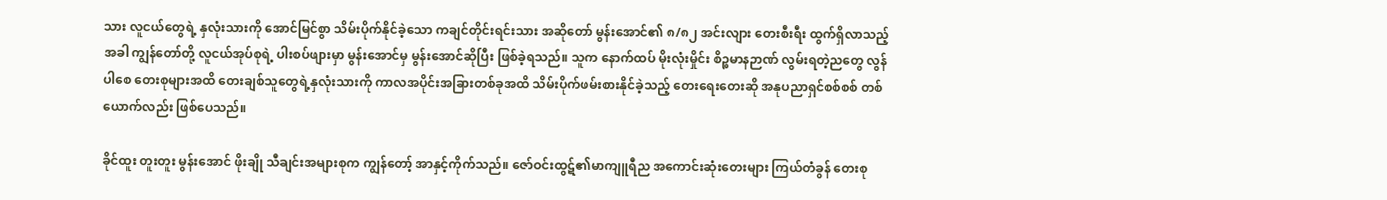သား လူငယ်တွေရဲ့ နှလုံးသားကို အောင်မြင်စွာ သိမ်းပိုက်နိုင်ခဲ့သော ကချင်တိုင်းရင်းသား အဆိုတော် မွန်းအောင်၏ ၈/၈၂ အင်းလျား တေးစီးရီး ထွက်ရှိလာသည့်အခါ ကျွန်တော်တို့ လူငယ်အုပ်စုရဲ့ ပါးစပ်ဖျားမှာ မွန်းအောင်မှ မွန်းအောင်ဆိုပြီး ဖြစ်ခဲ့ရသည်။ သူက နောက်ထပ် မိုးလုံးမှိုင်း စိဉ္စမာနဉာဏ် လွမ်းရတဲ့ညတွေ လွန်ပါစေ တေးစုများအထိ တေးချစ်သူတွေရဲ့နှလုံးသားကို ကာလအပိုင်းအခြားတစ်ခုအထိ သိမ်းပိုက်ဖမ်းစားနိုင်ခဲ့သည့် တေးရေးတေးဆို အနုပညာရှင်စစ်စစ် တစ်ယောက်လည်း ဖြစ်ပေသည်။

ခိုင်ထူး တူးတူး မွန်းအောင် ဖိုးချို သီချင်းအများစုက ကျွန်တော့် အာနှင့်ကိုက်သည်။ ဇော်ဝင်းထွဋ်၏မာကျူရီည အကောင်းဆုံးတေးများ ကြယ်တံခွန် တေးစု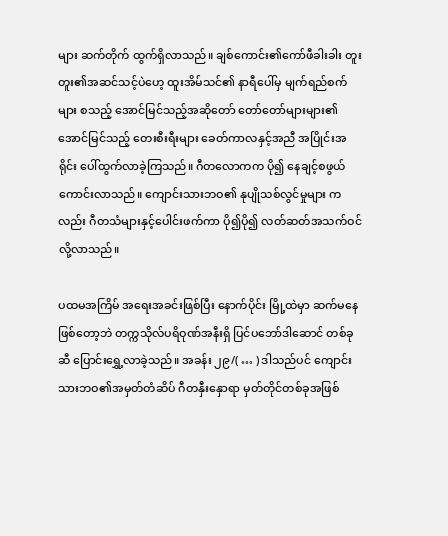များ ဆက်တိုက် ထွက်ရှိလာသည်။ ချစ်ကောင်း၏ကော်ဖီခါးခါး တူးတူး၏အဆင်သင့်ပဲဟေ့ ထူးအိမ်သင်၏ နာရီပေါ်မှ မျက်ရည်စက်များ စသည့် အောင်မြင်သည့်အဆိုတော် တော်တော်များများ၏ အောင်မြင်သည့် တေးစီးရီးများ ခေတ်ကာလနှင့်အညီ အပြိုင်းအရိုင်း ပေါ်ထွက်လာခဲ့ကြသည်။ ဂီတလောကက ပို၍ နေချင့်စဖွယ် ကောင်းလာသည်။ ကျောင်းသားဘဝ၏ နုပျိုသစ်လွင်မှုများ ကလည်း ဂီတသံများနှင့်ပေါင်းဖက်ကာ ပို၍ပို၍ လတ်ဆတ်အသက်ဝင်လို့လာသည်။

ပထမအကြိမ် အရေးအခင်းဖြစ်ပြီး နောက်ပိုင်း မြို့ထဲမှာ ဆက်မနေဖြစ်တော့ဘဲ တက္ကသိုလ်ပရိဝုဏ်အနီးရှိ ပြင်ပဘော်ဒါဆောင် တစ်ခုဆီ ပြောင်းရွှေ့လာခဲ့သည်။ အခန်း ၂၉/( … ) ဒါသည်ပင် ကျောင်းသားဘဝ၏အမှတ်တံဆိပ် ဂီတနှီးနှောရာ မှတ်တိုင်တစ်ခုအဖြစ်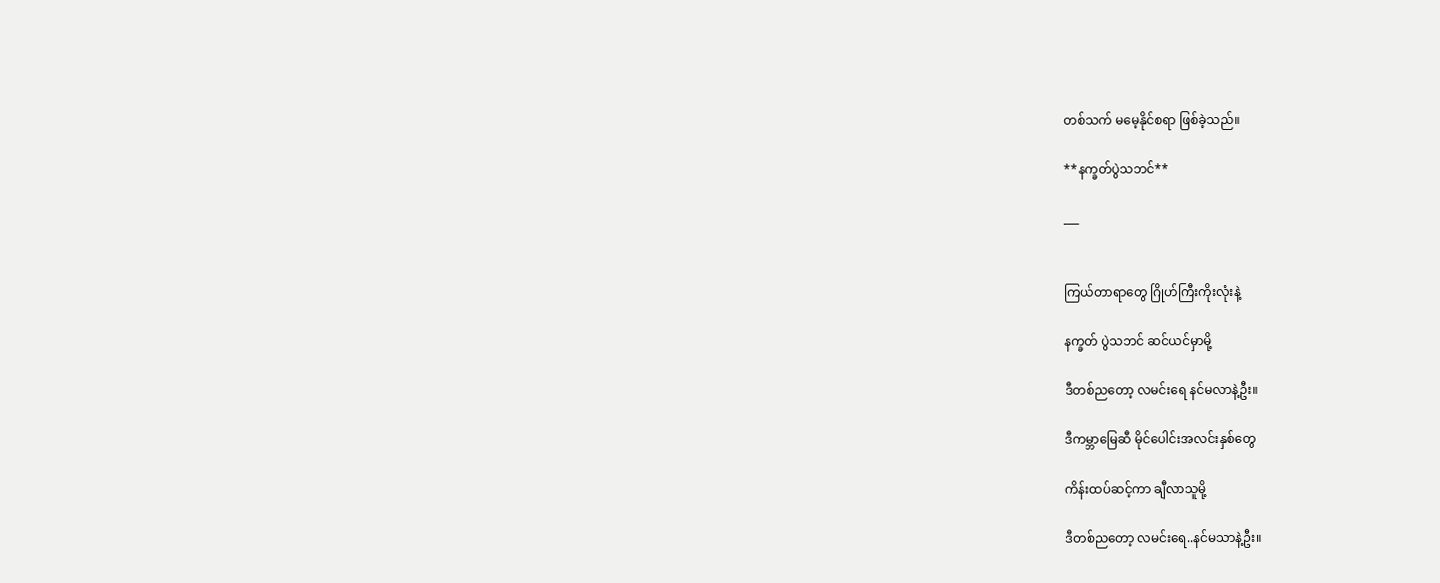တစ်သက် မမေ့နိုင်စရာ ဖြစ်ခဲ့သည်။

**နက္ခတ်ပွဲသဘင်**

___


ကြယ်တာရာတွေ ဂြိုဟ်ကြီးကိုးလုံးနဲ့

နက္ခတ် ပွဲသဘင် ဆင်ယင်မှာမို့

ဒီတစ်ညတော့ လမင်းရေ နင်မလာနဲ့ဦး။

ဒီကမ္ဘာမြေဆီ မိုင်ပေါင်းအလင်းနှစ်တွေ

ကိန်းထပ်ဆင့်ကာ ချီလာသူမို့

ဒီတစ်ညတော့ လမင်းရေ..နင်မသာနဲ့ဦး။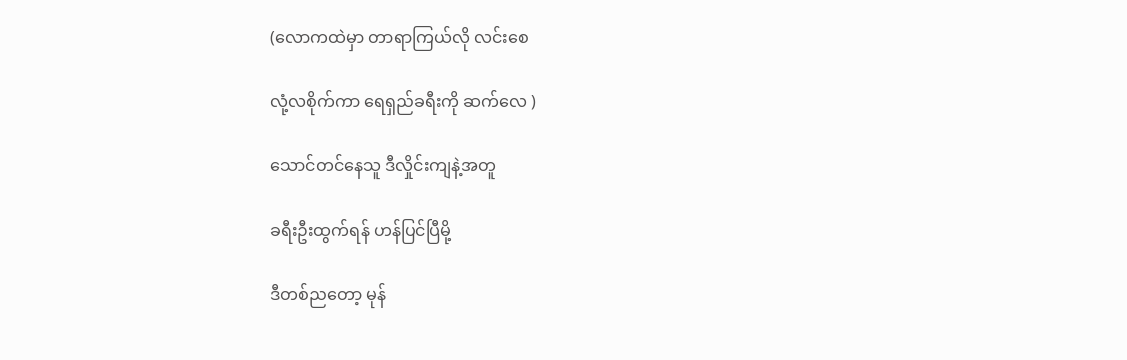(လောကထဲမှာ တာရာကြယ်လို လင်းစေ

လုံ့လစိုက်ကာ ရေရှည်ခရီးကို ဆက်လေ )

သောင်တင်နေသူ ဒီလှိုင်းကျနဲ့အတူ

ခရီးဦးထွက်ရန် ဟန်ပြင်ပြီမို့

ဒီတစ်ညတော့ မုန်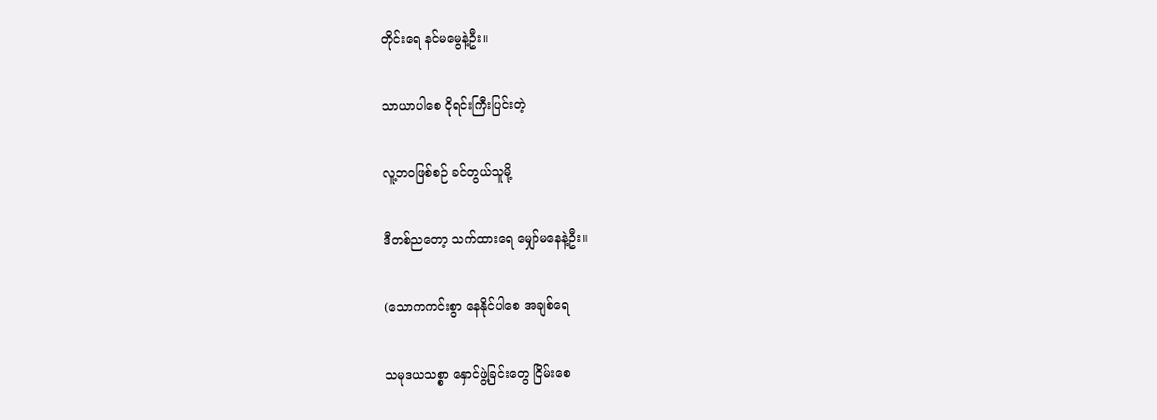တိုင်းရေ နင်မမွေနဲ့ဦး။

သာယာပါစေ ငိုရင်းကြီးပြင်းတဲ့

လူ့ဘဝဖြစ်စဉ် ခင်တွယ်သူမို့

ဒီတစ်ညတော့ သက်ထားရေ မျှော်မနေနဲ့ဦး။

(သောကကင်းစွာ နေနိုင်ပါစေ အချစ်ရေ

သမုဒယသစ္စာ နှောင်ဖွဲ့ခြင်းတွေ ငြိမ်းစေ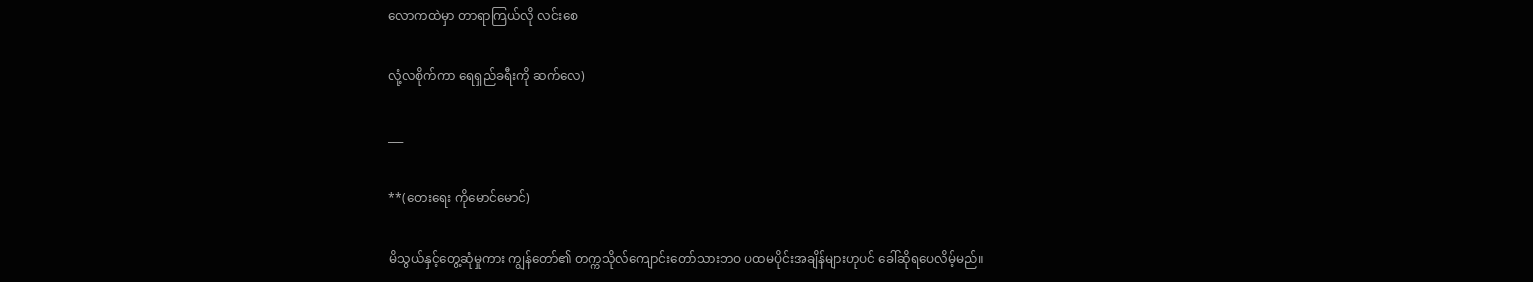လောကထဲမှာ တာရာကြယ်လို လင်းစေ

လုံ့လစိုက်ကာ ရေရှည်ခရီးကို ဆက်လေ)

___

**(တေးရေး ကိုမောင်မောင်)

မိသွယ်နှင့်တွေ့ဆုံမှုကား ကျွန်တော်၏ တက္ကသိုလ်ကျောင်းတော်သားဘဝ ပထမပိုင်းအချိန်များဟုပင် ခေါ်ဆိုရပေလိမ့်မည်။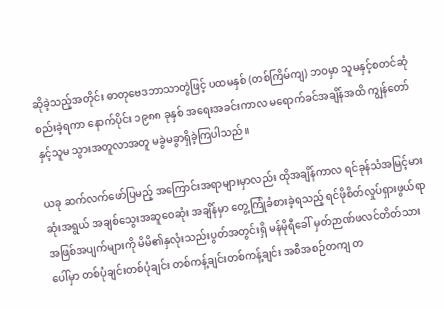ဆိုခဲ့သည့်အတိုင်း ဓာတုဗေဒဘာသာတွဲဖြင့် ပထမနှစ် (တစ်ကြိမ်ကျ) ဘဝမှာ သူမနှင့်စတင်ဆုံစည်းခဲ့ရကာ နောက်ပိုင်း ၁၉၈၈ ခုနှစ် အရေးအခင်းကာလ မရောက်ခင်အချိန်အထိ ကျွန်တော်နှင့်သူမ သွားအတူလာအတူ မခွဲမခွာရှိခဲ့ကြပါသည်။

ယခု ဆက်လက်ဖော်ပြမည့် အကြောင်းအရာများမှာလည်း ထိုအချိန်ကာလ ရင်ခုန်သံအမြင့်မားဆုံးအရွယ် အချစ်သွေးအဆူဝေဆုံး အချိန်မှာ တွေ့ကြုံခံစားခဲ့ရသည့် ရင်ဖိုစိတ်လှုပ်ရှားဖွယ်ရာ အဖြစ်အပျက်များကို မိမိ၏နှလုံးသည်းပွတ်အတွင်းရှိ မန်မိုရီခေါ် မှတ်ဉာဏ်ဖလင်တိတ်သားပေါ်မှာ တစ်ပုံချင်းတစ်ပုံချင်း တစ်ကန့်ချင်းတစ်ကန့်ချင်း အစီအစဉ်တကျ တ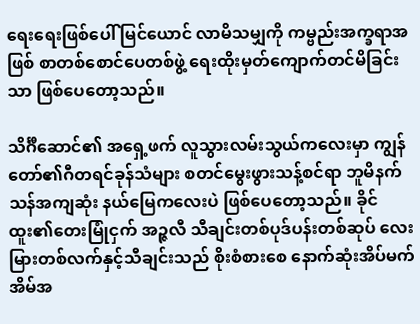ရေးရေးဖြစ်ပေါ် မြင်ယောင် လာမိသမျှကို ကမ္ဗည်းအက္ခရာအဖြစ် စာတစ်စောင်ပေတစ်ဖွဲ့ ရေးထိုးမှတ်ကျောက်တင်မိခြင်းသာ ဖြစ်ပေတော့သည်။

သိင်္ဂီဆောင်၏ အရှေ့ဖက် လူသွားလမ်းသွယ်ကလေးမှာ ကျွန်တော်၏ဂီတရင်ခုန်သံများ စတင်မွေးဖွားသန့်စင်ရာ ဘူမိနက်သန်အကျဆုံး နယ်မြေကလေးပဲ ဖြစ်ပေတော့သည်။ ခိုင်ထူး၏တေးမြုံငှက် အဉ္ဇလီ သီချင်းတစ်ပုဒ်ပန်းတစ်ဆုပ် လေးမြားတစ်လက်နှင့်သီချင်းသည် စိုးစံစားစေ နောက်ဆုံးအိပ်မက် အိမ်အ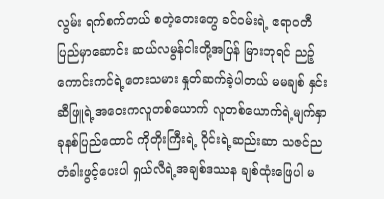လွမ်း ရက်စက်တယ် စတဲ့တေးတွေ ခင်ဝမ်းရဲ့ ဧရာဝတီ ပြည်မှာဆောင်း ဆယ်လမွန်ငါးတို့အပြန် မြားဘုရင် ညဉ့်ကောင်းကင်ရဲ့တေးသမား နှုတ်ဆက်ခဲ့ပါတယ် မမချစ် နှင်းဆီဖြူရဲ့အဝေးကလူတစ်ယောက် လူတစ်ယောက်ရဲ့မျက်နှာ ခုနစ်ပြည်ထောင် ကိုတိုးကြီးရဲ့ ဝိုင်းရဲ့ဆည်းဆာ သဇင်ည တံခါးဖွင့်ပေးပါ ရှယ်လီရဲ့အချစ်ဒဿန ချစ်ထုံးဖြေပါ မ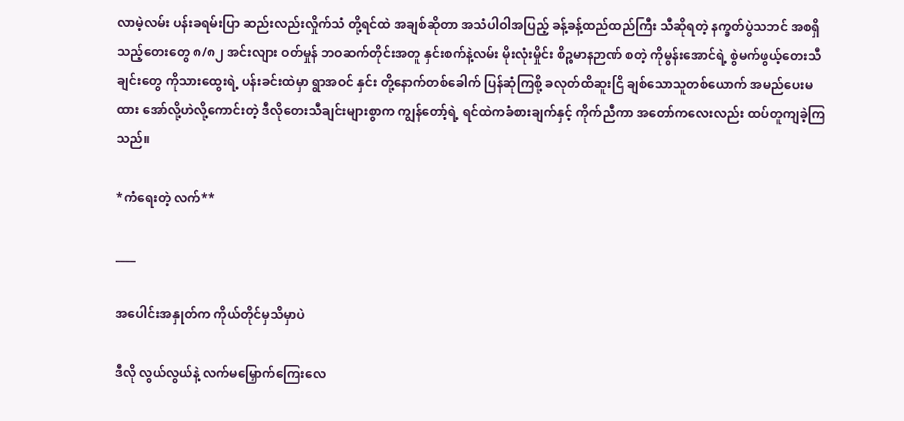လာမဲ့လမ်း ပန်းခရမ်းပြာ ဆည်းလည်းလှိုက်သံ တို့ရင်ထဲ အချစ်ဆိုတာ အသံပါဝါအပြည့် ခန့်ခန့်ထည်ထည်ကြီး သီဆိုရတဲ့ နက္ခတ်ပွဲသဘင် အစရှိသည့်တေးတွေ ၈/၈၂ အင်းလျား ဝတ်မှုန် ဘဝဆက်တိုင်းအတူ နှင်းစက်နဲ့လမ်း မိုးလုံးမှိုင်း စိဉ္စမာနဉာဏ် စတဲ့ ကိုမွန်းအောင်ရဲ့ စွဲမက်ဖွယ့်တေးသီချင်းတွေ ကိုသားထွေးရဲ့ ပန်းခင်းထဲမှာ ရွာအဝင် နှင်း တို့နောက်တစ်ခေါက် ပြန်ဆုံကြစို့ ခလုတ်ထိဆူးငြိ ချစ်သောသူတစ်ယောက် အမည်ပေးမထား အော်လို့ဟဲလို့ကောင်းတဲ့ ဒီလိုတေးသီချင်းများစွာက ကျွန်တော့်ရဲ့ ရင်ထဲကခံစားချက်နှင့် ကိုက်ညီကာ အတော်ကလေးလည်း ထပ်တူကျခဲ့ကြသည်။

*ကံရေးတဲ့ လက်**

____

အပေါင်းအနှုတ်က ကိုယ်တိုင်မှသိမှာပဲ

ဒီလို လွယ်လွယ်နဲ့ လက်မမြှောက်ကြေးလေ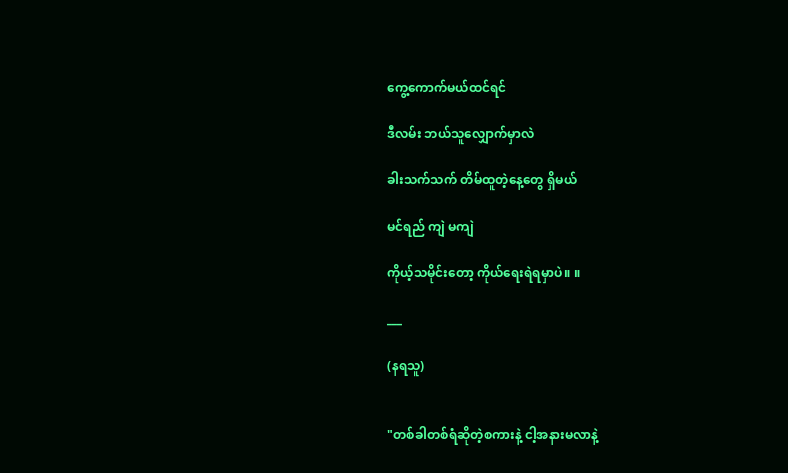ကွေ့ကောက်မယ်ထင်ရင်

ဒီလမ်း ဘယ်သူလျှောက်မှာလဲ

ခါးသက်သက် တိမ်ထူတဲ့နေ့တွေ ရှိမယ်

မင်ရည် ကျဲ မကျဲ

ကိုယ့်သမိုင်းတော့ ကိုယ်ရေးရဲရမှာပဲ။ ။

___

(နရသူ)


"တစ်ခါတစ်ရံဆိုတဲ့စကားနဲ့ ငါ့အနားမလာနဲ့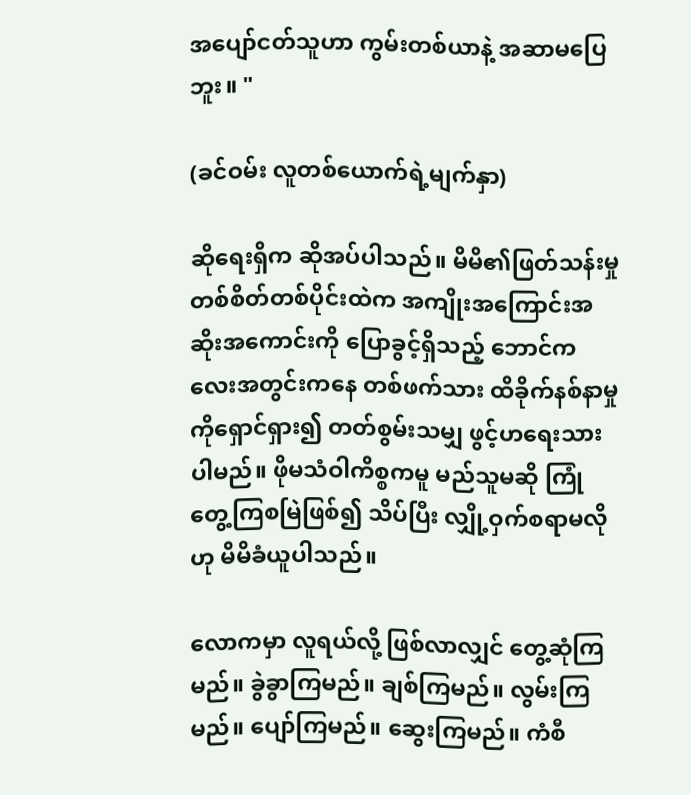အပျော်ငတ်သူဟာ ကွမ်းတစ်ယာနဲ့ အဆာမပြေဘူး။ "

(ခင်ဝမ်း လူတစ်ယောက်ရဲ့မျက်နှာ)

ဆိုရေးရှိက ဆိုအပ်ပါသည်။ မိမိ၏ဖြတ်သန်းမှုတစ်စိတ်တစ်ပိုင်းထဲက အကျိုးအကြောင်းအဆိုးအကောင်းကို ပြောခွင့်ရှိသည့် ဘောင်ကလေးအတွင်းကနေ တစ်ဖက်သား ထိခိုက်နစ်နာမှုကိုရှောင်ရှား၍ တတ်စွမ်းသမျှ ဖွင့်ဟရေးသားပါမည်။ ဖိုမသံဝါကိစ္စကမူ မည်သူမဆို ကြုံတွေ့ကြစမြဲဖြစ်၍ သိပ်ပြီး လျှို့ဝှက်စရာမလိုဟု မိမိခံယူပါသည်။

လောကမှာ လူရယ်လို့ ဖြစ်လာလျှင် တွေ့ဆုံကြမည်။ ခွဲခွာကြမည်။ ချစ်ကြမည်။ လွမ်းကြမည်။ ပျော်ကြမည်။ ဆွေးကြမည်။ ကံစီ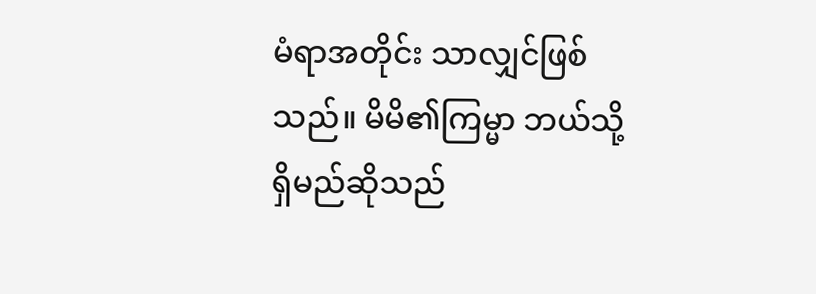မံရာအတိုင်း သာလျှင်ဖြစ်သည်။ မိမိ၏ကြမ္မာ ဘယ်သို့ရှိမည်ဆိုသည်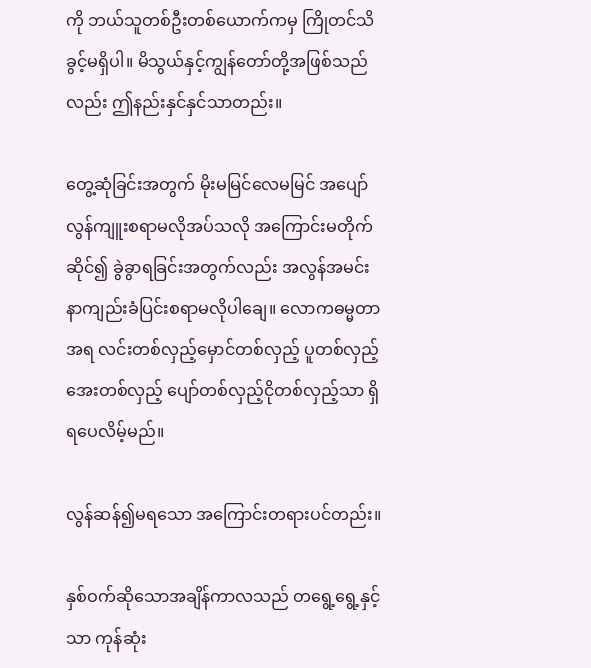ကို ဘယ်သူတစ်ဦးတစ်ယောက်ကမှ ကြိုတင်သိခွင့်မရှိပါ။ မိသွယ်နှင့်ကျွန်တော်တို့အဖြစ်သည်လည်း ဤနည်းနှင်နှင်သာတည်း။

တွေ့ဆုံခြင်းအတွက် မိုးမမြင်လေမမြင် အပျော်လွန်ကျူးစရာမလိုအပ်သလို အကြောင်းမတိုက်ဆိုင်၍ ခွဲခွာရခြင်းအတွက်လည်း အလွန်အမင်း နာကျည်းခံပြင်းစရာမလိုပါချေ။ လောကဓမ္မတာအရ လင်းတစ်လှည့်မှောင်တစ်လှည့် ပူတစ်လှည့်အေးတစ်လှည့် ပျော်တစ်လှည့်ငိုတစ်လှည့်သာ ရှိရပေလိမ့်မည်။

လွန်ဆန်၍မရသော အကြောင်းတရားပင်တည်း။

နှစ်ဝက်ဆိုသောအချိန်ကာလသည် တရွေ့ရွေ့နှင့်သာ ကုန်ဆုံး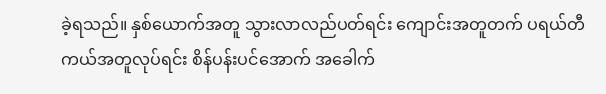ခဲ့ရသည်။ နှစ်ယောက်အတူ သွားလာလည်ပတ်ရင်း ကျောင်းအတူတက် ပရယ်တီကယ်အတူလုပ်ရင်း စိန်ပန်းပင်အောက် အခေါက်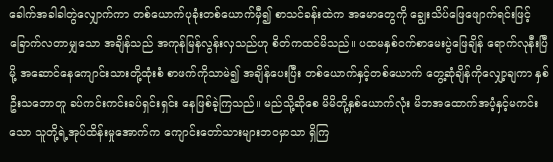ခေါက်အခါခါတွဲလျှောက်ကာ တစ်ယောက်ပုခုံးတစ်ယောက်မှီ၍ စာသင်ခန်းထဲက အမောတွေကို ချွေးသိပ်ဖြေဖျောက်ရင်းဖြင့် ခြောက်လတာမျှသော အချိန်သည် အကုန်မြန်လွန်းလှသည်ဟု စိတ်ကထင်မိသည်။ ပထမနှစ်ဝက်စာမေးပွဲဖြေချိန် ရောက်လုနီးပြီမို့ အဆောင်နေကျောင်းသားတို့ထုံးစံ စာဖက်ကိုသာမဲ၍ အချိန်ပေးပြီး တစ်ယောက်နှင့်တစ်ယောက် တွေ့ဆုံချိန်ကိုလျှော့ချကာ နှစ်ဦးသဘောတူ ခပ်ကင်းကင်းခပ်ရှင်းရှင်း နေဖြစ်ခဲ့ကြသည်။ မည်သို့ဆိုစေ မိမိတို့နှစ်ယောက်လုံး မိဘအထောက်အပံ့နှင့်မကင်းသော သူတို့ရဲ့အုပ်ထိန်းမှုအောက်က ကျောင်းတော်သားများဘဝမှာသာ ရှိကြ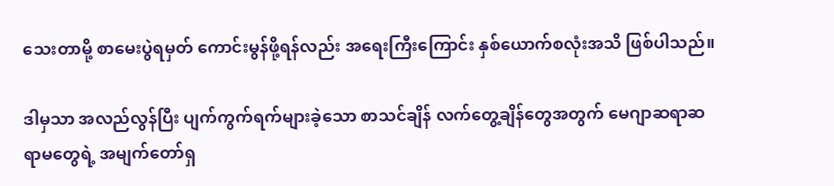သေးတာမို့ စာမေးပွဲရမှတ် ကောင်းမွန်ဖို့ရန်လည်း အရေးကြီးကြောင်း နှစ်ယောက်စလုံးအသိ ဖြစ်ပါသည်။

ဒါမှသာ အလည်လွန်ပြီး ပျက်ကွက်ရက်များခဲ့သော စာသင်ချိန် လက်တွေ့ချိန်တွေအတွက် မေဂျာဆရာဆရာမတွေရဲ့ အမျက်တော်ရှ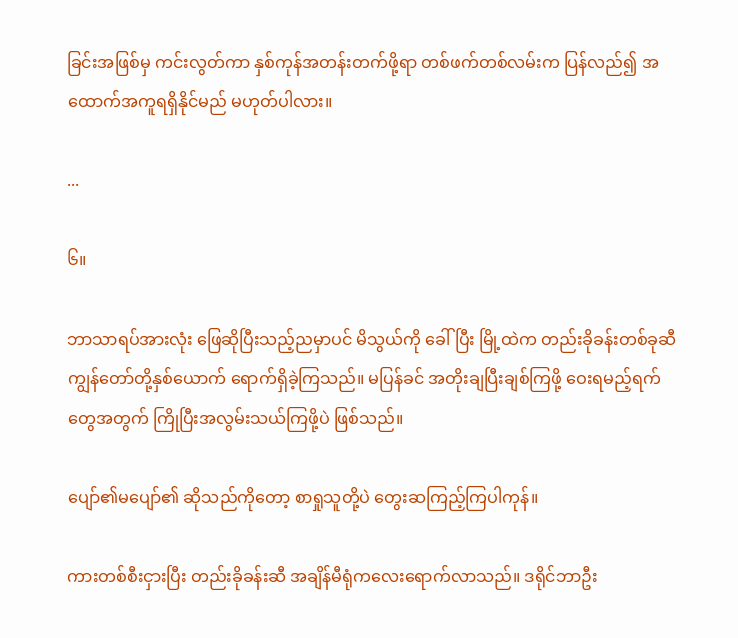ခြင်းအဖြစ်မှ ကင်းလွတ်ကာ နှစ်ကုန်အတန်းတက်ဖို့ရာ တစ်ဖက်တစ်လမ်းက ပြန်လည်၍ အထောက်အကူရရှိနိုင်မည် မဟုတ်ပါလား။

...

၆။

ဘာသာရပ်အားလုံး ဖြေဆိုပြီးသည့်ညမှာပင် မိသွယ်ကို ခေါ်ပြီး မြို့ထဲက တည်းခိုခန်းတစ်ခုဆီ ကျွန်တော်တို့နှစ်ယောက် ရောက်ရှိခဲ့ကြသည်။ မပြန်ခင် အတိုးချပြီးချစ်ကြဖို့ ဝေးရမည့်ရက်တွေအတွက် ကြိုပြီးအလွမ်းသယ်ကြဖို့ပဲ ဖြစ်သည်။

ပျော်၏မပျော်၏ ဆိုသည်ကိုတော့ စာရှုသူတို့ပဲ တွေးဆကြည့်ကြပါကုန်။

ကားတစ်စီးငှားပြီး တည်းခိုခန်းဆီ အချိန်မီရုံကလေးရောက်လာသည်။ ဒရိုင်ဘာဦး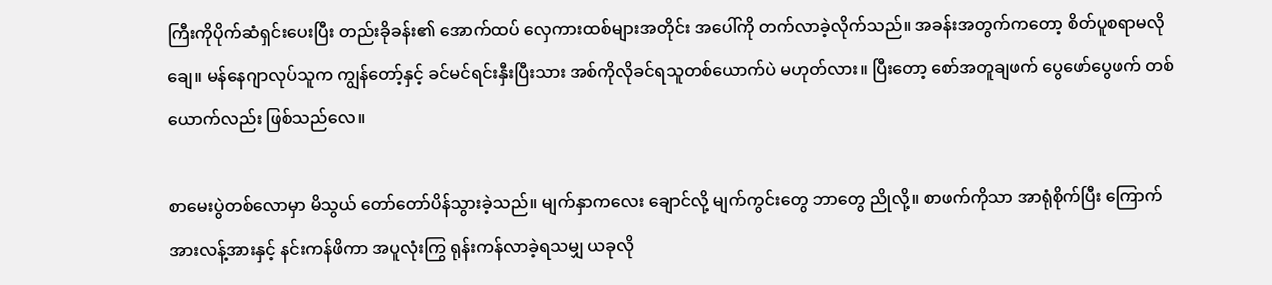ကြီးကိုပိုက်ဆံရှင်းပေးပြီး တည်းခိုခန်း၏ အောက်ထပ် လှေကားထစ်များအတိုင်း အပေါ်ကို တက်လာခဲ့လိုက်သည်။ အခန်းအတွက်ကတော့ စိတ်ပူစရာမလိုချေ။ မန်နေဂျာလုပ်သူက ကျွန်တော့်နှင့် ခင်မင်ရင်းနှီးပြီးသား အစ်ကိုလိုခင်ရသူတစ်ယောက်ပဲ မဟုတ်လား။ ပြီးတော့ စော်အတူချဖက် ပွေဖော်ပွေဖက် တစ်ယောက်လည်း ဖြစ်သည်လေ။

စာမေးပွဲတစ်လောမှာ မိသွယ် တော်တော်ပိန်သွားခဲ့သည်။ မျက်နှာကလေး ချောင်လို့ မျက်ကွင်းတွေ ဘာတွေ ညိုလို့။ စာဖက်ကိုသာ အာရုံစိုက်ပြီး ကြောက်အားလန့်အားနှင့် နင်းကန်ဖိကာ အပူလုံးကြွ ရုန်းကန်လာခဲ့ရသမျှ ယခုလို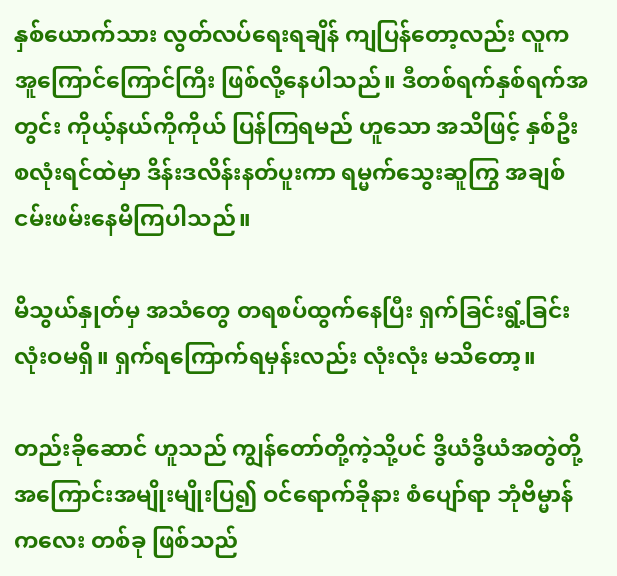နှစ်ယောက်သား လွတ်လပ်ရေးရချိန် ကျပြန်တော့လည်း လူက အူကြောင်ကြောင်ကြီး ဖြစ်လို့နေပါသည်။ ဒီတစ်ရက်နှစ်ရက်အတွင်း ကိုယ့်နယ်ကိုကိုယ် ပြန်ကြရမည် ဟူသော အသိဖြင့် နှစ်ဦးစလုံးရင်ထဲမှာ ဒိန်းဒလိန်းနတ်ပူးကာ ရမ္မက်သွေးဆူကြွ အချစ်ငမ်းဖမ်းနေမိကြပါသည်။

မိသွယ်နှုတ်မှ အသံတွေ တရစပ်ထွက်နေပြီး ရှက်ခြင်းရွံ့ခြင်း လုံးဝမရှိ။ ရှက်ရကြောက်ရမှန်းလည်း လုံးလုံး မသိတော့။

တည်းခိုဆောင် ဟူသည် ကျွန်တော်တို့ကဲ့သို့ပင် ဒွိယံဒွိယံအတွဲတို့ အကြောင်းအမျိုးမျိုးပြ၍ ဝင်ရောက်ခိုနား စံပျော်ရာ ဘုံဗိမ္မာန်ကလေး တစ်ခု ဖြစ်သည်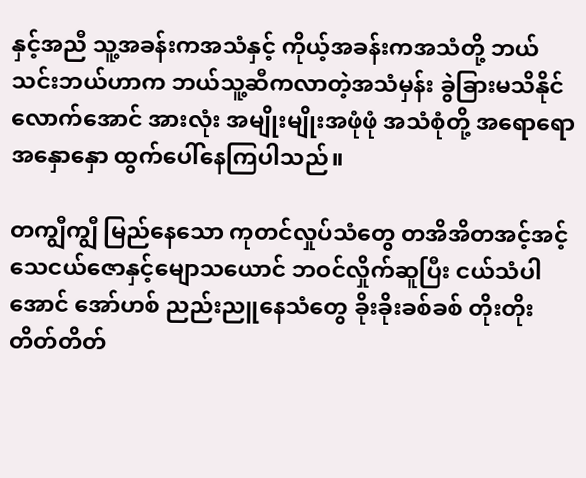နှင့်အညီ သူ့အခန်းကအသံနှင့် ကိုယ့်အခန်းကအသံတို့ ဘယ်သင်းဘယ်ဟာက ဘယ်သူ့ဆီကလာတဲ့အသံမှန်း ခွဲခြားမသိနိုင်လောက်အောင် အားလုံး အမျိုးမျိုးအဖုံဖုံ အသံစုံတို့ အရောရောအနှောနှော ထွက်ပေါ်နေကြပါသည်။

တကျွီကျွီ မြည်နေသော ကုတင်လှုပ်သံတွေ တအိအိတအင့်အင့် သေငယ်ဇောနှင့်မျောသယောင် ဘဝင်လှိုက်ဆူပြီး ငယ်သံပါအောင် အော်ဟစ် ညည်းညူနေသံတွေ ခိုးခိုးခစ်ခစ် တိုးတိုးတိတ်တိတ်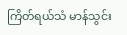ကြိတ်ရယ်သံ မာန်သွင်း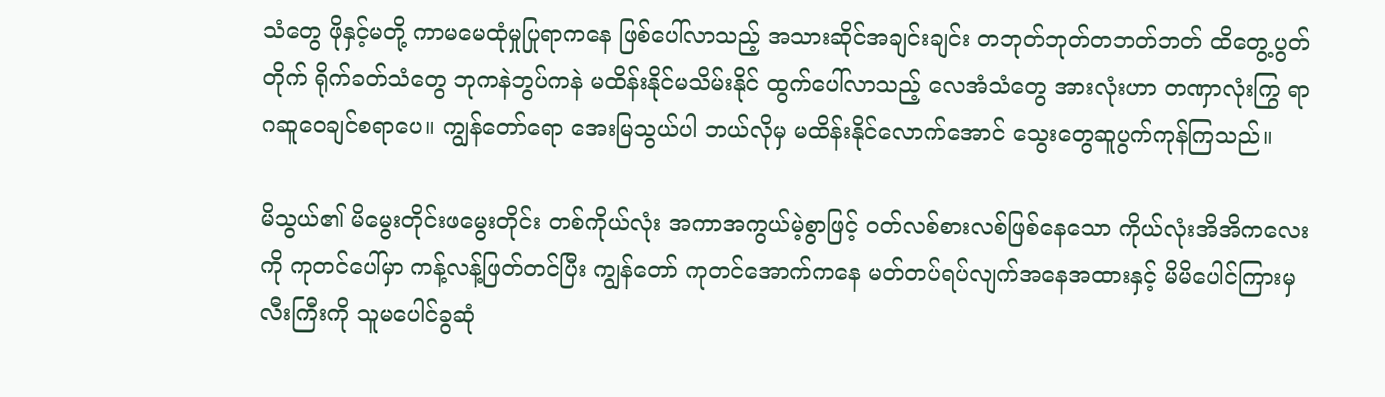သံတွေ ဖိုနှင့်မတို့ ကာမမေထုံမှုပြုရာကနေ ဖြစ်ပေါ်လာသည့် အသားဆိုင်အချင်းချင်း တဘုတ်ဘုတ်တဘတ်ဘတ် ထိတွေ့ပွတ်တိုက် ရိုက်ခတ်သံတွေ ဘုကနဲဘွပ်ကနဲ မထိန်းနိုင်မသိမ်းနိုင် ထွက်ပေါ်လာသည့် လေအံသံတွေ အားလုံးဟာ တဏှာလုံးကြွ ရာဂဆူဝေချင်စရာပေ။ ကျွန်တော်ရော အေးမြသွယ်ပါ ဘယ်လိုမှ မထိန်းနိုင်လောက်အောင် သွေးတွေဆူပွက်ကုန်ကြသည်။

မိသွယ်၏ မိမွေးတိုင်းဖမွေးတိုင်း တစ်ကိုယ်လုံး အကာအကွယ်မဲ့စွာဖြင့် ဝတ်လစ်စားလစ်ဖြစ်နေသော ကိုယ်လုံးအိအိကလေးကို ကုတင်ပေါ်မှာ ကန့်လန့်ဖြတ်တင်ပြီး ကျွန်တော် ကုတင်အောက်ကနေ မတ်တပ်ရပ်လျက်အနေအထားနှင့် မိမိပေါင်ကြားမှလီးကြီးကို သူမပေါင်ခွဆုံ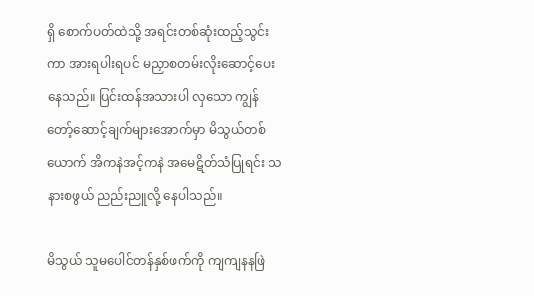ရှိ စောက်ပတ်ထဲသို့ အရင်းတစ်ဆုံးထည့်သွင်းကာ အားရပါးရပင် မညှာစတမ်းလိုးဆောင့်ပေးနေသည်။ ပြင်းထန်အသားပါ လှသော ကျွန်တော့်ဆောင့်ချက်များအောက်မှာ မိသွယ်တစ်ယောက် အိကနဲအင့်ကနဲ အမေဋိတ်သံပြုရင်း သနားစဖွယ် ညည်းညူလို့ နေပါသည်။

မိသွယ် သူမပေါင်တန်နှစ်ဖက်ကို ကျကျနနဖြဲ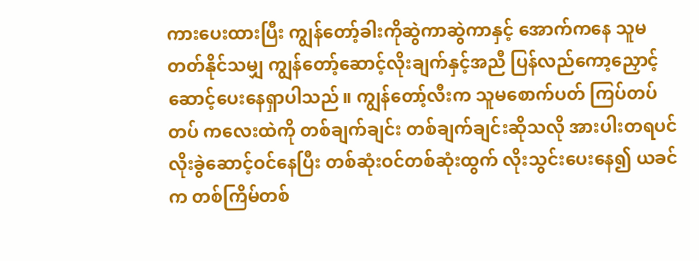ကားပေးထားပြီး ကျွန်တော့်ခါးကိုဆွဲကာဆွဲကာနှင့် အောက်ကနေ သူမတတ်နိုင်သမျှ ကျွန်တော့်ဆောင့်လိုးချက်နှင့်အညီ ပြန်လည်ကော့ညှောင့်ဆောင့်ပေးနေရှာပါသည်။ ကျွန်တော့်လီးက သူမစောက်ပတ် ကြပ်တပ်တပ် ကလေးထဲကို တစ်ချက်ချင်း တစ်ချက်ချင်းဆိုသလို အားပါးတရပင် လိုးခွဲဆောင့်ဝင်နေပြီး တစ်ဆုံးဝင်တစ်ဆုံးထွက် လိုးသွင်းပေးနေ၍ ယခင်က တစ်ကြိမ်တစ်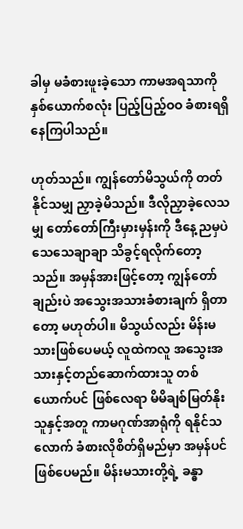ခါမှ မခံစားဖူးခဲ့သော ကာမအရသာကို နှစ်ယောက်စလုံး ပြည့်ပြည့်ဝဝ ခံစားရရှိနေကြပါသည်။

ဟုတ်သည်။ ကျွန်တော်မိသွယ်ကို တတ်နိုင်သမျှ ညှာခဲ့မိသည်။ ဒီလိုညှာခဲ့လေသမျှ တော်တော်ကြီးမှားမှန်းကို ဒီနေ့ညမှပဲ သေသေချာချာ သိခွင့်ရလိုက်တော့သည်။ အမှန်အားဖြင့်တော့ ကျွန်တော်ချည်းပဲ အသွေးအသားခံစားချက် ရှိတာတော့ မဟုတ်ပါ။ မိသွယ်လည်း မိန်းမသားဖြစ်ပေမယ့် လူထဲကလူ အသွေးအသားနှင့်တည်ဆောက်ထားသူ တစ်ယောက်ပင် ဖြစ်လေရာ မိမိချစ်မြတ်နိုးသူနှင့်အတူ ကာမဂုဏ်အာရုံကို ရနိုင်သလောက် ခံစားလိုစိတ်ရှိမည်မှာ အမှန်ပင်ဖြစ်ပေမည်။ မိန်းမသားတို့ရဲ့ ခန္ဓာ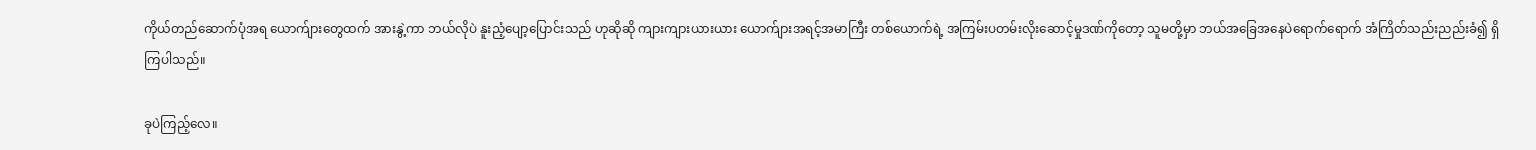ကိုယ်တည်ဆောက်ပုံအရ ယောက်ျားတွေထက် အားနွဲ့ကာ ဘယ်လိုပဲ နူးညံ့ပျော့ပြောင်းသည် ဟုဆိုဆို ကျားကျားယားယား ယောက်ျားအရင့်အမာကြီး တစ်ယောက်ရဲ့ အကြမ်းပတမ်းလိုးဆောင့်မှုဒဏ်ကိုတော့ သူမတို့မှာ ဘယ်အခြေအနေပဲရောက်ရောက် အံကြိတ်သည်းညည်းခံ၍ ရှိကြပါသည်။

ခုပဲကြည့်လေ။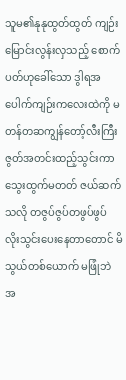သူမ၏နုနုထွတ်ထွတ် ကျဉ်းမြောင်းလွန်းလှသည့် စောက်ပတ်ဟုခေါ်သော ဒွါရအပေါက်ကျဉ်းကလေးထဲကို မတန်တဆကျွန်တော့်လီးကြီး ဇွတ်အတင်းထည့်သွင်းကာ သွေးထွက်မတတ် ဇယ်ဆက်သလို တဇွပ်ဇွပ်တဖွပ်ဖွပ် လိုးသွင်းပေးနေတာတောင် မိသွယ်တစ်ယောက် မဖြုံဘဲ အ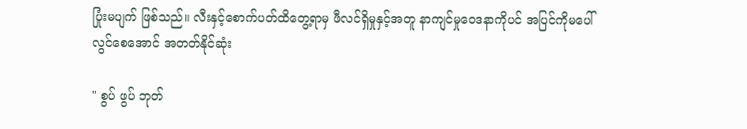ပြုံးမပျက် ဖြစ်သည်။ လီးနှင့်စောက်ပတ်ထိတွေ့ရာမှ ဖီလင်ရှိမှုနှင့်အတူ နာကျင်မှုဝေဒနာကိုပင် အပြင်ကိုမပေါ်လွင်စေအောင် အတတ်နိုင်ဆုံး

" စွပ် ဖွပ် ဘုတ်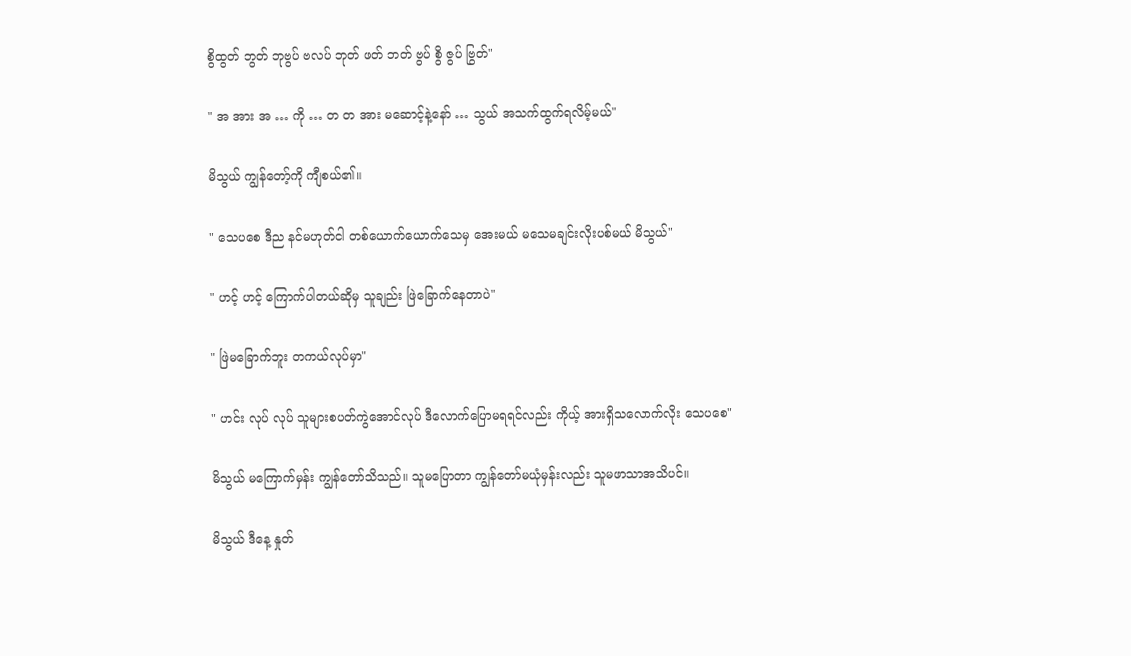စွိထွတ် ဘွတ် ဘုဗွပ် ဗလပ် ဘုတ် ဖတ် ဘတ် ဗွပ် စွိ ဇွပ် ဗြွတ်"

" အ အား အ … ကို … တ တ အား မဆောင့်နဲ့နော် … သွယ် အသက်ထွက်ရလိမ့်မယ်"

မိသွယ် ကျွန်တော့်ကို ကျီစယ်၏။

" သေပစေ ဒီည နင်မဟုတ်ငါ တစ်ယောက်ယောက်သေမှ အေးမယ် မသေမချင်းလိုးပစ်မယ် မိသွယ်"

" ဟင့် ဟင့် ကြောက်ပါတယ်ဆိုမှ သူချည်း ဖြဲခြောက်နေတာပဲ"

" ဖြဲမခြောက်ဘူး တကယ်လုပ်မှာ"

" ဟင်း လုပ် လုပ် သူများစပတ်ကွဲအောင်လုပ် ဒီလောက်ပြောမရရင်လည်း ကိုယ့် အားရှိသလောက်လိုး သေပစေ"

မိသွယ် မကြောက်မှန်း ကျွန်တော်သိသည်။ သူမပြောတာ ကျွန်တော်မယုံမှန်းလည်း သူမဖာသာအသိပင်။

မိသွယ် ဒီနေ့ နှုတ်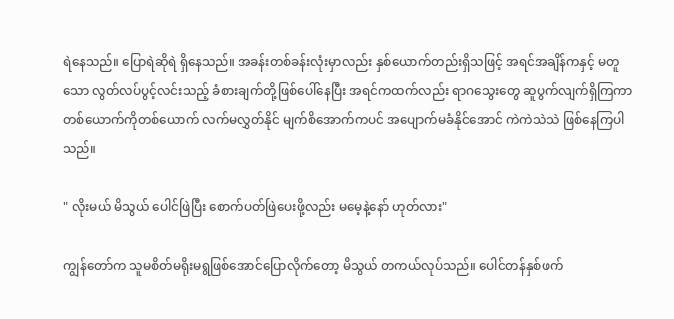ရဲနေသည်။ ပြောရဲဆိုရဲ ရှိနေသည်။ အခန်းတစ်ခန်းလုံးမှာလည်း နှစ်ယောက်တည်းရှိသဖြင့် အရင်အချိန်ကနှင့် မတူသော လွတ်လပ်ပွင့်လင်းသည့် ခံစားချက်တို့ဖြစ်ပေါ်နေပြီး အရင်ကထက်လည်း ရာဂသွေးတွေ ဆူပွက်လျက်ရှိကြကာ တစ်ယောက်ကိုတစ်ယောက် လက်မလွှတ်နိုင် မျက်စိအောက်ကပင် အပျောက်မခံနိုင်အောင် ကဲကဲသဲသဲ ဖြစ်နေကြပါသည်။

" လိုးမယ် မိသွယ် ပေါင်ဖြဲပြီး စောက်ပတ်ဖြဲပေးဖို့လည်း မမေ့နဲ့နော် ဟုတ်လား"

ကျွန်တော်က သူမစိတ်မရိုးမရွဖြစ်အောင်ပြောလိုက်တော့ မိသွယ် တကယ်လုပ်သည်။ ပေါင်တန်နှစ်ဖက်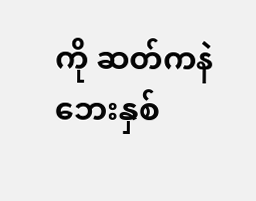ကို ဆတ်ကနဲ ဘေးနှစ်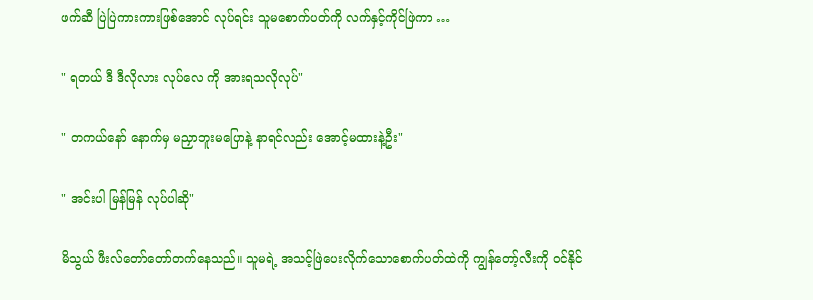ဖက်ဆီ ပြဲပြဲကားကားဖြစ်အောင် လုပ်ရင်း သူမစောက်ပတ်ကို လက်နှင့်ကိုင်ဖြဲကာ …

" ရတယ် ဒီ ဒီလိုလား လုပ်လေ ကို အားရသလိုလုပ်"

" တကယ်နော် နောက်မှ မညှာဘူးမပြောနဲ့ နာရင်လည်း အောင့်မထားနဲ့ဦး"

" အင်းပါ မြန်မြန် လုပ်ပါဆို"

မိသွယ် ဖီးလ်တော်တော်တက်နေသည်။ သူမရဲ့ အသင့်ဖြဲပေးလိုက်သောစောက်ပတ်ထဲကို ကျွန်တော့်လီးကို ဝင်နိုင်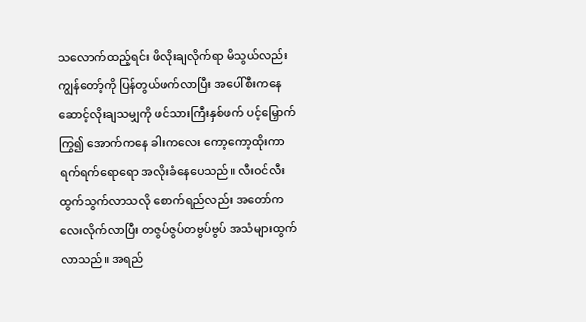သလောက်ထည့်ရင်း ဖိလိုးချလိုက်ရာ မိသွယ်လည်း ကျွန်တော့်ကို ပြန်တွယ်ဖက်လာပြီး အပေါ်စီးကနေဆောင့်လိုးချသမျှကို ဖင်သားကြီးနှစ်ဖက် ပင့်မြှောက်ကြွ၍ အောက်ကနေ ခါးကလေး ကော့ကော့ထိုးကာ ရက်ရက်ရောရော အလိုးခံနေပေသည်။ လီးဝင်လီးထွက်သွက်လာသလို စောက်ရည်လည်း အတော်ကလေးလိုက်လာပြီး တဇွပ်ဇွပ်တဗွပ်ဗွပ် အသံများထွက်လာသည်။ အရည်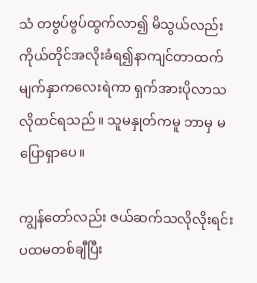သံ တဗွပ်ဗွပ်ထွက်လာ၍ မိသွယ်လည်း ကိုယ်တိုင်အလိုးခံရ၍နာကျင်တာထက် မျက်နှာကလေးရဲကာ ရှက်အားပိုလာသလိုထင်ရသည်။ သူမနှုတ်ကမူ ဘာမှ မပြောရှာပေ။

ကျွန်တော်လည်း ဇယ်ဆက်သလိုလိုးရင်း ပထမတစ်ချီပြီး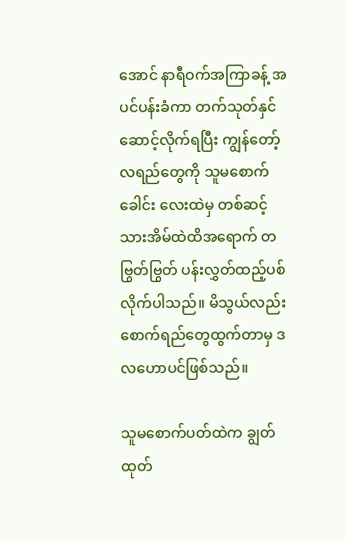အောင် နာရီဝက်အကြာခန့် အပင်ပန်းခံကာ တက်သုတ်နှင်ဆောင့်လိုက်ရပြီး ကျွန်တော့်လရည်တွေကို သူမစောက်ခေါင်း လေးထဲမှ တစ်ဆင့် သားအိမ်ထဲထိအရောက် တဗြွတ်ဗြွတ် ပန်းလွှတ်ထည့်ပစ်လိုက်ပါသည်။ မိသွယ်လည်း စောက်ရည်တွေထွက်တာမှ ဒလဟောပင်ဖြစ်သည်။

သူမစောက်ပတ်ထဲက ချွတ်ထုတ်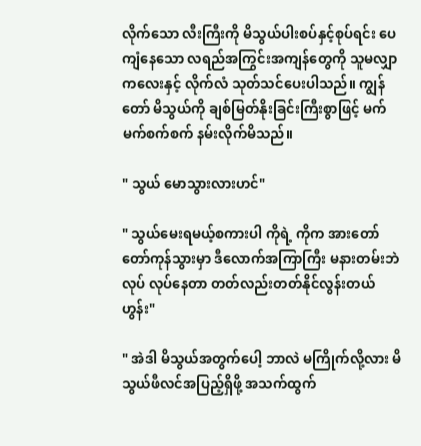လိုက်သော လီးကြီးကို မိသွယ်ပါးစပ်နှင့်စုပ်ရင်း ပေကျံနေသော လရည်အကြွင်းအကျန်တွေကို သူမလျှာကလေးနှင့် လိုက်လံ သုတ်သင်ပေးပါသည်။ ကျွန်တော် မိသွယ်ကို ချစ်မြတ်နိုးခြင်းကြီးစွာဖြင့် မက်မက်စက်စက် နမ်းလိုက်မိသည်။

" သွယ် မောသွားလားဟင်"

" သွယ်မေးရမယ့်စကားပါ ကိုရဲ့ ကိုက အားတော်တော်ကုန်သွားမှာ ဒီလောက်အကြာကြီး မနားတမ်းဘဲ လုပ် လုပ်နေတာ တတ်လည်းတတ်နိုင်လွန်းတယ် ဟွန်း"

" အဲဒါ မိသွယ်အတွက်ပေါ့ ဘာလဲ မကြိုက်လို့လား မိသွယ်ဖီလင်အပြည့်ရှိဖို့ အသက်ထွက်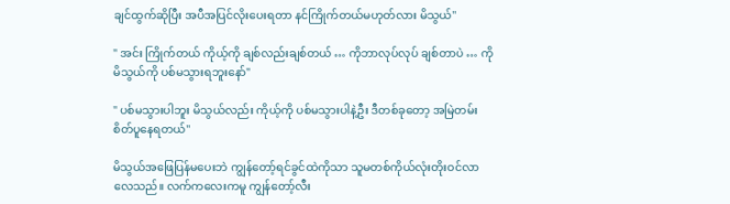ချင်ထွက်ဆိုပြီး အပီအပြင်လိုးပေးရတာ နင်ကြိုက်တယ်မဟုတ်လား မိသွယ်"

" အင်း ကြိုက်တယ် ကိုယ့်ကို ချစ်လည်းချစ်တယ် … ကိုဘာလုပ်လုပ် ချစ်တာပဲ … ကို မိသွယ်ကို ပစ်မသွားရဘူးနော်"

" ပစ်မသွားပါဘူး မိသွယ်လည်း ကိုယ့်ကို ပစ်မသွားပါနဲ့ဦး ဒီတစ်ခုတော့ အမြဲတမ်းစိတ်ပူနေရတယ်"

မိသွယ်အဖြေပြန်မပေးဘဲ ကျွန်တော့်ရင်ခွင်ထဲကိုသာ သူမတစ်ကိုယ်လုံးတိုးဝင်လာလေသည်။ လက်ကလေးကမူ ကျွန်တော့်လီး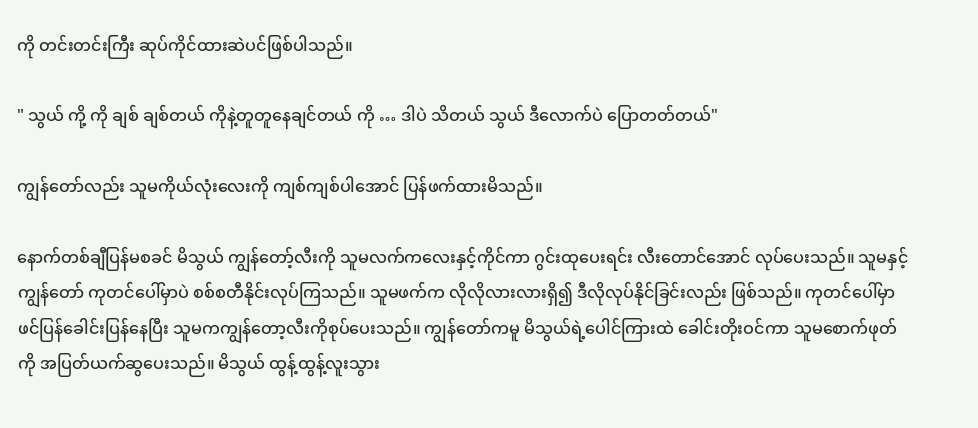ကို တင်းတင်းကြီး ဆုပ်ကိုင်ထားဆဲပင်ဖြစ်ပါသည်။

" သွယ် ကို့ ကို ချစ် ချစ်တယ် ကိုနဲ့တူတူနေချင်တယ် ကို … ဒါပဲ သိတယ် သွယ် ဒီလောက်ပဲ ပြောတတ်တယ်"

ကျွန်တော်လည်း သူမကိုယ်လုံးလေးကို ကျစ်ကျစ်ပါအောင် ပြန်ဖက်ထားမိသည်။

နောက်တစ်ချီပြန်မစခင် မိသွယ် ကျွန်တော့်လီးကို သူမလက်ကလေးနှင့်ကိုင်ကာ ဂွင်းထုပေးရင်း လီးတောင်အောင် လုပ်ပေးသည်။ သူမနှင့်ကျွန်တော် ကုတင်ပေါ်မှာပဲ စစ်စတီနိုင်းလုပ်ကြသည်။ သူမဖက်က လိုလိုလားလားရှိ၍ ဒီလိုလုပ်နိုင်ခြင်းလည်း ဖြစ်သည်။ ကုတင်ပေါ်မှာ ဖင်ပြန်ခေါင်းပြန်နေပြီး သူမကကျွန်တော့လီးကိုစုပ်ပေးသည်။ ကျွန်တော်ကမူ မိသွယ်ရဲ့ပေါင်ကြားထဲ ခေါင်းတိုးဝင်ကာ သူမစောက်ဖုတ်ကို အပြတ်ယက်ဆွပေးသည်။ မိသွယ် ထွန့်ထွန့်လူးသွား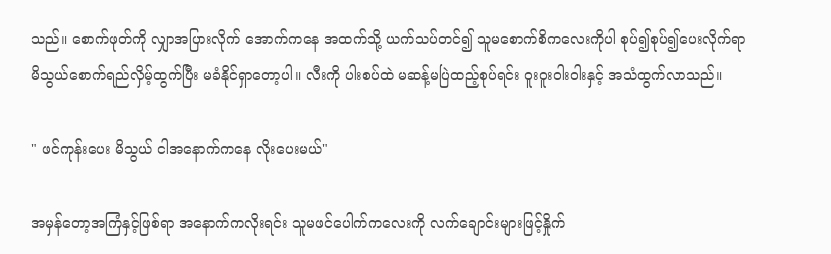သည်။ စောက်ဖုတ်ကို လျှာအပြားလိုက် အောက်ကနေ အထက်သို့ ယက်သပ်တင်၍ သူမစောက်စိကလေးကိုပါ စုပ်၍စုပ်၍ပေးလိုက်ရာ မိသွယ်စောက်ရည်လှိမ့်ထွက်ပြီး မခံနိုင်ရှာတော့ပါ။ လီးကို ပါးစပ်ထဲ မဆန့်မပြဲထည့်စုပ်ရင်း ဝူးဝူးဝါးဝါးနှင့် အသံထွက်လာသည်။

" ဖင်ကုန်းပေး မိသွယ် ငါအနောက်ကနေ လိုးပေးမယ်"

အမှန်တော့အကြံနှင့်ဖြစ်ရာ အနောက်ကလိုးရင်း သူမဖင်ပေါက်ကလေးကို လက်ချောင်းများဖြင့်နှိုက်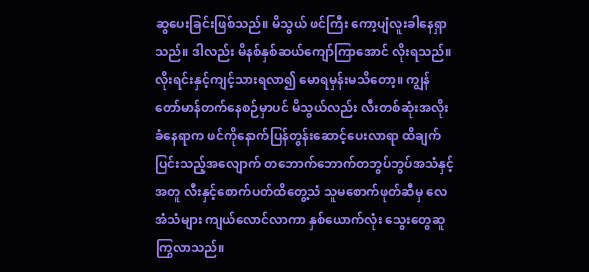ဆွပေးခြင်းဖြစ်သည်။ မိသွယ် ဖင်ကြီး ကော့ပျံလူးခါနေရှာသည်။ ဒါလည်း မိနစ်နှစ်ဆယ်ကျော်ကြာအောင် လိုးရသည်။ လိုးရင်းနှင့်ကျင့်သားရလာ၍ မောရမှန်းမသိတော့။ ကျွန်တော်မာန်တက်နေစဉ်မှာပင် မိသွယ်လည်း လီးတစ်ဆုံးအလိုးခံနေရာက ဖင်ကိုနောက်ပြန်တွန်းဆောင့်ပေးလာရာ ထိချက်ပြင်းသည့်အလျောက် တဘောက်ဘောက်တဘွပ်ဘွပ်အသံနှင့်အတူ လီးနှင့်စောက်ပတ်ထိတွေ့သံ သူမစောက်ဖုတ်ဆီမှ လေအံသံများ ကျယ်လောင်လာကာ နှစ်ယောက်လုံး သွေးတွေဆူကြွလာသည်။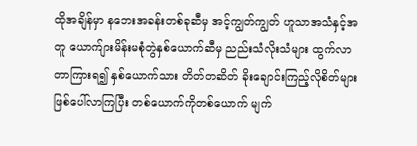ထိုအချိန်မှာ နဘေးအခန်းတစ်ခုဆီမှ အင့်ကျွတ်ကျွတ် ဟူသာအသံနှင့်အတူ ယောက်ျားမိန်းမစုံတွဲနှစ်ယောက်ဆီမှ ညည်းသံလိုးသံများ ထွက်လာတာကြားရ၍ နှစ်ယောက်သား တိတ်တဆိတ် ခိုးချောင်းကြည့်လိုစိတ်များ ဖြစ်ပေါ်လာကြပြီး တစ်ယောက်ကိုတစ်ယောက် မျက်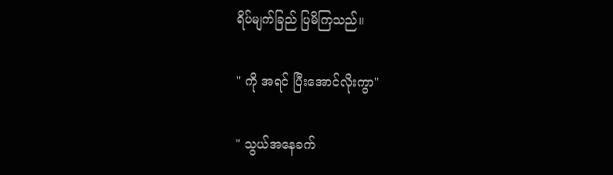ရိပ်မျက်ခြည် ပြမိကြသည်။

" ကို အရင် ပြီးအောင်လိုးကွာ"

" သွယ်အနေခက်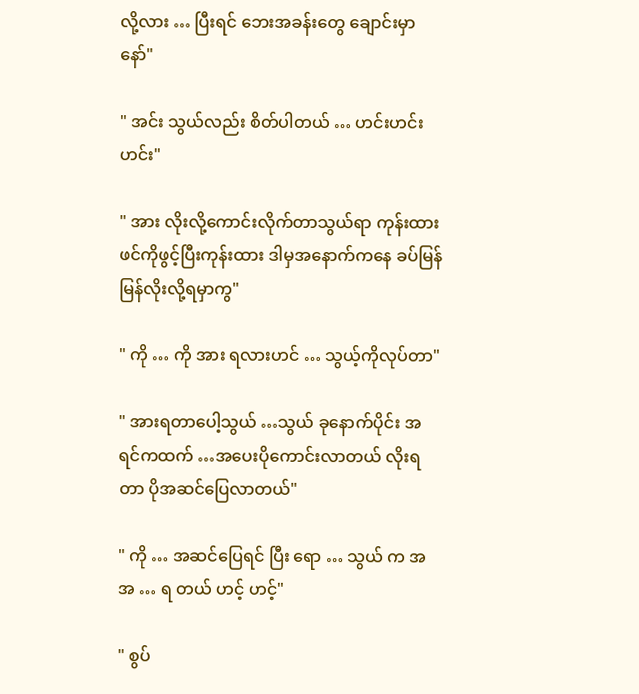လို့လား … ပြီးရင် ဘေးအခန်းတွေ ချောင်းမှာနော်"

" အင်း သွယ်လည်း စိတ်ပါတယ် … ဟင်းဟင်းဟင်း"

" အား လိုးလို့ကောင်းလိုက်တာသွယ်ရာ ကုန်းထား ဖင်ကိုဖွင့်ပြီးကုန်းထား ဒါမှအနောက်ကနေ ခပ်မြန်မြန်လိုးလို့ရမှာကွ"

" ကို … ကို အား ရလားဟင် … သွယ့်ကိုလုပ်တာ"

" အားရတာပေါ့သွယ် …သွယ် ခုနောက်ပိုင်း အရင်ကထက် …အပေးပိုကောင်းလာတယ် လိုးရတာ ပိုအဆင်ပြေလာတယ်"

" ကို … အဆင်ပြေရင် ပြီး ရော … သွယ် က အ အ … ရ တယ် ဟင့် ဟင့်"

" စွပ်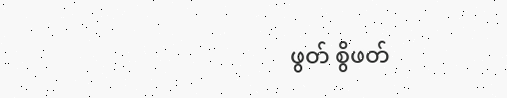ဖွတ် စွိဖတ်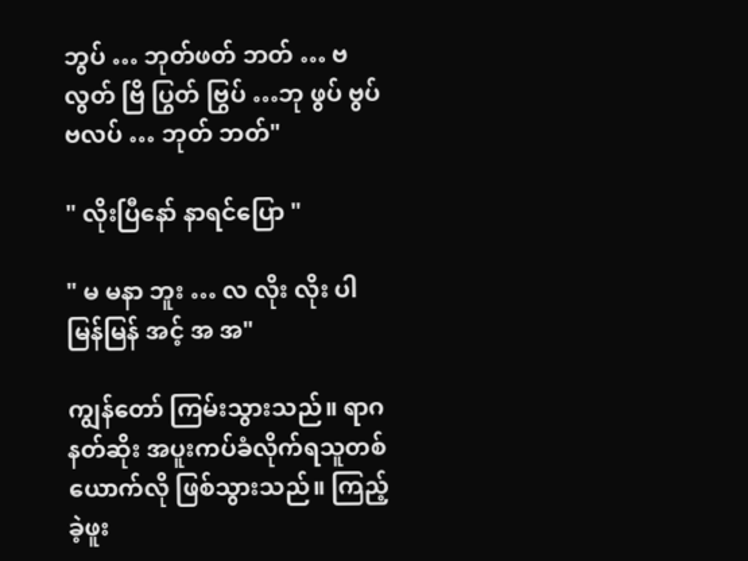ဘွပ် … ဘုတ်ဖတ် ဘတ် … ဗလွတ် ဗြိ ပြွတ် ဗြွပ် …ဘု ဖွပ် ဗွပ် ဗလပ် … ဘုတ် ဘတ်"

" လိုးပြီနော် နာရင်ပြော "

" မ မနာ ဘူး … လ လိုး လိုး ပါ မြန်မြန် အင့် အ အ"

ကျွန်တော် ကြမ်းသွားသည်။ ရာဂနတ်ဆိုး အပူးကပ်ခံလိုက်ရသူတစ်ယောက်လို ဖြစ်သွားသည်။ ကြည့်ခဲ့ဖူး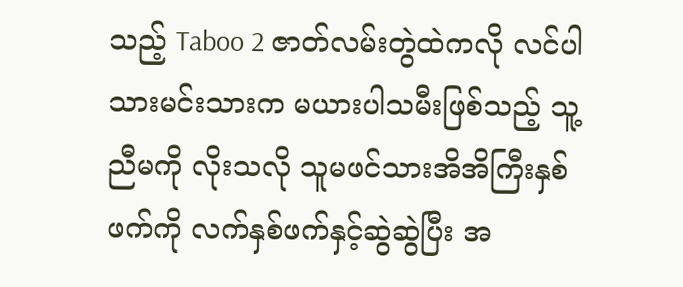သည့် Taboo 2 ဇာတ်လမ်းတွဲထဲကလို လင်ပါသားမင်းသားက မယားပါသမီးဖြစ်သည့် သူ့ညီမကို လိုးသလို သူမဖင်သားအိအိကြီးနှစ်ဖက်ကို လက်နှစ်ဖက်နှင့်ဆွဲဆွဲပြီး အ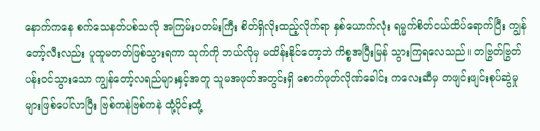နောက်ကနေ စက်သေနတ်ပစ်သလို အကြမ်းပတမ်းကြီး စိတ်ရှိလိုးထည့်လိုက်ရာ နှစ်ယောက်လုံး ရမ္မက်စိတ်ငယ်ထိပ်ရောက်ပြီး ကျွန်တော့်လီးလည်း ပူထူမတတ်ဖြစ်သွားရကာ သုက်ကို ဘယ်လိုမှ မထိန်းနိုင်တော့ဘဲ ကိစ္စအပြီးမြန် သွားကြရလေသည်။ တဗြွတ်ဗြွတ်ပန်းဝင်သွားသော ကျွန်တော့်လရည်များနှင့်အတူ သူမအဖုတ်အတွင်းရှိ စောက်ဖုတ်လိုဏ်ခေါင်း ကလေးဆီမှ တဖျင်းဖျင်းစုပ်ဆွဲမှုများဖြစ်ပေါ်လာပြီး ဗြစ်ကနဲဗြစ်ကနဲ ထုံ့ပိုင်းထုံ့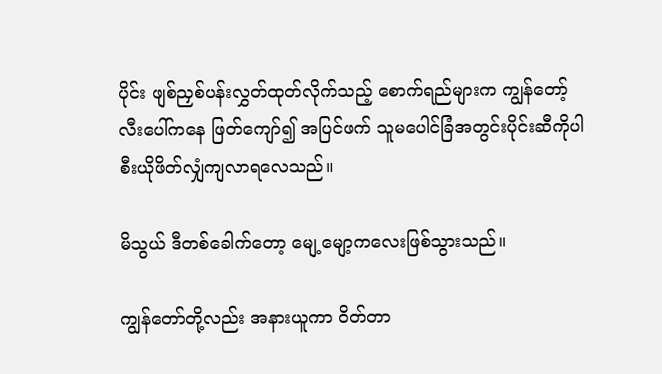ပိုင်း ဖျစ်ညှစ်ပန်းလွှတ်ထုတ်လိုက်သည့် စောက်ရည်များက ကျွန်တော့်လီးပေါ်ကနေ ဖြတ်ကျော်၍ အပြင်ဖက် သူမပေါင်ခြံအတွင်းပိုင်းဆီကိုပါ စီးယိုဖိတ်လျှံကျလာရလေသည်။

မိသွယ် ဒီတစ်ခေါက်တော့ မျေ့မျော့ကလေးဖြစ်သွားသည်။

ကျွန်တော်တို့လည်း အနားယူကာ ဝိတ်တာ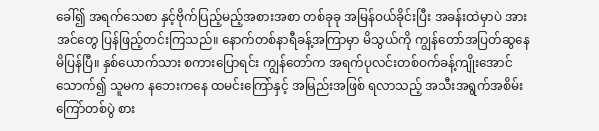ခေါ်၍ အရက်သေစာ နှင့်ဗိုက်ပြည့်မည့်အစားအစာ တစ်ခုခု အမြန်ဝယ်ခိုင်းပြီး အခန်းထဲမှာပဲ အားအင်တွေ ပြန်ဖြည့်တင်းကြသည်။ နောက်တစ်နာရီခန့်အကြာမှာ မိသွယ်ကို ကျွန်တော်အပြတ်ဆွနေမိပြန်ပြီ။ နှစ်ယောက်သား စကားပြောရင်း ကျွန်တော်က အရက်ပုလင်းတစ်ဝက်ခန့်ကျိုးအောင်သောက်၍ သူမက နဘေးကနေ ထမင်းကြော်နှင့် အမြည်းအဖြစ် ရလာသည့် အသီးအရွက်အစိမ်းကြော်တစ်ပွဲ စား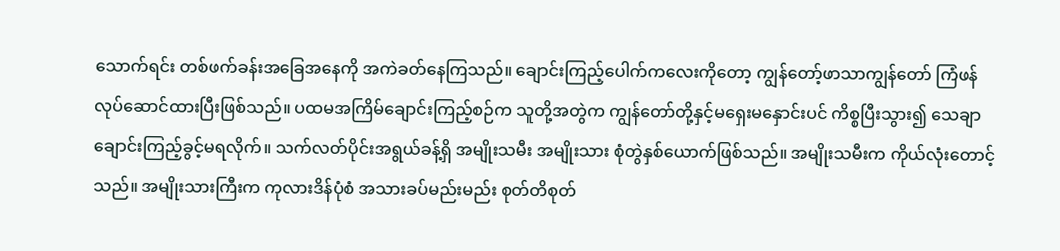သောက်ရင်း တစ်ဖက်ခန်းအခြေအနေကို အကဲခတ်နေကြသည်။ ချောင်းကြည့်ပေါက်ကလေးကိုတော့ ကျွန်တော့်ဖာသာကျွန်တော် ကြံဖန်လုပ်ဆောင်ထားပြီးဖြစ်သည်။ ပထမအကြိမ်ချောင်းကြည့်စဉ်က သူတို့အတွဲက ကျွန်တော်တို့နှင့်မရှေးမနှောင်းပင် ကိစ္စပြီးသွား၍ သေချာချောင်းကြည့်ခွင့်မရလိုက်။ သက်လတ်ပိုင်းအရွယ်ခန့်ရှိ အမျိုးသမီး အမျိုးသား စုံတွဲနှစ်ယောက်ဖြစ်သည်။ အမျိုးသမီးက ကိုယ်လုံးတောင့်သည်။ အမျိုးသားကြီးက ကုလားဒိန်ပုံစံ အသားခပ်မည်းမည်း စုတ်တိစုတ်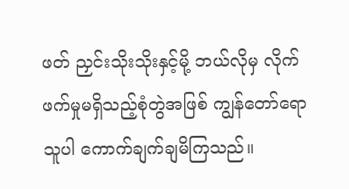ဖတ် ညှင်းသိုးသိုးနှင့်မို့ ဘယ်လိုမှ လိုက်ဖက်မှုမရှိသည့်စုံတွဲအဖြစ် ကျွန်တော်ရောသူပါ ကောက်ချက်ချမိကြသည်။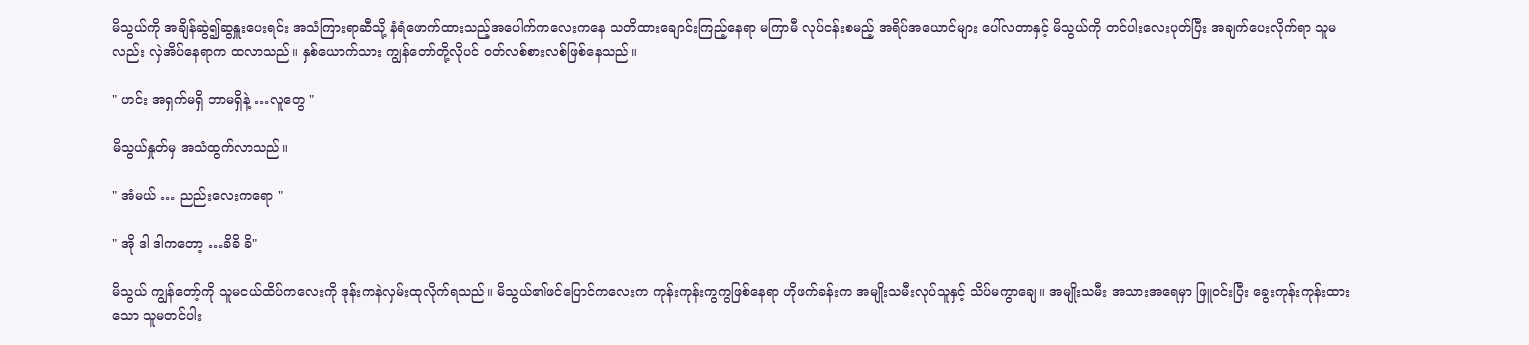မိသွယ်ကို အချိန်ဆွဲ၍ဆွနှူးပေးရင်း အသံကြားရာဆီသို့ နံရံဖောက်ထားသည့်အပေါက်ကလေးကနေ သတိထားချောင်းကြည့်နေရာ မကြာမီ လုပ်ငန်းစမည့် အရိပ်အယောင်များ ပေါ်လတာနှင့် မိသွယ်ကို တင်ပါးလေးပုတ်ပြီး အချက်ပေးလိုက်ရာ သူမလည်း လှဲအိပ်နေရာက ထလာသည်။ နှစ်ယောက်သား ကျွန်တော်တို့လိုပင် ဝတ်လစ်စားလစ်ဖြစ်နေသည်။

" ဟင်း အရှက်မရှိ ဘာမရှိနဲ့ …လူတွေ "

မိသွယ်နှုတ်မှ အသံထွက်လာသည်။

" အံမယ် … ညည်းလေးကရော "

" အို ဒါ ဒါကတော့ …ခိခိ ခိ"

မိသွယ် ကျွန်တော့်ကို သူမငယ်ထိပ်ကလေးကို ဒုန်းကနဲလှမ်းထုလိုက်ရသည်။ မိသွယ်၏ဖင်ပြောင်ကလေးက ကုန်းကုန်းကွကွဖြစ်နေရာ ဟိုဖက်ခန်းက အမျိုးသမီးလုပ်သူနှင့် သိပ်မကွာချေ။ အမျိုးသမီး အသားအရေမှာ ဖြူဝင်းပြီး ခွေးကုန်းကုန်းထားသော သူမတင်ပါး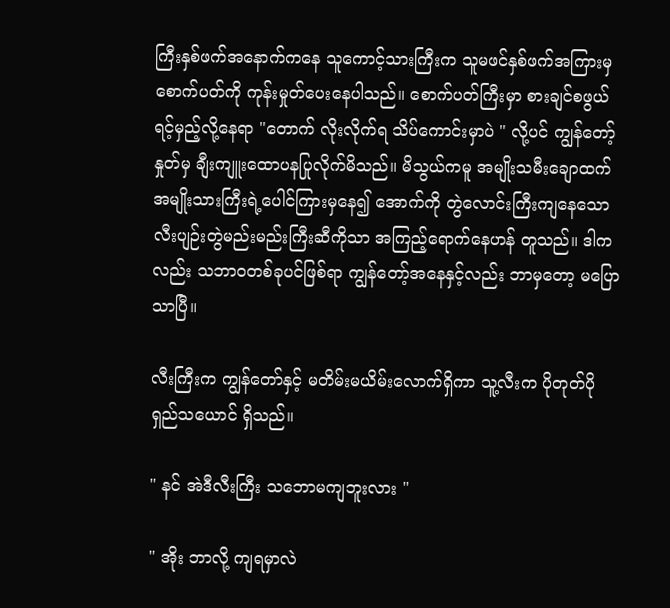ကြီးနှစ်ဖက်အနောက်ကနေ သူကောင့်သားကြီးက သူမဖင်နှစ်ဖက်အကြားမှ စောက်ပတ်ကို ကုန်းမှုတ်ပေးနေပါသည်။ စောက်ပတ်ကြီးမှာ စားချင်စဖွယ်ရင့်မှည့်လို့နေရာ "တောက် လိုးလိုက်ရ သိပ်ကောင်းမှာပဲ " လို့ပင် ကျွန်တော့်နှုတ်မှ ချီးကျူးထောပနပြုလိုက်မိသည်။ မိသွယ်ကမူ အမျိုးသမီးချောထက် အမျိုးသားကြီးရဲ့ပေါင်ကြားမှနေ၍ အောက်ကို တွဲလောင်းကြီးကျနေသော လီးပျဉ်းတွဲမည်းမည်းကြီးဆီကိုသာ အကြည့်ရောက်နေဟန် တူသည်။ ဒါကလည်း သဘာဝတစ်ခုပင်ဖြစ်ရာ ကျွန်တော့်အနေနှင့်လည်း ဘာမှတော့ မပြောသာပြီ။

လီးကြီးက ကျွန်တော်နှင့် မတိမ်းမယိမ်းလောက်ရှိကာ သူ့လီးက ပိုတုတ်ပိုရှည်သယောင် ရှိသည်။

" နင် အဲဒီလီးကြီး သဘောမကျဘူးလား "

" အိုး ဘာလို့ ကျရမှာလဲ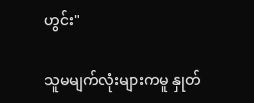ဟွင်း"

သူမမျက်လုံးများကမူ နှုတ်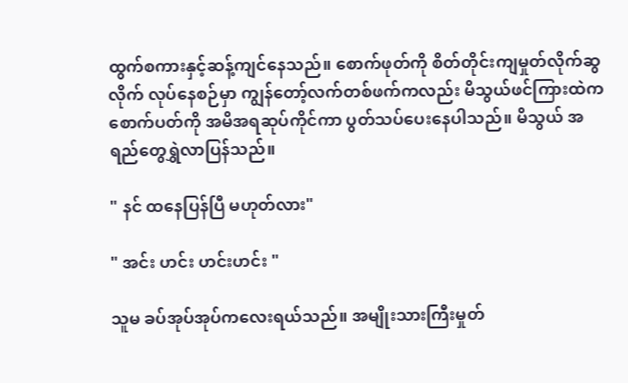ထွက်စကားနှင့်ဆန့်ကျင်နေသည်။ စောက်ဖုတ်ကို စိတ်တိုင်းကျမှုတ်လိုက်ဆွလိုက် လုပ်နေစဉ်မှာ ကျွန်တော့်လက်တစ်ဖက်ကလည်း မိသွယ်ဖင်ကြားထဲကစောက်ပတ်ကို အမိအရဆုပ်ကိုင်ကာ ပွတ်သပ်ပေးနေပါသည်။ မိသွယ် အရည်တွေရွှဲလာပြန်သည်။

" နင် ထနေပြန်ပြီ မဟုတ်လား"

" အင်း ဟင်း ဟင်းဟင်း "

သူမ ခပ်အုပ်အုပ်ကလေးရယ်သည်။ အမျိုးသားကြီးမှုတ်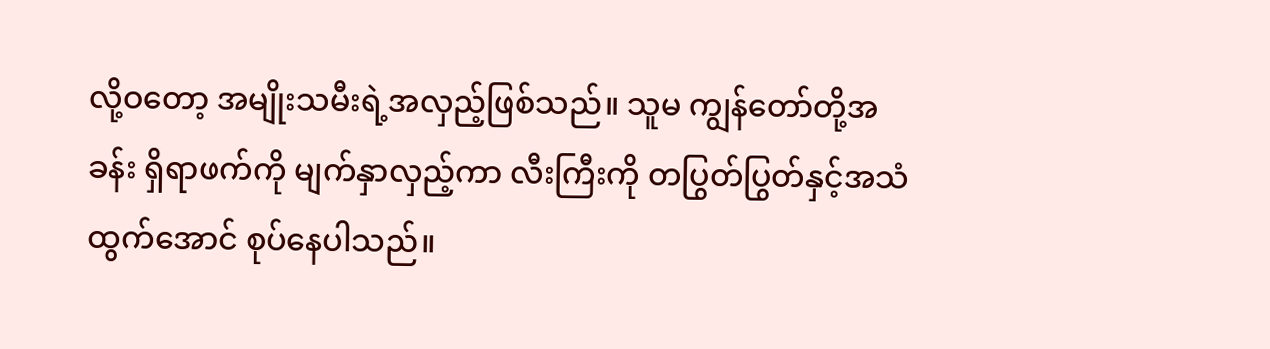လို့ဝတော့ အမျိုးသမီးရဲ့အလှည့်ဖြစ်သည်။ သူမ ကျွန်တော်တို့အခန်း ရှိရာဖက်ကို မျက်နှာလှည့်ကာ လီးကြီးကို တပြွတ်ပြွတ်နှင့်အသံထွက်အောင် စုပ်နေပါသည်။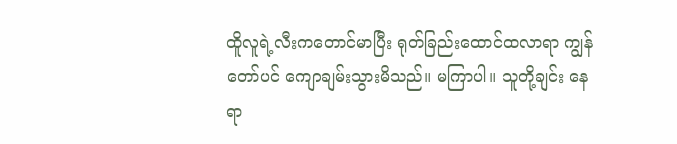ထိူလူရဲ့လီးကတောင်မာပြီး ရုတ်ခြည်းထောင်ထလာရာ ကျွန်တော်ပင် ကျောချမ်းသွားမိသည်။ မကြာပါ။ သူတို့ချင်း နေရာ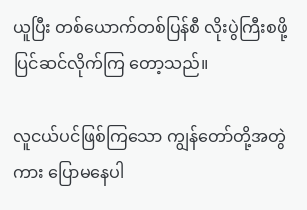ယူပြီး တစ်ယောက်တစ်ပြန်စီ လိုးပွဲကြီးစဖို့ ပြင်ဆင်လိုက်ကြ တော့သည်။

လူငယ်ပင်ဖြစ်ကြသော ကျွန်တော်တို့အတွဲကား ပြောမနေပါ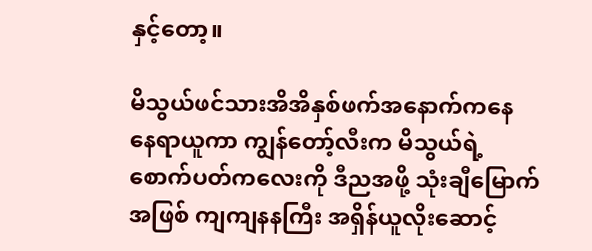နှင့်တော့။

မိသွယ်ဖင်သားအိအိနှစ်ဖက်အနောက်ကနေ နေရာယူကာ ကျွန်တော့်လီးက မိသွယ်ရဲ့စောက်ပတ်ကလေးကို ဒီညအဖို့ သုံးချီမြောက်အဖြစ် ကျကျနနကြီး အရှိန်ယူလိုးဆောင့်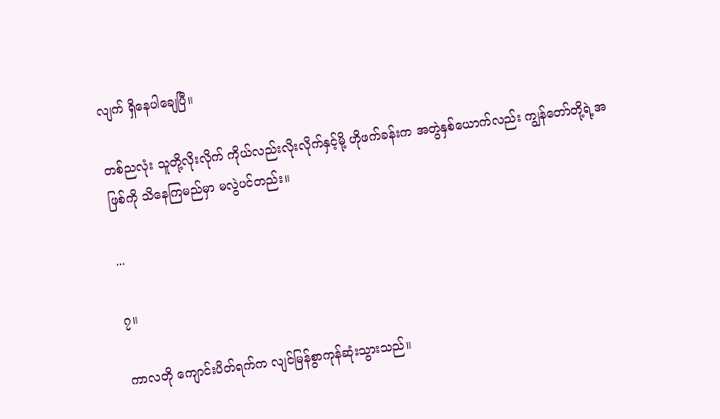လျက် ရှိနေပါချေပြီ။

တစ်ညလုံး သူတို့လိုးလိုက် ကိုယ်လည်းလိုးလိုက်နှင့်မို့ ဟိုဖက်ခန်းက အတွဲနှစ်ယောက်လည်း ကျွန်တော်တို့ရဲ့အဖြစ်ကို သိနေကြမည်မှာ မလွဲပင်တည်း။

...

၇။

ကာလတို ကျောင်းပိတ်ရက်က လျင်မြန်စွာကုန်ဆုံးသွားသည်။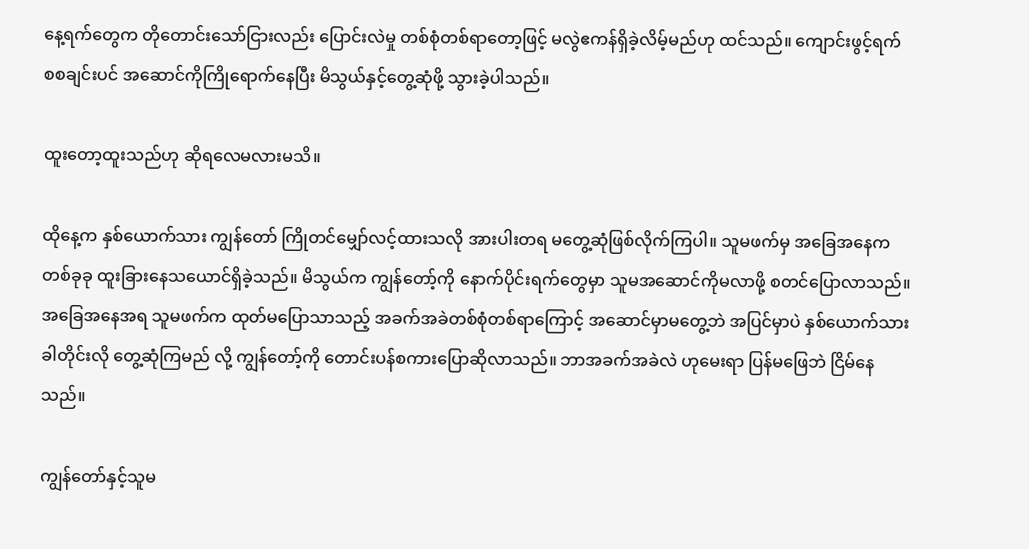နေ့ရက်တွေက တိုတောင်းသော်ငြားလည်း ပြောင်းလဲမှု တစ်စုံတစ်ရာတော့ဖြင့် မလွဲဧကန်ရှိခဲ့လိမ့်မည်ဟု ထင်သည်။ ကျောင်းဖွင့်ရက် စစချင်းပင် အဆောင်ကိုကြိုရောက်နေပြီး မိသွယ်နှင့်တွေ့ဆုံဖို့ သွားခဲ့ပါသည်။

ထူးတော့ထူးသည်ဟု ဆိုရလေမလားမသိ။

ထိုနေ့က နှစ်ယောက်သား ကျွန်တော် ကြိုတင်မျှော်လင့်ထားသလို အားပါးတရ မတွေ့ဆုံဖြစ်လိုက်ကြပါ။ သူမဖက်မှ အခြေအနေက တစ်ခုခု ထူးခြားနေသယောင်ရှိခဲ့သည်။ မိသွယ်က ကျွန်တော့်ကို နောက်ပိုင်းရက်တွေမှာ သူမအဆောင်ကိုမလာဖို့ စတင်ပြောလာသည်။ အခြေအနေအရ သူမဖက်က ထုတ်မပြောသာသည့် အခက်အခဲတစ်စုံတစ်ရာကြောင့် အဆောင်မှာမတွေ့ဘဲ အပြင်မှာပဲ နှစ်ယောက်သား ခါတိုင်းလို တွေ့ဆုံကြမည် လို့ ကျွန်တော့်ကို တောင်းပန်စကားပြောဆိုလာသည်။ ဘာအခက်အခဲလဲ ဟုမေးရာ ပြန်မဖြေဘဲ ငြိမ်နေသည်။

ကျွန်တော်နှင့်သူမ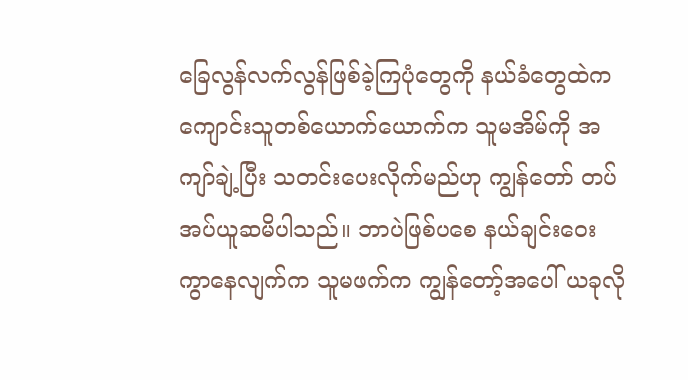ခြေလွန်လက်လွန်ဖြစ်ခဲ့ကြပုံတွေကို နယ်ခံတွေထဲက ကျောင်းသူတစ်ယောက်ယောက်က သူမအိမ်ကို အကျာ်ချဲ့ပြီး သတင်းပေးလိုက်မည်ဟု ကျွန်တော် တပ်အပ်ယူဆမိပါသည်။ ဘာပဲဖြစ်ပစေ နယ်ချင်းဝေးကွာနေလျက်က သူမဖက်က ကျွန်တော့်အပေါ် ယခုလို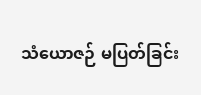သံယောဇဉ် မပြတ်ခြင်း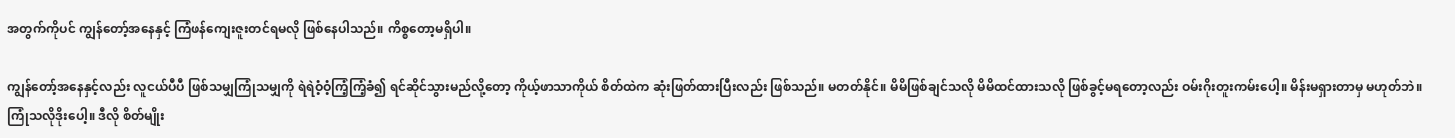အတွက်ကိုပင် ကျွန်တော့်အနေနှင့် ကြံဖန်ကျေးဇူးတင်ရမလို ဖြစ်နေပါသည်။ ကိစ္စတော့မရှိပါ။

ကျွန်တော့်အနေနှင့်လည်း လူငယ်ပီပီ ဖြစ်သမျှကြုံသမျှကို ရဲရဲဝံ့ဝံ့ကြံ့ကြံ့ခံ၍ ရင်ဆိုင်သွားမည်လို့တော့ ကိုယ့်ဖာသာကိုယ် စိတ်ထဲက ဆုံးဖြတ်ထားပြီးလည်း ဖြစ်သည်။ မတတ်နိုင်။ မိမိဖြစ်ချင်သလို မိမိထင်ထားသလို ဖြစ်ခွင့်မရတော့လည်း ဝမ်းဂိုးတူးကမ်းပေါ့။ မိန်းမရှားတာမှ မဟုတ်ဘဲ။ ကြုံသလိုဒိုးပေါ့။ ဒီလို စိတ်မျိုး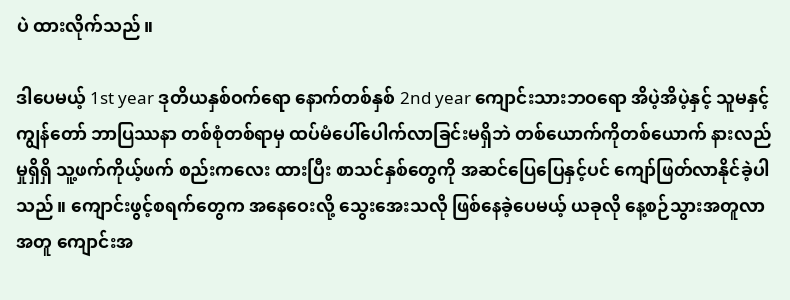ပဲ ထားလိုက်သည်။

ဒါပေမယ့် 1st year ဒုတိယနှစ်ဝက်ရော နောက်တစ်နှစ် 2nd year ကျောင်းသားဘဝရော အိပဲ့အိပဲ့နှင့် သူမနှင့်ကျွန်တော် ဘာပြဿနာ တစ်စုံတစ်ရာမှ ထပ်မံပေါ်ပေါက်လာခြင်းမရှိဘဲ တစ်ယောက်ကိုတစ်ယောက် နားလည်မှုရှိရှိ သူ့ဖက်ကိုယ့်ဖက် စည်းကလေး ထားပြီး စာသင်နှစ်တွေကို အဆင်ပြေပြေနှင့်ပင် ကျော်ဖြတ်လာနိုင်ခဲ့ပါသည်။ ကျောင်းဖွင့်စရက်တွေက အနေဝေးလို့ သွေးအေးသလို ဖြစ်နေခဲ့ပေမယ့် ယခုလို နေ့စဉ်သွားအတူလာအတူ ကျောင်းအ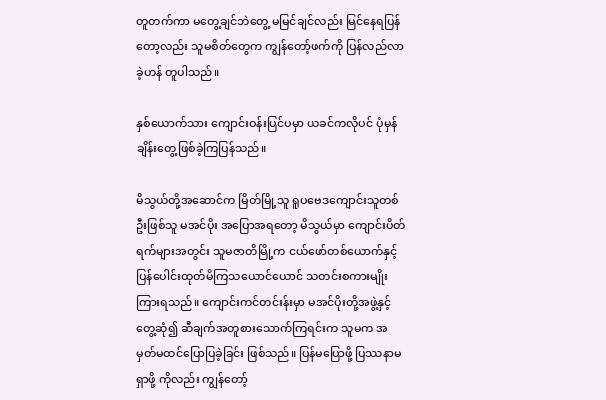တူတက်ကာ မတွေ့ချင်ဘဲတွေ့ မမြင်ချင်လည်း မြင်နေရပြန်တော့လည်း သူမစိတ်တွေက ကျွန်တော့်ဖက်ကို ပြန်လည်လာခဲ့ဟန် တူပါသည်။

နှစ်ယောက်သား ကျောင်းဝန်းပြင်ပမှာ ယခင်ကလိုပင် ပုံမှန်ချိန်းတွေ့ဖြစ်ခဲ့ကြပြန်သည်။

မိသွယ်တို့အဆောင်က မြိတ်မြို့သူ ရူပဗေဒကျောင်းသူတစ်ဦးဖြစ်သူ မအင်ပိုး အပြောအရတော့ မိသွယ်မှာ ကျောင်းပိတ်ရက်များအတွင်း သူမဇာတိမြို့က ငယ်ဖော်တစ်ယောက်နှင့်ပြန်ပေါင်းထုတ်မိကြသယောင်ယောင် သတင်းစကားမျိုးကြားရသည်။ ကျောင်းကင်တင်းန်းမှာ မအင်ပိုးတို့အဖွဲ့နှင့် တွေ့ဆုံ၍ ဆီချက်အတူစားသောက်ကြရင်းက သူမက အမှတ်မထင်ပြောပြခဲ့ခြင်း ဖြစ်သည်။ ပြန်မပြောဖို့ ပြဿနာမရှာဖို့ ကိုလည်း ကျွန်တော့်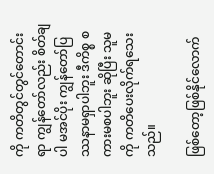ကို ကတိတွင်တွင်တောင်းရာ ကျွန်တော်လည်း စိတ်ချပါ မအင်ပိုး ကျွန်တော်ပြဿနာမရှာပါဘူး ဒီကိစ္စ စကားမစပါဘူး ဆိုပြီး သူမကို ကတိပေးလိုက်ရသေးသည်။

ဖြစ်တော့ဖြစ်နိုင်လောက်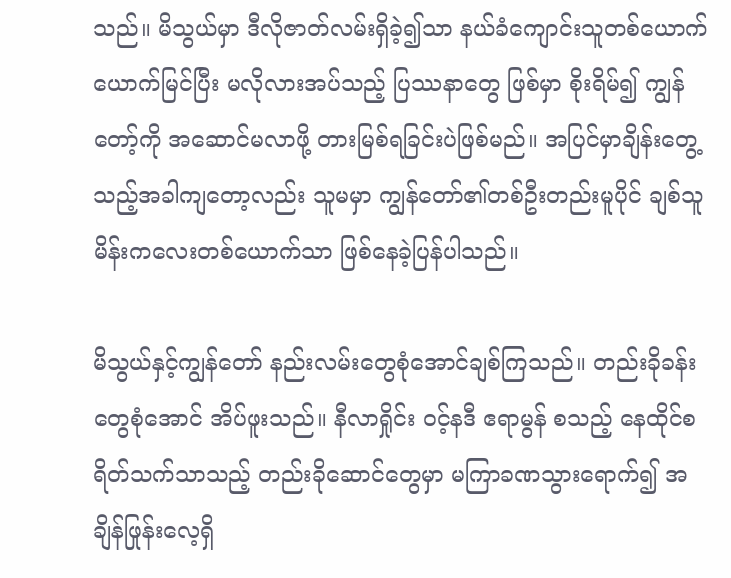သည်။ မိသွယ်မှာ ဒီလိုဇာတ်လမ်းရှိခဲ့၍သာ နယ်ခံကျောင်းသူတစ်ယောက်ယောက်မြင်ပြီး မလိုလားအပ်သည့် ပြဿနာတွေ ဖြစ်မှာ စိုးရိမ်၍ ကျွန်တော့်ကို အဆောင်မလာဖို့ တားမြစ်ရခြင်းပဲဖြစ်မည်။ အပြင်မှာချိန်းတွေ့သည့်အခါကျတော့လည်း သူမမှာ ကျွန်တော်၏တစ်ဦးတည်းမူပိုင် ချစ်သူမိန်းကလေးတစ်ယောက်သာ ဖြစ်နေခဲ့ပြန်ပါသည်။

မိသွယ်နှင့်ကျွန်တော် နည်းလမ်းတွေစုံအောင်ချစ်ကြသည်။ တည်းခိုခန်းတွေစုံအောင် အိပ်ဖူးသည်။ နီလာရှိုင်း ဝင့်နဒီ ဧရာမွန် စသည့် နေထိုင်စရိတ်သက်သာသည့် တည်းခိုဆောင်တွေမှာ မကြာခဏသွားရောက်၍ အချိန်ဖြုန်းလေ့ရှိ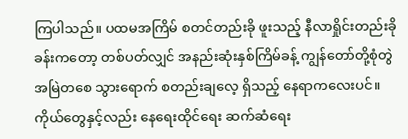ကြပါသည်။ ပထမအကြိမ် စတင်တည်းခို ဖူးသည့် နီလာရှိုင်းတည်းခိုခန်းကတော့ တစ်ပတ်လျှင် အနည်းဆုံးနှစ်ကြိမ်ခန့် ကျွန်တော်တို့စုံတွဲ အမြဲတစေ သွားရောက် စတည်းချလေ့ ရှိသည့် နေရာကလေးပင်။ ကိုယ်တွေနှင့်လည်း နေရေးထိုင်ရေး ဆက်ဆံရေး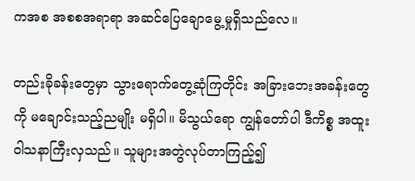ကအစ အစစအရာရာ အဆင်ပြေချောမွေ့မှုရှိသည်လေ။

တည်းခိုခန်းတွေမှာ သွားရောက်တွေ့ဆုံကြတိုင်း အခြားဘေးအခန်းတွေကို မချောင်းသည့်ညမျိုး မရှိပါ။ မိသွယ်ရော ကျွန်တော်ပါ ဒီကိစ္စ အထူးဝါသနာကြီးလှသည်။ သူများအတွဲလုပ်တာကြည့်၍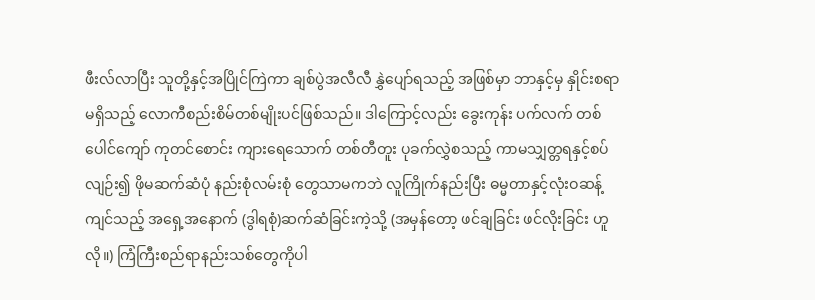ဖီးလ်လာပြီး သူတို့နှင့်အပြိုင်ကြဲကာ ချစ်ပွဲအလီလီ နွှဲပျော်ရသည့် အဖြစ်မှာ ဘာနှင့်မှ နှိုင်းစရာမရှိသည့် လောကီစည်းစိမ်တစ်မျိုးပင်ဖြစ်သည်။ ဒါကြောင့်လည်း ခွေးကုန်း ပက်လက် တစ်ပေါင်ကျော် ကုတင်စောင်း ကျားရေသောက် တစ်တီတူး ပုခက်လွှဲစသည့် ကာမသျှတ္တရနှင့်စပ်လျဉ်း၍ ဖိုမဆက်ဆံပုံ နည်းစုံလမ်းစုံ တွေသာမကဘဲ လူကြိုက်နည်းပြီး ဓမ္မတာနှင့်လုံးဝဆန့်ကျင်သည့် အရှေ့အနောက် (ဒွါရစုံ)ဆက်ဆံခြင်းကဲ့သို့ (အမှန်တော့ ဖင်ချခြင်း ဖင်လိုးခြင်း ဟူလို။) ကြံကြီးစည်ရာနည်းသစ်တွေကိုပါ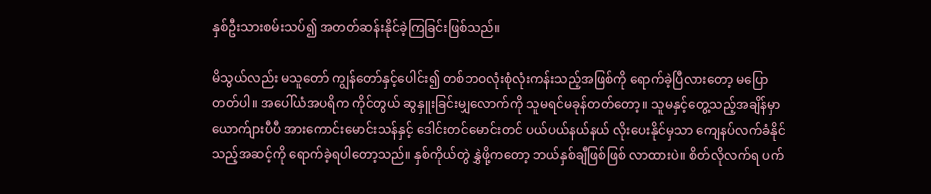နှစ်ဦးသားစမ်းသပ်၍ အတတ်ဆန်းနိုင်ခဲ့ကြခြင်းဖြစ်သည်။

မိသွယ်လည်း မသူတော် ကျွန်တော်နှင့်ပေါင်း၍ တစ်ဘဝလုံးစုံလုံးကန်းသည့်အဖြစ်ကို ရောက်ခဲ့ပြီလားတော့ မပြောတတ်ပါ။ အပေါ်ယံအပရိက ကိုင်တွယ် ဆွနှူးခြင်းမျှလောက်ကို သူမရင်မခုန်တတ်တော့။ သူမနှင့်တွေ့သည့်အချိန်မှာ ယောက်ျားပီပီ အားကောင်းမောင်းသန်နှင့် ဒေါင်းတင်မောင်းတင် ပယ်ပယ်နယ်နယ် လိုးပေးနိုင်မှသာ ကျေနပ်လက်ခံနိုင်သည့်အဆင့်ကို ရောက်ခဲ့ရပါတော့သည်။ နှစ်ကိုယ်တွဲ နွှဲဖို့ကတော့ ဘယ်နှစ်ချီဖြစ်ဖြစ် လာထားပဲ။ စိတ်လိုလက်ရ ပက်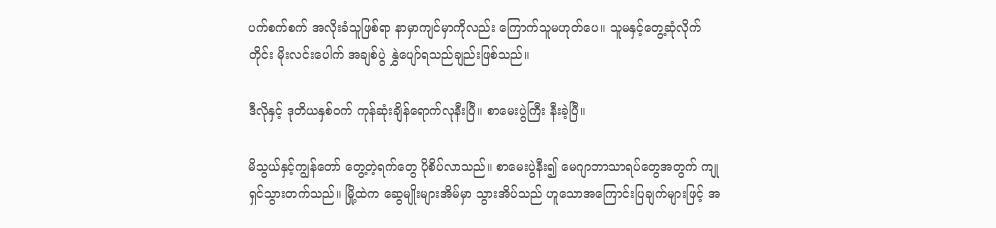ပက်စက်စက် အလိုးခံသူဖြစ်ရာ နာမှာကျင်မှာကိုလည်း ကြောက်သူမဟုတ်ပေ။ သူမနှင့်တွေ့ဆုံလိုက်တိုင်း မိုးလင်းပေါက် အချစ်ပွဲ နွှဲပျော်ရသည်ချည်းဖြစ်သည်။

ဒီလိုနှင့် ဒုတိယနှစ်ဝက် ကုန်ဆုံးချိန်ရောက်လုနီးပြီ။ စာမေးပွဲကြီး နီးခဲ့ပြီ။

မိသွယ်နှင့်ကျွန်တော် တွေ့တဲ့ရက်တွေ ပိုစိပ်လာသည်။ စာမေးပွဲနီး၍ မေဂျာဘာသာရပ်တွေအတွက် ကျုရှင်သွားတက်သည်။ မြို့ထဲက ဆွေမျိုးများအိမ်မှာ သွားအိပ်သည် ဟူသောအကြောင်းပြချက်များဖြင့် အ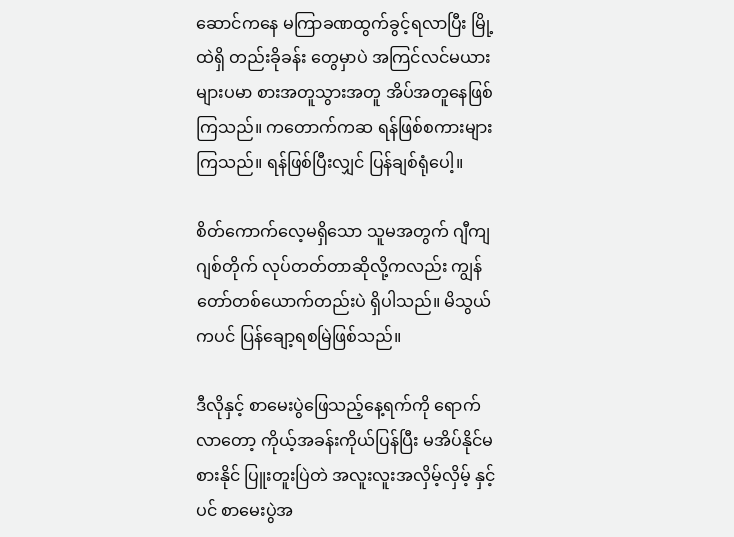ဆောင်ကနေ မကြာခဏထွက်ခွင့်ရလာပြီး မြို့ထဲရှိ တည်းခိုခန်း တွေမှာပဲ အကြင်လင်မယားများပမာ စားအတူသွားအတူ အိပ်အတူနေဖြစ်ကြသည်။ ကတောက်ကဆ ရန်ဖြစ်စကားများကြသည်။ ရန်ဖြစ်ပြီးလျှင် ပြန်ချစ်ရုံပေါ့။

စိတ်ကောက်လေ့မရှိသော သူမအတွက် ဂျီကျ ဂျစ်တိုက် လုပ်တတ်တာဆိုလို့ကလည်း ကျွန်တော်တစ်ယောက်တည်းပဲ ရှိပါသည်။ မိသွယ်ကပင် ပြန်ချော့ရစမြဲဖြစ်သည်။

ဒီလိုနှင့် စာမေးပွဲဖြေသည့်နေ့ရက်ကို ရောက်လာတော့ ကိုယ့်အခန်းကိုယ်ပြန်ပြီး မအိပ်နိုင်မစားနိုင် ပြူးတူးပြဲတဲ အလူးလူးအလှိမ့်လှိမ့် နှင့်ပင် စာမေးပွဲအ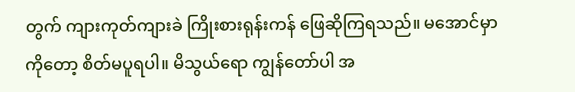တွက် ကျားကုတ်ကျားခဲ ကြိုးစားရုန်းကန် ဖြေဆိုကြရသည်။ မအောင်မှာကိုတော့ စိတ်မပူရပါ။ မိသွယ်ရော ကျွန်တော်ပါ အ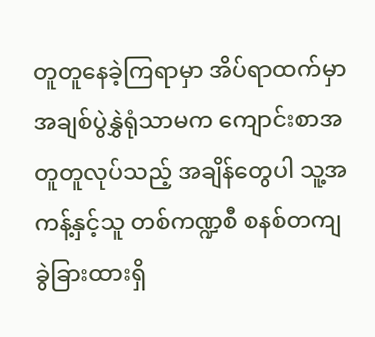တူတူနေခဲ့ကြရာမှာ အိပ်ရာထက်မှာ အချစ်ပွဲနွှဲရုံသာမက ကျောင်းစာအတူတူလုပ်သည့် အချိန်တွေပါ သူ့အကန့်နှင့်သူ တစ်ကဏ္ဍစီ စနစ်တကျ ခွဲခြားထားရှိ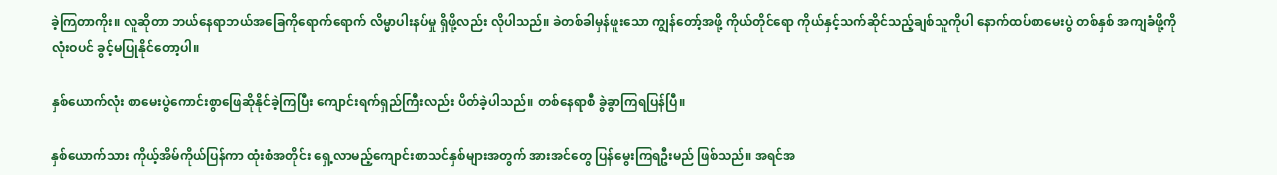ခဲ့ကြတာကိုး။ လူဆိုတာ ဘယ်နေရာဘယ်အခြေကိုရောက်ရောက် လိမ္မာပါးနပ်မှု ရှိဖို့လည်း လိုပါသည်။ ခဲတစ်ခါမှန်ဖူးသော ကျွန်တော့်အဖို့ ကိုယ်တိုင်ရော ကိုယ်နှင့်သက်ဆိုင်သည့်ချစ်သူကိုပါ နောက်ထပ်စာမေးပွဲ တစ်နှစ် အကျခံဖို့ကို လုံးဝပင် ခွင့်မပြုနိုင်တော့ပါ။

နှစ်ယောက်လုံး စာမေးပွဲကောင်းစွာဖြေဆိုနိုင်ခဲ့ကြပြီး ကျောင်းရက်ရှည်ကြီးလည်း ပိတ်ခဲ့ပါသည်။ တစ်နေရာစီ ခွဲခွာကြရပြန်ပြီ။

နှစ်ယောက်သား ကိုယ့်အိမ်ကိုယ်ပြန်ကာ ထုံးစံအတိုင်း ရှေ့လာမည့်ကျောင်းစာသင်နှစ်များအတွက် အားအင်တွေ ပြန်မွေးကြရဦးမည် ဖြစ်သည်။ အရင်အ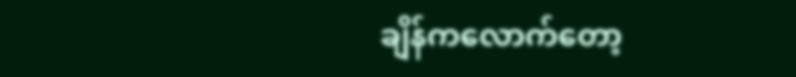ချိန်ကလောက်တော့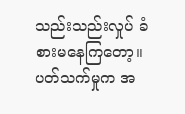သည်းသည်းလှုပ် ခံစားမနေကြတော့။ ပတ်သက်မှုက အ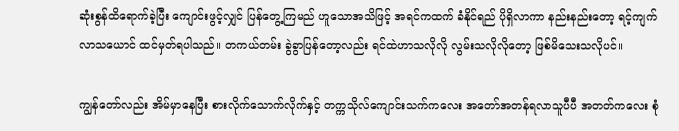ဆုံးစွန်ထိရောက်ခဲ့ပြီး ကျောင်းဖွင့်လျှင် ပြန်တွေ့ကြမည် ဟူသောအသိဖြင့် အရင်ကထက် ခံနိုင်ရည် ပိုရှိလာကာ နည်းနည်းတော့ ရင့်ကျက်လာသယောင် ထင်မှတ်ရပါသည်။ တကယ်တမ်း ခွဲခွာပြန်တော့လည်း ရင်ထဲဟာသလိုလို လွမ်းသလိုလိုတော့ ဖြစ်မိသေးသလိုပင်။

ကျွန်တော်လည်း အိမ်မှာနေပြီး စားလိုက်သောက်လိုက်နှင့် တက္ကသိုလ်ကျောင်းသက်ကလေး အတော်အတန်ရလာသူပီပီ အတတ်ကလေး စုံ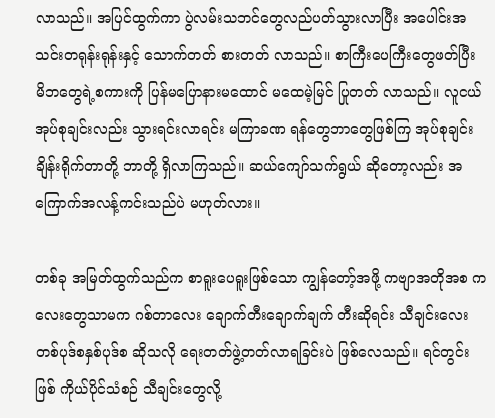လာသည်။ အပြင်ထွက်ကာ ပွဲလမ်းသဘင်တွေလည်ပတ်သွားလာပြီး အပေါင်းအသင်းတရုန်းရုန်းနှင့် သောက်တတ် စားတတ် လာသည်။ စာကြီးပေကြီးတွေဖတ်ပြီး မိဘတွေရဲ့စကားကို ပြန်မပြောနားမထောင် မထေမဲ့မြင် ပြုတတ် လာသည်။ လူငယ်အုပ်စုချင်းလည်း သွားရင်းလာရင်း မကြာခဏ ရန်တွေဘာတွေဖြစ်ကြ အုပ်စုချင်းချိန်းရိုက်တာတို့ ဘာတို့ ရှိလာကြသည်။ ဆယ်ကျော်သက်ရွယ် ဆိုတော့လည်း အကြောက်အလန့်ကင်းသည်ပဲ မဟုတ်လား။

တစ်ခု အမြတ်ထွက်သည်က စာရူးပေရူးဖြစ်သော ကျွန်တော့်အဖို့ ကဗျာအတိုအစ ကလေးတွေသာမက ဂစ်တာလေး ချောက်တီးချောက်ချက် တီးဆိုရင်း သီချင်းလေးတစ်ပုဒ်စနှစ်ပုဒ်စ ဆိုသလို ရေးတတ်ဖွဲ့တတ်လာရခြင်းပဲ ဖြစ်လေသည်။ ရင်တွင်းဖြစ် ကိုယ်ပိုင်သံစဉ် သီချင်းတွေလို့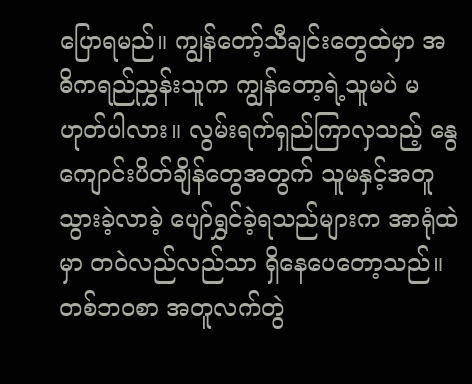ပြောရမည်။ ကျွန်တော့်သီချင်းတွေထဲမှာ အဓိကရည်ညွှန်းသူက ကျွန်တော့ရဲ့သူမပဲ မဟုတ်ပါလား။ လွမ်းရက်ရှည်ကြာလှသည့် နွေကျောင်းပိတ်ချိန်တွေအတွက် သူမနှင့်အတူ သွားခဲ့လာခဲ့ ပျော်ရွှင်ခဲ့ရသည်များက အာရုံထဲမှာ တဝဲလည်လည်သာ ရှိနေပေတော့သည်။ တစ်ဘဝစာ အတူလက်တွဲ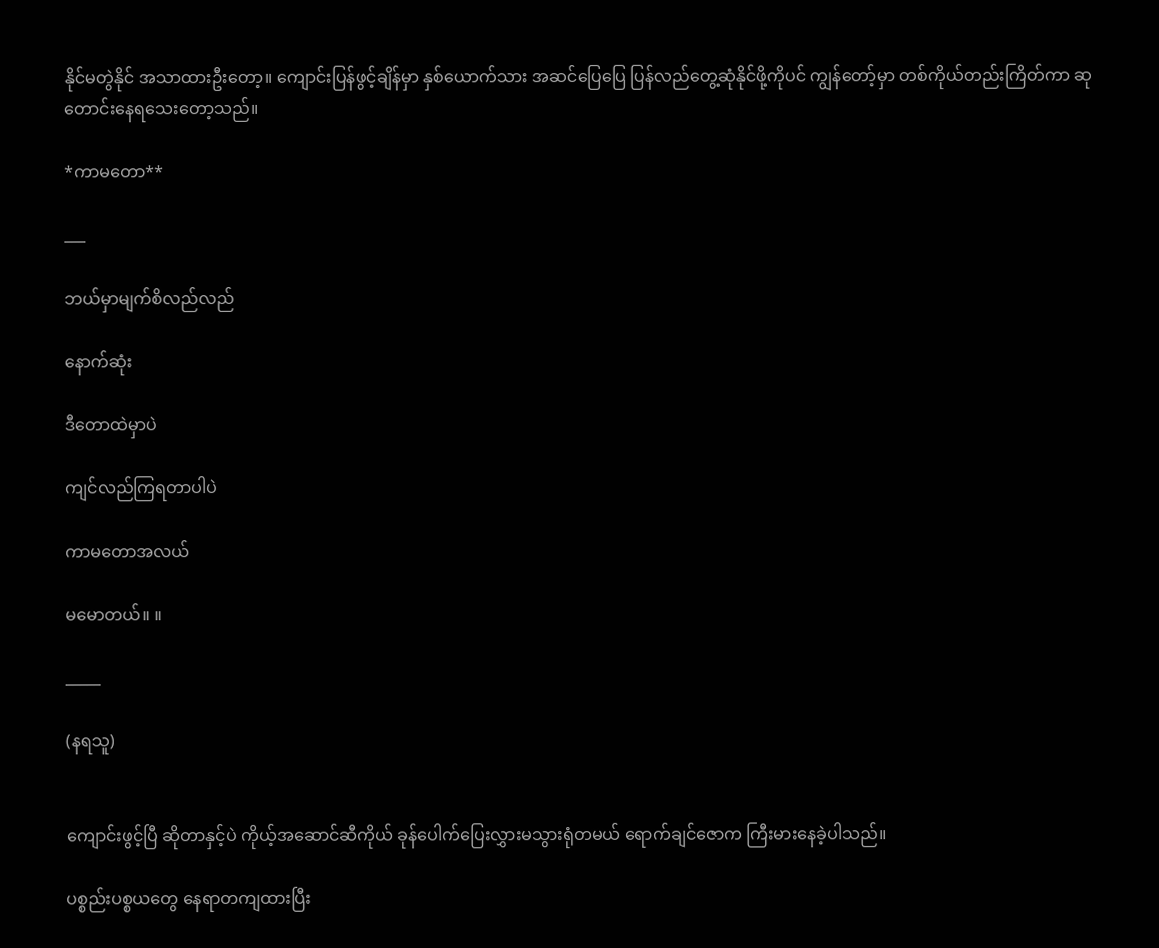နိုင်မတွဲနိုင် အသာထားဦးတော့။ ကျောင်းပြန်ဖွင့်ချိန်မှာ နှစ်ယောက်သား အဆင်ပြေပြေ ပြန်လည်တွေ့ဆုံနိုင်ဖို့ကိုပင် ကျွန်တော့်မှာ တစ်ကိုယ်တည်းကြိတ်ကာ ဆုတောင်းနေရသေးတော့သည်။

*ကာမတော**

___

ဘယ်မှာမျက်စိလည်လည်

နောက်ဆုံး

ဒီတောထဲမှာပဲ

ကျင်လည်ကြရတာပါပဲ

ကာမတောအလယ်

မမောတယ်။ ။

_____

(နရသူ)


ကျောင်းဖွင့်ပြီ ဆိုတာနှင့်ပဲ ကိုယ့်အဆောင်ဆီကိုယ် ခုန်ပေါက်ပြေးလွှားမသွားရုံတမယ် ရောက်ချင်ဇောက ကြီးမားနေခဲ့ပါသည်။

ပစ္စည်းပစ္စယတွေ နေရာတကျထားပြီး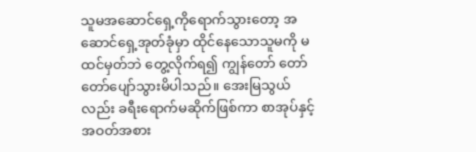သူမအဆောင်ရှေ့ကိုရောက်သွားတော့ အဆောင်ရှေ့အုတ်ခုံမှာ ထိုင်နေသောသူမကို မထင်မှတ်ဘဲ တွေ့လိုက်ရ၍ ကျွန်တော် တော်တော်ပျော်သွားမိပါသည်။ အေးမြသွယ်လည်း ခရီးရောက်မဆိုက်ဖြစ်ကာ စာအုပ်နှင့်အဝတ်အစား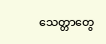သေတ္တာတွေ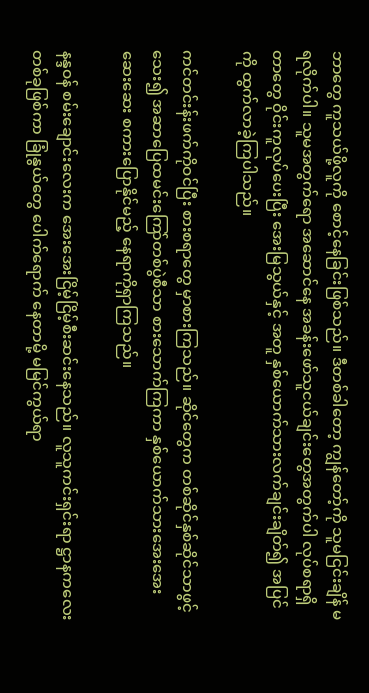ဘာတွေ ကူသယ်ဖို့လူကို စောင့်နေခြင်းဖြစ်သည်။ ဒီတစ်ခါတော့ ကျွန်တော့်ကို သူမငြင်းချိန် မရလိုက်ပါ။ သူမအတွက်ရော အဆောင်နေ အခန်းဖော်သူငယ်ချင်းတွေအတွက်ပါ လုပ်စရာရှိတာတွေ ဝိုင်းကူလုပ်ပေးပြီး အေးမြသွယ်နှင့် အတူ နှစ်ယောက်သားလက်ချင်းချိတ်၍ အပြင်ကို ထွက်လာခဲ့ကြပါသည်။

ကင်တင်းန်းဖက်ကိုဝင်ပြီး စားစရာတွေ မှာစားကြသည်။ ဆိုင်တွေက တစ်ဆိုင်နှစ်ဆိုင်သာဖွင့်သေး၍ အဆာပြေထမင်းကြော်တစ်ပွဲစီသာ စားသောက်ကြကာ နှစ်ယောက်သားအေးအေးဆေးဆေး စကားပြောနိုင်မည့် နေရာကိုရှာကြသည်။

နန္ဒဝန် စမ်းချောင်းလေးက အေးအေးငြိမ့်ငြိမ့်စီးဆင်းနေသည်။ လူသူကင်းရှင်းရာ ဋ္ဌာနကလေးတစ်ခုဖြစ်ကာ ခြုံနွယ်တွေ ပေါက်ရောက် နေတာမို့ မမြင်ကွယ်ရာ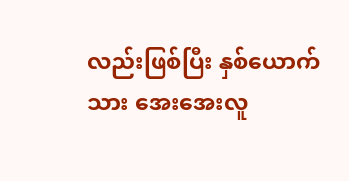လည်းဖြစ်ပြီး နှစ်ယောက်သား အေးအေးလူ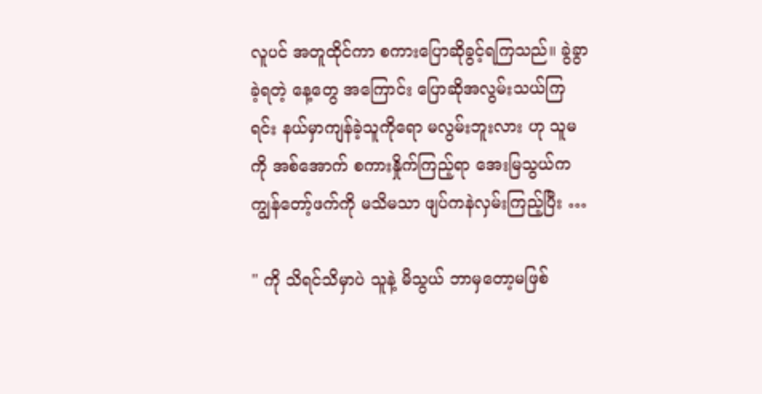လူပင် အတူထိုင်ကာ စကားပြောဆိုခွင့်ရကြသည်။ ခွဲခွာခဲ့ရတဲ့ နေ့တွေ အကြောင်း ပြောဆိုအလွမ်းသယ်ကြရင်း နယ်မှာကျန်ခဲ့သူကိုရော မလွမ်းဘူးလား ဟု သူမကို အစ်အောက် စကားနှိုက်ကြည့်ရာ အေးမြသွယ်က ကျွန်တော့်ဖက်ကို မသိမသာ ဖျပ်ကနဲလှမ်းကြည့်ပြီး …

" ကို သိရင်သိမှာပဲ သူနဲ့ မိသွယ် ဘာမှတော့မဖြစ်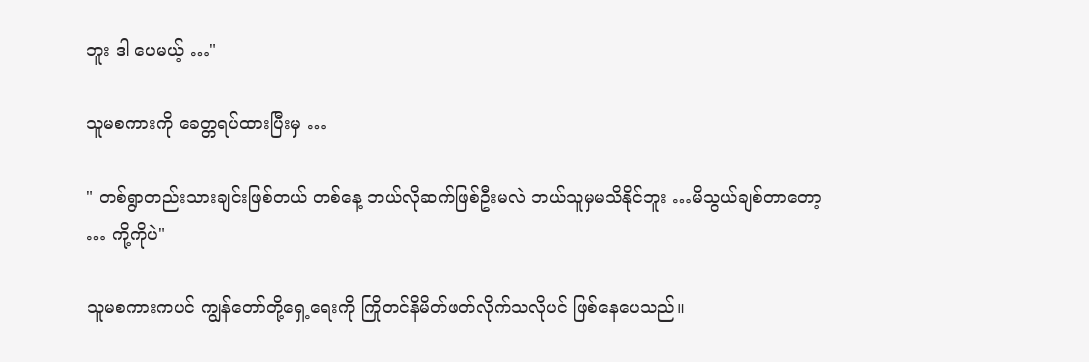ဘူး ဒါ ပေမယ့် …"

သူမစကားကို ခေတ္တရပ်ထားပြီးမှ …

" တစ်ရွာတည်းသားချင်းဖြစ်တယ် တစ်နေ့ ဘယ်လိုဆက်ဖြစ်ဦးမလဲ ဘယ်သူမှမသိနိုင်ဘူး …မိသွယ်ချစ်တာတော့ … ကို့ကိုပဲ"

သူမစကားကပင် ကျွန်တော်တို့ရှေ့ရေးကို ကြိုတင်နိမိတ်ဖတ်လိုက်သလိုပင် ဖြစ်နေပေသည်။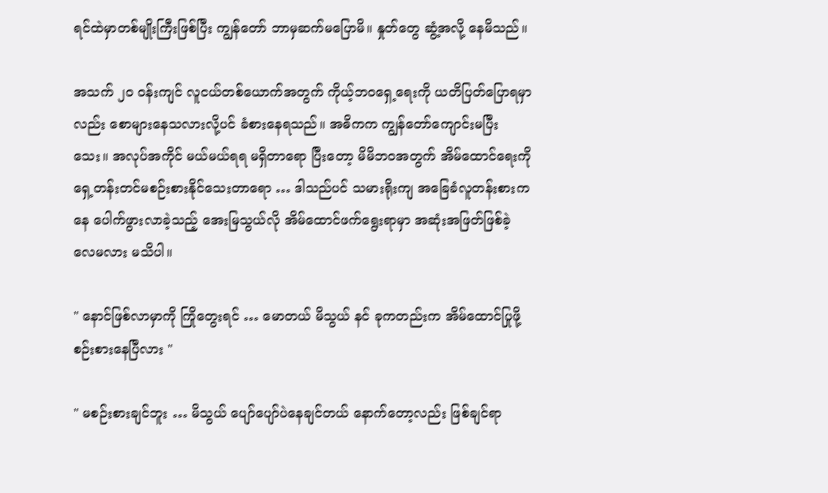ရင်ထဲမှာတစ်မျိုးကြီးဖြစ်ပြီး ကျွန်တော် ဘာမှဆက်မပြောမိ။ နှုတ်တွေ ဆွံ့အလို့ နေမိသည်။

အသက် ၂၀ ဝန်းကျင် လူငယ်တစ်ယောက်အတွက် ကိုယ့်ဘဝရှေ့ရေးကို ယတိပြတ်ပြောရမှာလည်း စောများနေသလားလို့ပင် ခံစားနေရသည်။ အဓိကက ကျွန်တော်ကျောင်းမပြီးသေး။ အလုပ်အကိုင် မယ်မယ်ရရ မရှိတာရော ပြီးတော့ မိမိဘဝအတွက် အိမ်ထောင်ရေးကို ရှေ့တန်းတင်မစဉ်းစားနိုင်သေးတာရော … ဒါသည်ပင် သမားရိုးကျ အခြေခံလူတန်းစားကနေ ပေါက်ဖွားလာခဲ့သည့် အေးမြသွယ်လို အိမ်ထောင်ဖက်ရွေးရာမှာ အဆုံးအဖြတ်ဖြစ်ခဲ့လေမလား မသိပါ။

" နောင်ဖြစ်လာမှာကို ကြိုတွေးရင် … မောတယ် မိသွယ် နင် ခုကတည်းက အိမ်ထောင်ပြုဖို့ စဉ်းစားနေပြီလား "

" မစဉ်းစားချင်ဘူး … မိသွယ် ပျော်ပျော်ပဲနေချင်တယ် နောက်တော့လည်း ဖြစ်ချင်ရာ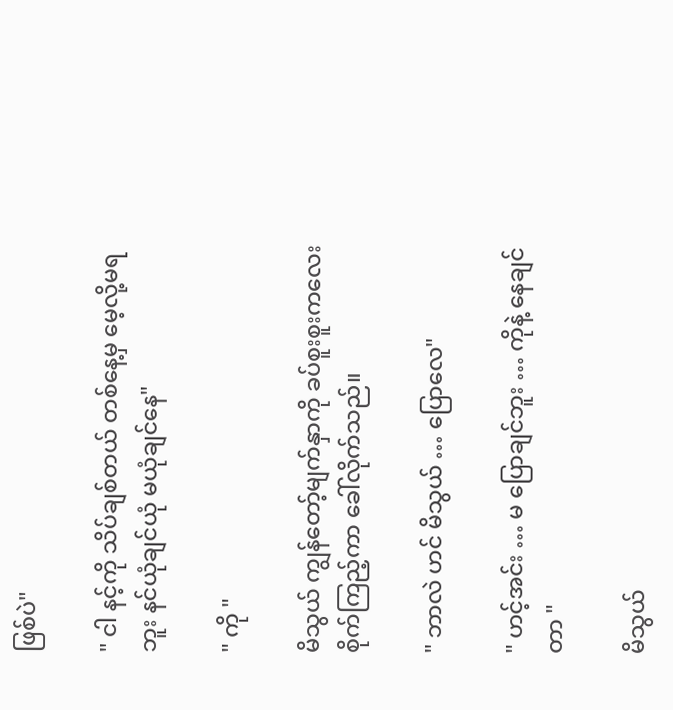ဖြစ်ပဲ"

" ငါ နင့်ကို သိပ်ချစ်တယ် တစ်နေ့မှ မေ့လို့မရဘူး နင်ယုံချင်ယုံ မယုံချင်နေ"

" ကို "

မိသွယ် ကျွန်တော့်မျက်နှာကို ခပ်စူးစူးကလေးစိုက်ကြည့်ကာ ခေါ်လိုက်သည်။

" ဘာလဲ ဟင် မိသွယ် … ပြောလေ"

" ဟင့်အင်း … မ ပြောချင်ဘူး … ကိုနဲ့ နေချင်တာ "

မိသွယ်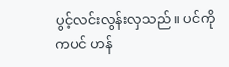ပွင့်လင်းလွန်းလှသည်။ ပင်ကိုကပင် ဟန်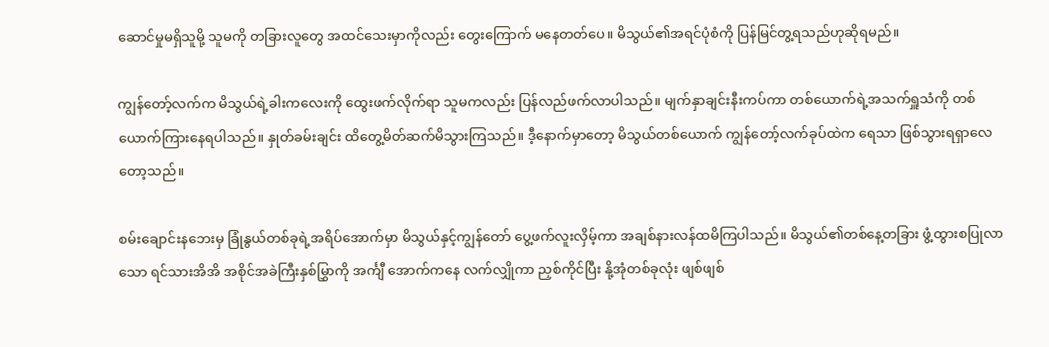ဆောင်မှုမရှိသူမို့ သူမကို တခြားလူတွေ အထင်သေးမှာကိုလည်း တွေးကြောက် မနေတတ်ပေ။ မိသွယ်၏အရင်ပုံစံကို ပြန်မြင်တွ့ရသည်ဟုဆိုရမည်။

ကျွန်တော့်လက်က မိသွယ်ရဲ့ခါးကလေးကို ထွေးဖက်လိုက်ရာ သူမကလည်း ပြန်လည်ဖက်လာပါသည်။ မျက်နှာချင်းနီးကပ်ကာ တစ်ယောက်ရဲ့အသက်ရှူသံကို တစ်ယောက်ကြားနေရပါသည်။ နှုတ်ခမ်းချင်း ထိတွေ့မိတ်ဆက်မိသွားကြသည်။ ဒီ့နောက်မှာတော့ မိသွယ်တစ်ယောက် ကျွန်တော့်လက်ခုပ်ထဲက ရေသာ ဖြစ်သွားရရှာလေတော့သည်။

စမ်းချောင်းနဘေးမှ ခြုံနွယ်တစ်ခုရဲ့အရိပ်အောက်မှာ မိသွယ်နှင့်ကျွန်တော် ပွေ့ဖက်လူးလှိမ့်ကာ အချစ်နားလန်ထမိကြပါသည်။ မိသွယ်၏တစ်နေ့တခြား ဖွံ့ထွားစပြုလာသော ရင်သားအိအိ အစိုင်အခဲကြီးနှစ်မြွှာကို အင်္ကျီ အောက်ကနေ လက်လျှိုကာ ညှစ်ကိုင်ပြီး နို့အုံတစ်ခုလုံး ဖျစ်ဖျစ်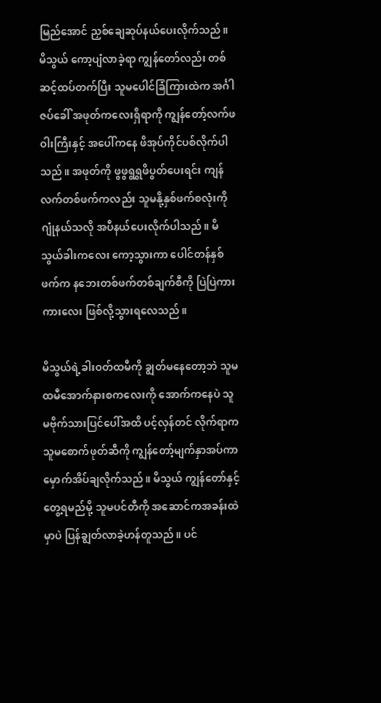မြည်အောင် ညှစ်ချေဆုပ်နယ်ပေးလိုက်သည်။ မိသွယ် ကော့ပျံလာခဲ့ရာ ကျွန်တော်လည်း တစ်ဆင့်ထပ်တက်ပြီး သူမပေါင်ခြံကြားထဲက အင်္ဂါဇပ်ခေါ် အဖုတ်ကလေးရှိရာကို ကျွန်တော့်လက်ဖဝါးကြီးနှင့် အပေါ်ကနေ ဖိအုပ်ကိုင်ပစ်လိုက်ပါသည်။ အဖုတ်ကို ဖွဖွရွရွဖိပွတ်ပေးရင်း ကျန်လက်တစ်ဖက်ကလည်း သူမနို့နှစ်ဖက်စလုံးကို ဂျုံနယ်သလို အပီနယ်ပေးလိုက်ပါသည်။ မိသွယ်ခါးကလေး ကော့သွားကာ ပေါင်တန်နှစ်ဖက်က နဘေးတစ်ဖက်တစ်ချက်စီကို ပြဲပြဲကားကားလေး ဖြစ်လို့သွားရလေသည်။

မိသွယ်ရဲ့ခါးဝတ်ထမီကို ချွတ်မနေတော့ဘဲ သူမထမီအောက်နားစကလေးကို အောက်ကနေပဲ သူမဗိုက်သားပြင်ပေါ်အထိ ပင့်လှန်တင် လိုက်ရာက သူမစောက်ဖုတ်ဆီကို ကျွန်တော့်မျက်နှာအပ်ကာ မှောက်အိပ်ချလိုက်သည်။ မိသွယ် ကျွန်တော်နှင့်တွေ့ရမည်မို့ သူမပင်တီကို အဆောင်ကအခန်းထဲမှာပဲ ပြန်ချွတ်လာခဲ့ဟန်တူသည်။ ပင်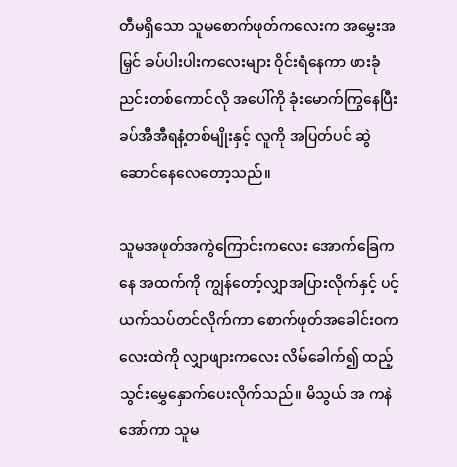တီမရှိသော သူမစောက်ဖုတ်ကလေးက အမွှေးအမြှင် ခပ်ပါးပါးကလေးများ ဝိုင်းရံနေကာ ဖားခုံညင်းတစ်ကောင်လို အပေါ်ကို ခုံးမောက်ကြွနေပြီး ခပ်အီအီရနံ့တစ်မျိုးနှင့် လူကို အပြတ်ပင် ဆွဲဆောင်နေလေတော့သည်။

သူမအဖုတ်အကွဲကြောင်းကလေး အောက်ခြေကနေ အထက်ကို ကျွန်တော့်လျှာအပြားလိုက်နှင့် ပင့်ယက်သပ်တင်လိုက်ကာ စောက်ဖုတ်အခေါင်းဝကလေးထဲကို လျှာဖျားကလေး လိမ်ခေါက်၍ ထည့်သွင်းမွှေနှောက်ပေးလိုက်သည်။ မိသွယ် အ ကနဲအော်ကာ သူမ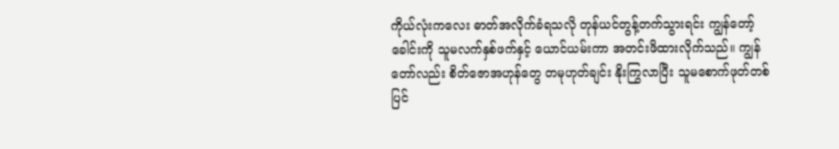ကိုယ်လုံးကလေး ဓာတ်အလိုက်ခံရသလို တုန်ယင်တွန့်တက်သွားရင်း ကျွန်တော့်ခေါင်းကို သူမလက်နှစ်ဖက်နှင့် ယောင်ယမ်းကာ အတင်းဖိထားလိုက်သည်။ ကျွန်တော်လည်း စိတ်ဇောအဟုန်တွေ တမုဟုတ်ချင်း နိုးကြွလာပြီး သူမစောက်ဖုတ်တစ်ပြင်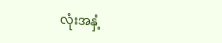လုံးအနှံ့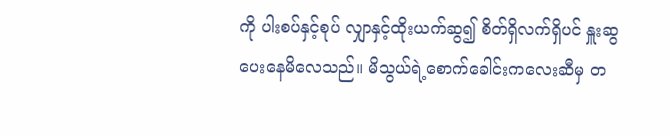ကို ပါးစပ်နှင့်စုပ် လျှာနှင့်ထိုးယက်ဆွ၍ စိတ်ရှိလက်ရှိပင် နှူးဆွပေးနေမိလေသည်။ မိသွယ်ရဲ့စောက်ခေါင်းကလေးဆီမှ တ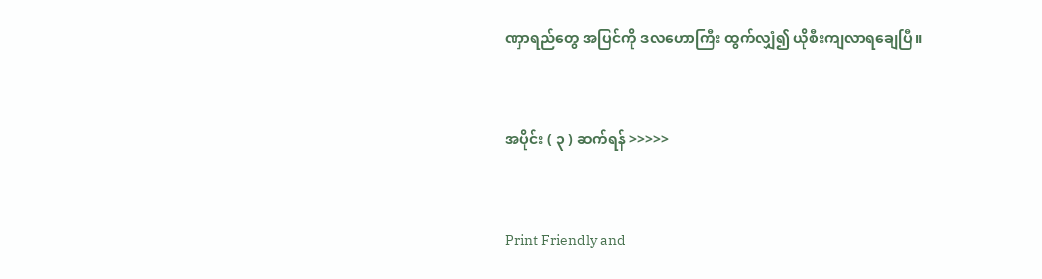ဏှာရည်တွေ အပြင်ကို ဒလဟောကြီး ထွက်လျှံ၍ ယိုစီးကျလာရချေပြီ။


အပိုင်း ( ၃ ) ဆက်ရန် >>>>>


Print Friendly and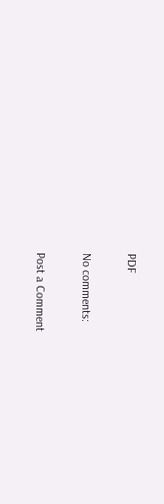PDF

No comments:

Post a Comment